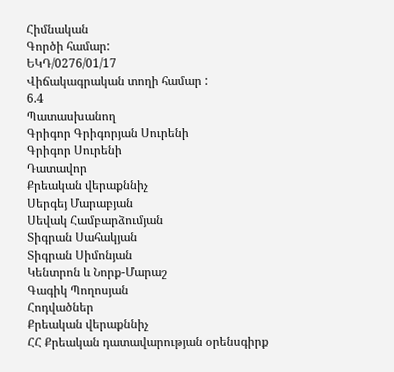Հիմնական
Գործի համար:
ԵԿԴ/0276/01/17
Վիճակագրական տողի համար :
6.4
Պատասխանող
Գրիգոր Գրիգորյան Սուրենի
Գրիգոր Սուրենի
Դատավոր
Քրեական վերաքննիչ
Սերգեյ Մարաբյան
Սեվակ Համբարձումյան
Տիգրան Սահակյան
Տիգրան Սիմոնյան
Կենտրոն և Նորք-Մարաշ
Գագիկ Պողոսյան
Հոդվածներ
Քրեական վերաքննիչ
ՀՀ Քրեական դատավարության օրենսգիրք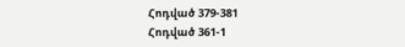Հոդված 379-381
Հոդված 361-1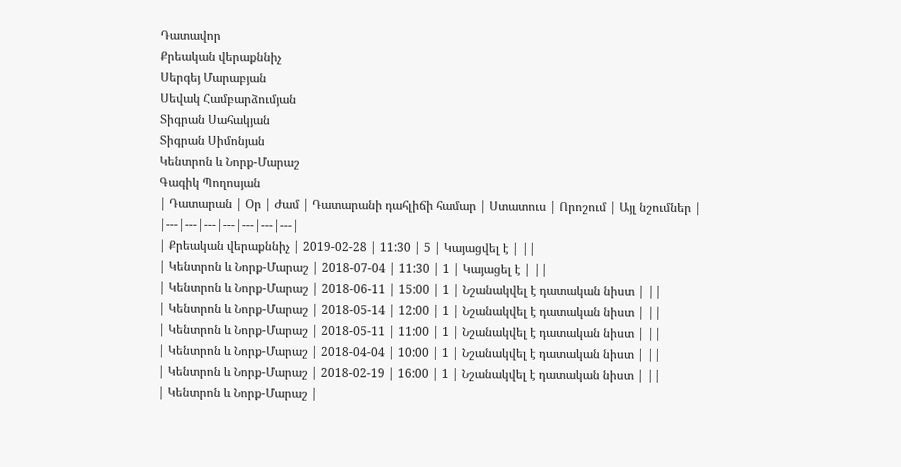Դատավոր
Քրեական վերաքննիչ
Սերգեյ Մարաբյան
Սեվակ Համբարձումյան
Տիգրան Սահակյան
Տիգրան Սիմոնյան
Կենտրոն և Նորք-Մարաշ
Գագիկ Պողոսյան
| Դատարան | Օր | Ժամ | Դատարանի դահլիճի համար | Ստատուս | Որոշում | Այլ նշումներ |
|---|---|---|---|---|---|---|
| Քրեական վերաքննիչ | 2019-02-28 | 11:30 | 5 | Կայացվել է | ||
| Կենտրոն և Նորք-Մարաշ | 2018-07-04 | 11:30 | 1 | Կայացել է | ||
| Կենտրոն և Նորք-Մարաշ | 2018-06-11 | 15:00 | 1 | Նշանակվել է դատական նիստ | ||
| Կենտրոն և Նորք-Մարաշ | 2018-05-14 | 12:00 | 1 | Նշանակվել է դատական նիստ | ||
| Կենտրոն և Նորք-Մարաշ | 2018-05-11 | 11:00 | 1 | Նշանակվել է դատական նիստ | ||
| Կենտրոն և Նորք-Մարաշ | 2018-04-04 | 10:00 | 1 | Նշանակվել է դատական նիստ | ||
| Կենտրոն և Նորք-Մարաշ | 2018-02-19 | 16:00 | 1 | Նշանակվել է դատական նիստ | ||
| Կենտրոն և Նորք-Մարաշ |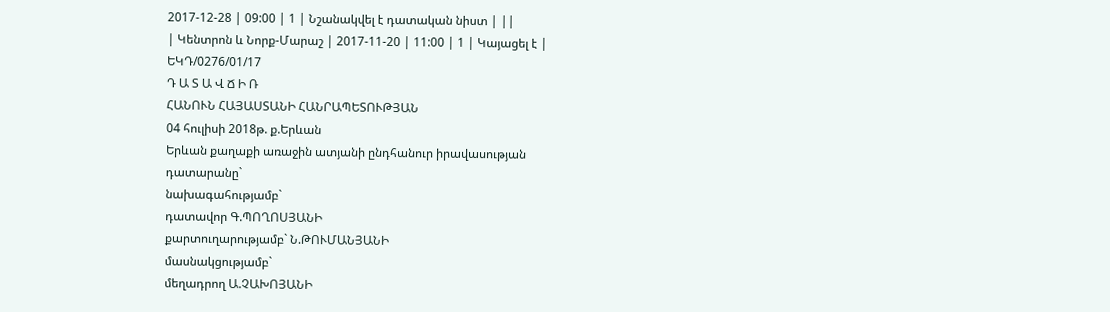2017-12-28 | 09:00 | 1 | Նշանակվել է դատական նիստ | ||
| Կենտրոն և Նորք-Մարաշ | 2017-11-20 | 11:00 | 1 | Կայացել է |
ԵԿԴ/0276/01/17
Դ Ա Տ Ա Վ Ճ Ի Ռ
ՀԱՆՈՒՆ ՀԱՅԱՍՏԱՆԻ ՀԱՆՐԱՊԵՏՈՒԹՅԱՆ
04 հուլիսի 2018թ. ք.Երևան
Երևան քաղաքի առաջին ատյանի ընդհանուր իրավասության
դատարանը`
նախագահությամբ`
դատավոր Գ.ՊՈՂՈՍՅԱՆԻ
քարտուղարությամբ` Ն.ԹՈՒՄԱՆՅԱՆԻ
մասնակցությամբ`
մեղադրող Ա.ՉԱԽՈՅԱՆԻ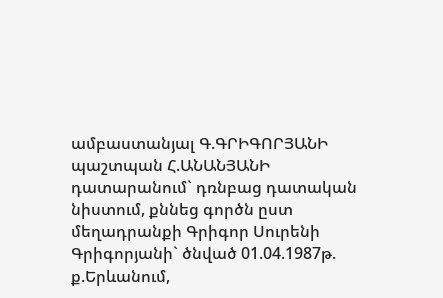ամբաստանյալ Գ.ԳՐԻԳՈՐՅԱՆԻ
պաշտպան Հ.ԱՆԱՆՅԱՆԻ
դատարանում` դռնբաց դատական նիստում, քննեց գործն ըստ մեղադրանքի Գրիգոր Սուրենի Գրիգորյանի` ծնված 01.04.1987թ. ք.Երևանում,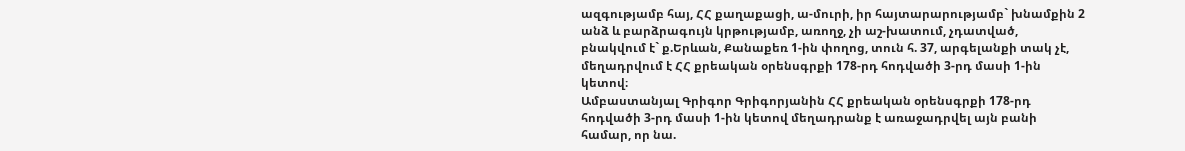ազգությամբ հայ, ՀՀ քաղաքացի, ա-մուրի, իր հայտարարությամբ` խնամքին 2 անձ և բարձրագույն կրթությամբ, առողջ, չի աշ-խատում, չդատված, բնակվում է` ք.Երևան, Քանաքեռ 1-ին փողոց, տուն հ. 37, արգելանքի տակ չէ, մեղադրվում է ՀՀ քրեական օրենսգրքի 178-րդ հոդվածի 3-րդ մասի 1-ին կետով։
Ամբաստանյալ Գրիգոր Գրիգորյանին ՀՀ քրեական օրենսգրքի 178-րդ հոդվածի 3-րդ մասի 1-ին կետով մեղադրանք է առաջադրվել այն բանի համար, որ նա.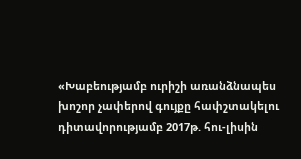«Խաբեությամբ ուրիշի առանձնապես խոշոր չափերով գույքը հափշտակելու դիտավորությամբ 2017թ. հու-լիսին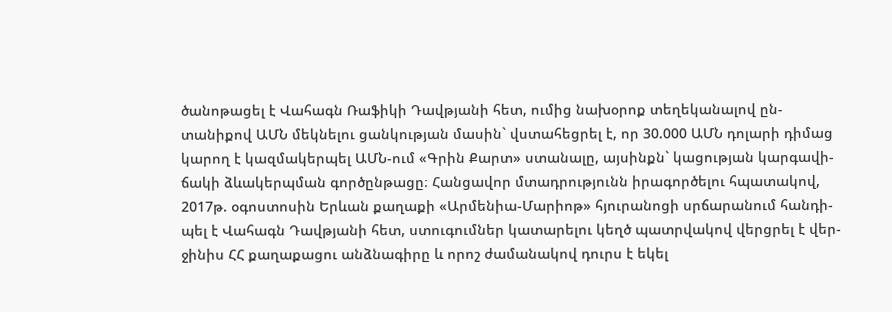ծանոթացել է Վահագն Ռաֆիկի Դավթյանի հետ, ումից նախօրոք տեղեկանալով ըն-տանիքով ԱՄՆ մեկնելու ցանկության մասին` վստահեցրել է, որ 30.000 ԱՄՆ դոլարի դիմաց կարող է կազմակերպել ԱՄՆ-ում «Գրին Քարտ» ստանալը, այսինքն` կացության կարգավի-ճակի ձևակերպման գործընթացը։ Հանցավոր մտադրությունն իրագործելու հպատակով, 2017թ. օգոստոսին Երևան քաղաքի «Արմենիա-Մարիոթ» հյուրանոցի սրճարանում հանդի-պել է Վահագն Դավթյանի հետ, ստուգումներ կատարելու կեղծ պատրվակով վերցրել է վեր-ջինիս ՀՀ քաղաքացու անձնագիրը և որոշ ժամանակով դուրս է եկել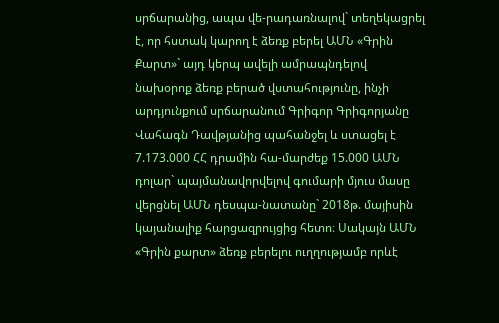սրճարանից, ապա վե-րադառնալով` տեղեկացրել է, որ հստակ կարող է ձեռք բերել ԱՄՆ «Գրին Քարտ»` այդ կերպ ավելի ամրապնդելով նախօրոք ձեռք բերած վստահությունը, ինչի արդյունքում սրճարանում Գրիգոր Գրիգորյանը Վահագն Դավթյանից պահանջել և ստացել է 7.173.000 ՀՀ դրամին հա-մարժեք 15.000 ԱՄՆ դոլար` պայմանավորվելով գումարի մյուս մասը վերցնել ԱՄՆ դեսպա-նատանը` 2018թ. մայիսին կայանալիք հարցազրույցից հետո։ Սակայն ԱՄՆ «Գրին քարտ» ձեռք բերելու ուղղությամբ որևէ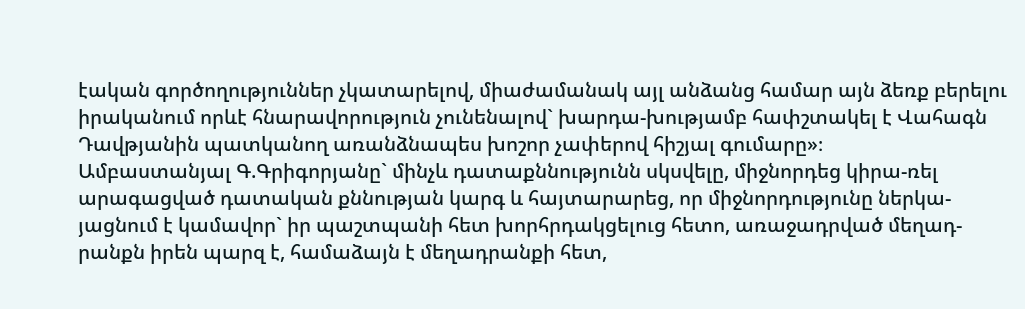էական գործողություններ չկատարելով, միաժամանակ այլ անձանց համար այն ձեռք բերելու իրականում որևէ հնարավորություն չունենալով` խարդա-խությամբ հափշտակել է Վահագն Դավթյանին պատկանող առանձնապես խոշոր չափերով հիշյալ գումարը»։
Ամբաստանյալ Գ.Գրիգորյանը` մինչև դատաքննությունն սկսվելը, միջնորդեց կիրա-ռել արագացված դատական քննության կարգ և հայտարարեց, որ միջնորդությունը ներկա-յացնում է կամավոր` իր պաշտպանի հետ խորհրդակցելուց հետո, առաջադրված մեղադ-րանքն իրեն պարզ է, համաձայն է մեղադրանքի հետ,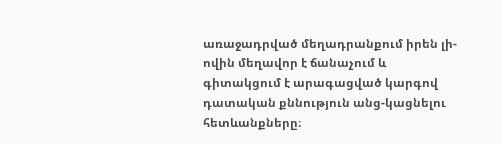առաջադրված մեղադրանքում իրեն լի-ովին մեղավոր է ճանաչում և գիտակցում է արագացված կարգով դատական քննություն անց-կացնելու հետևանքները։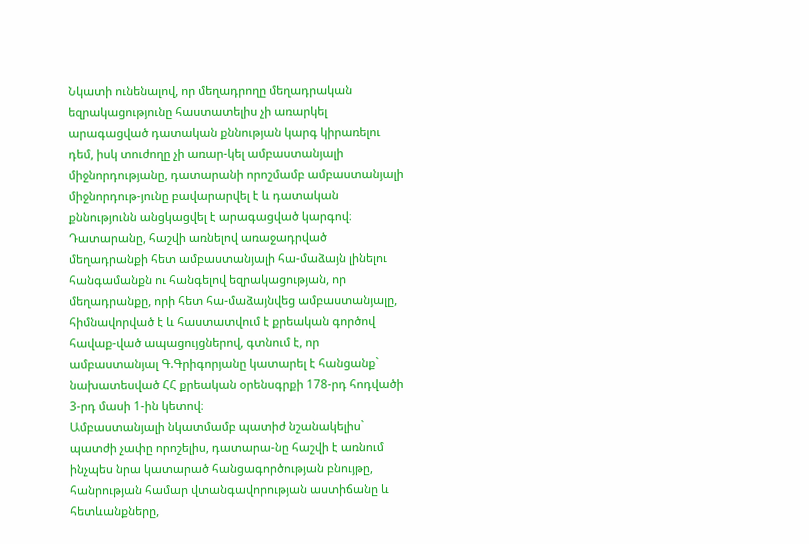Նկատի ունենալով, որ մեղադրողը մեղադրական եզրակացությունը հաստատելիս չի առարկել արագացված դատական քննության կարգ կիրառելու դեմ, իսկ տուժողը չի առար-կել ամբաստանյալի միջնորդությանը, դատարանի որոշմամբ ամբաստանյալի միջնորդութ-յունը բավարարվել է և դատական քննությունն անցկացվել է արագացված կարգով։
Դատարանը, հաշվի առնելով առաջադրված մեղադրանքի հետ ամբաստանյալի հա-մաձայն լինելու հանգամանքն ու հանգելով եզրակացության, որ մեղադրանքը, որի հետ հա-մաձայնվեց ամբաստանյալը, հիմնավորված է և հաստատվում է քրեական գործով հավաք-ված ապացույցներով, գտնում է, որ ամբաստանյալ Գ.Գրիգորյանը կատարել է հանցանք` նախատեսված ՀՀ քրեական օրենսգրքի 178-րդ հոդվածի 3-րդ մասի 1-ին կետով։
Ամբաստանյալի նկատմամբ պատիժ նշանակելիս` պատժի չափը որոշելիս, դատարա-նը հաշվի է առնում ինչպես նրա կատարած հանցագործության բնույթը, հանրության համար վտանգավորության աստիճանը և հետևանքները,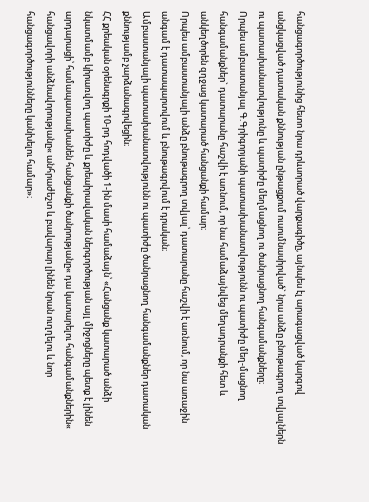հանցագործությունից հետո նրա դրևսորած վարքագիծը, այնպես էլ արագացված կարգով անցկացված դատական քննության ընթացքում ուսումնասիրված` նրա անձը բնութագրող տվյալներն ու պատասխանատվությունը և պատիժը մեղմացնող ու ծանրացնող հանգամանքները։
Որպես ամբաստանյալ Գ.Գրիգորյանի պատասխանատվությունն ու պատիժը մեղ-մացնող հանգամանքներ` դատարանը հաշվի է առնում, որ նա համաձայնվեց մեղադրանքի հետ և անկեղծորեն զղջաց կատարած հանցանքի համար։
Որպես ամբաստանյալի անձը բնութագրող տվյալ՝ դատարանը հաշվի է առնում, որ նա առաջին անգամ է դատապարտվում և բնութագրվում է դրական։
Ամբաստանյալի պատասխանատվությունն ու պատիժը ծանրացնող հանգամանքներ դատական քննությամբ չարձանագրվեցին։
ՀՀ քրեական օրենսգրքի 10-րդ հոդվածի 1-ին մասի համաձայն՝ «Հանցանք կատարած անձի նկատմամբ կիրառվող պատիժը և քրեաիրավական ներգործության այլ միջոցները պետք է լինեն արդարացի՝ համապատասխանեն հանցանքի ծանրությանը« դա կատարելու հանգամանքներին« հանցավորի անձնավորությանը« անհրաժեշտ և բավարար լինեն նրան ուղղելու և նոր հանցագործությունները կանխելու համար»։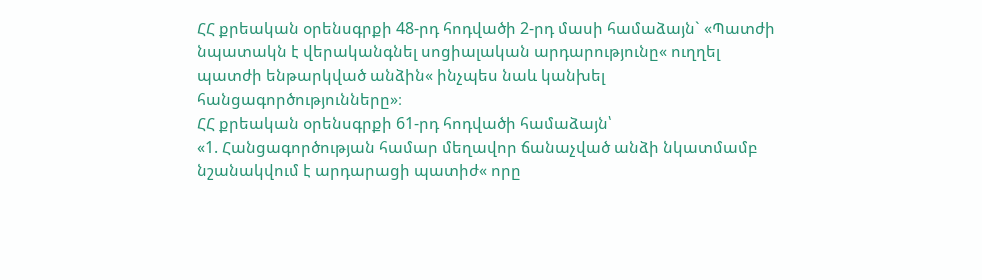ՀՀ քրեական օրենսգրքի 48-րդ հոդվածի 2-րդ մասի համաձայն` «Պատժի նպատակն է վերականգնել սոցիալական արդարությունը« ուղղել պատժի ենթարկված անձին« ինչպես նաև կանխել հանցագործությունները»։
ՀՀ քրեական օրենսգրքի 61-րդ հոդվածի համաձայն՝
«1. Հանցագործության համար մեղավոր ճանաչված անձի նկատմամբ նշանակվում է արդարացի պատիժ« որը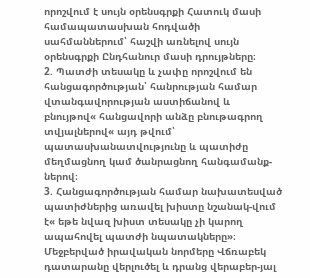որոշվում է սույն օրենսգրքի Հատուկ մասի համապատասխան հոդվածի սահմաններում՝ հաշվի առնելով սույն օրենսգրքի Ընդհանուր մասի դրույթները։
2. Պատժի տեսակը և չափը որոշվում են հանցագործության՝ հանրության համար վտանգավորության աստիճանով և բնույթով« հանցավորի անձը բնութագրող տվյալներով« այդ թվում՝ պատասխանատվությունը և պատիժը մեղմացնող կամ ծանրացնող հանգամանք-ներով։
3. Հանցագործության համար նախատեսված պատիժներից առավել խիստը նշանակ-վում է« եթե նվազ խիստ տեսակը չի կարող ապահովել պատժի նպատակները»։
Մեջբերված իրավական նորմերը Վճռաբեկ դատարանը վերլուծել և դրանց վերաբեր-յալ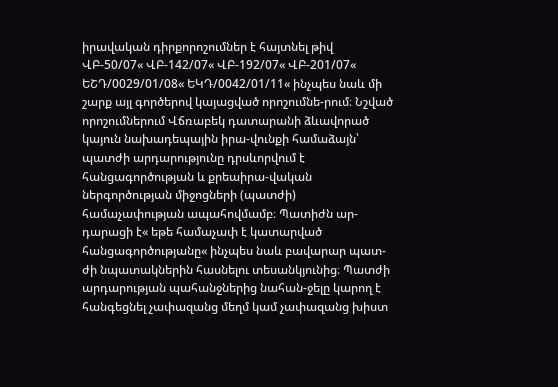իրավական դիրքորոշումներ է հայտնել թիվ ՎԲ-50/07« ՎԲ-142/07« ՎԲ-192/07« ՎԲ-201/07« ԵՇԴ/0029/01/08« ԵԿԴ/0042/01/11« ինչպես նաև մի շարք այլ գործերով կայացված որոշումնե-րում։ Նշված որոշումներում Վճռաբեկ դատարանի ձևավորած կայուն նախադեպային իրա-վունքի համաձայն՝ պատժի արդարությունը դրսևորվում է հանցագործության և քրեաիրա-վական ներգործության միջոցների (պատժի) համաչափության ապահովմամբ։ Պատիժն ար-դարացի է« եթե համաչափ է կատարված հանցագործությանը« ինչպես նաև բավարար պատ-ժի նպատակներին հասնելու տեսանկյունից։ Պատժի արդարության պահանջներից նահան-ջելը կարող է հանգեցնել չափազանց մեղմ կամ չափազանց խիստ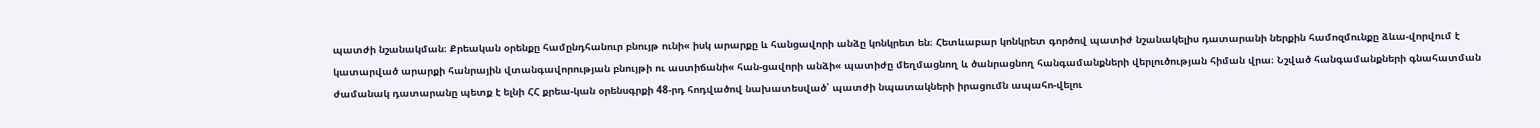պատժի նշանակման։ Քրեական օրենքը համընդհանուր բնույթ ունի« իսկ արարքը և հանցավորի անձը կոնկրետ են։ Հետևաբար կոնկրետ գործով պատիժ նշանակելիս դատարանի ներքին համոզմունքը ձևա-վորվում է կատարված արարքի հանրային վտանգավորության բնույթի ու աստիճանի« հան-ցավորի անձի« պատիժը մեղմացնող և ծանրացնող հանգամանքների վերլուծության հիման վրա։ Նշված հանգամանքների գնահատման ժամանակ դատարանը պետք է ելնի ՀՀ քրեա-կան օրենսգրքի 48-րդ հոդվածով նախատեսված՝ պատժի նպատակների իրացումն ապահո-վելու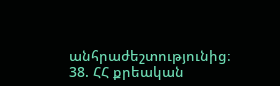անհրաժեշտությունից։
38. ՀՀ քրեական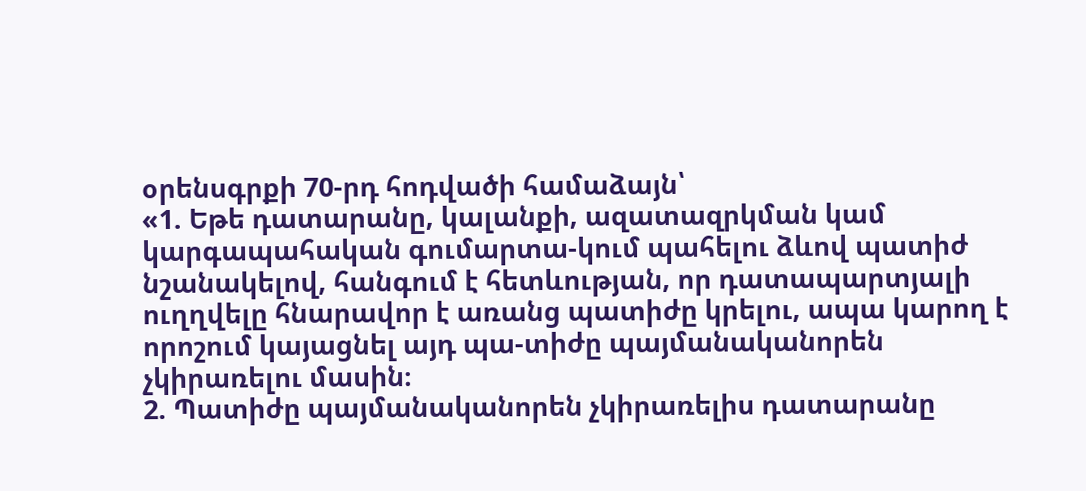օրենսգրքի 70-րդ հոդվածի համաձայն՝
«1. Եթե դատարանը, կալանքի, ազատազրկման կամ կարգապահական գումարտա-կում պահելու ձևով պատիժ նշանակելով, հանգում է հետևության, որ դատապարտյալի ուղղվելը հնարավոր է առանց պատիժը կրելու, ապա կարող է որոշում կայացնել այդ պա-տիժը պայմանականորեն չկիրառելու մասին։
2. Պատիժը պայմանականորեն չկիրառելիս դատարանը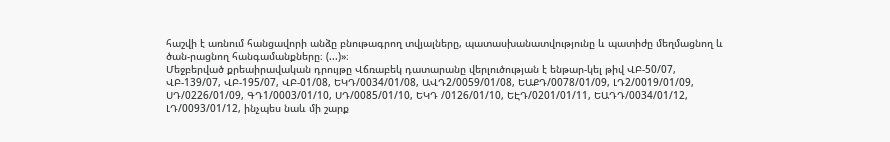հաշվի է առնում հանցավորի անձը բնութագրող տվյալները, պատասխանատվությունը և պատիժը մեղմացնող և ծան-րացնող հանգամանքները։ (...)»։
Մեջբերված քրեաիրավական դրույթը Վճռաբեկ դատարանը վերլուծության է ենթար-կել թիվ ՎԲ-50/07, ՎԲ-139/07, ՎԲ-195/07, ՎԲ-01/08, ԵԿԴ/0034/01/08, ԱՎԴ2/0059/01/08, ԵԱՔԴ/0078/01/09, ԼԴ2/0019/01/09, ՍԴ/0226/01/09, ԳԴ1/0003/01/10, ՍԴ/0085/01/10, ԵԿԴ /0126/01/10, ԵԷԴ/0201/01/11, ԵԱԴԴ/0034/01/12, ԼԴ/0093/01/12, ինչպես նաև մի շարք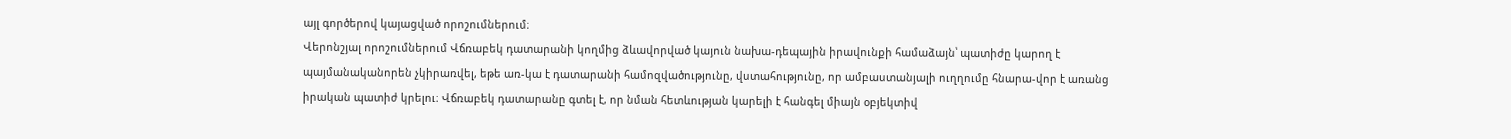այլ գործերով կայացված որոշումներում։
Վերոնշյալ որոշումներում Վճռաբեկ դատարանի կողմից ձևավորված կայուն նախա-դեպային իրավունքի համաձայն՝ պատիժը կարող է պայմանականորեն չկիրառվել, եթե առ-կա է դատարանի համոզվածությունը, վստահությունը, որ ամբաստանյալի ուղղումը հնարա-վոր է առանց իրական պատիժ կրելու։ Վճռաբեկ դատարանը գտել է, որ նման հետևության կարելի է հանգել միայն օբյեկտիվ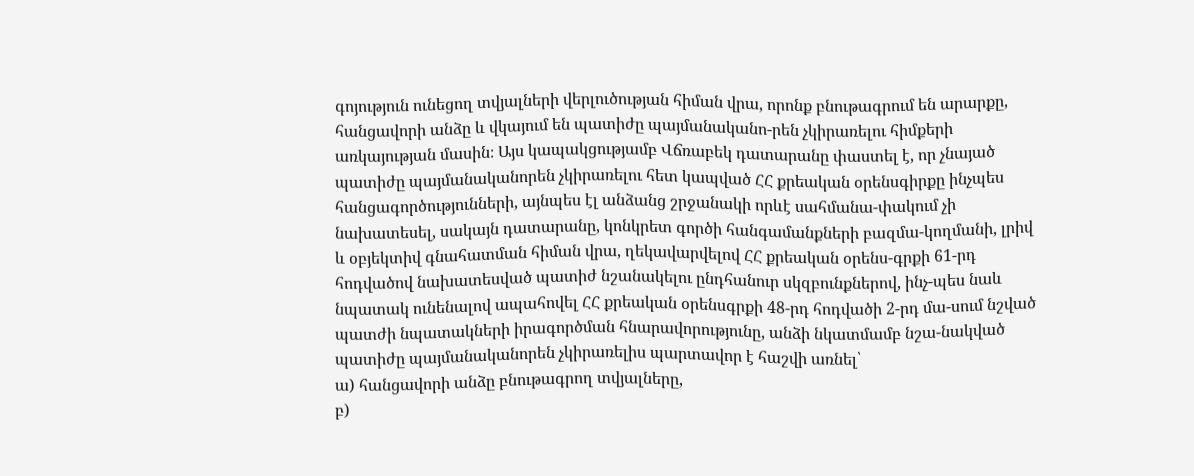գոյություն ունեցող տվյալների վերլուծության հիման վրա, որոնք բնութագրում են արարքը, հանցավորի անձը և վկայում են պատիժը պայմանականո-րեն չկիրառելու հիմքերի առկայության մասին։ Այս կապակցությամբ Վճռաբեկ դատարանը փաստել է, որ չնայած պատիժը պայմանականորեն չկիրառելու հետ կապված ՀՀ քրեական օրենսգիրքը ինչպես հանցագործությունների, այնպես էլ անձանց շրջանակի որևէ սահմանա-փակում չի նախատեսել, սակայն դատարանը, կոնկրետ գործի հանգամանքների բազմա-կողմանի, լրիվ և օբյեկտիվ գնահատման հիման վրա, ղեկավարվելով ՀՀ քրեական օրենս-գրքի 61-րդ հոդվածով նախատեսված պատիժ նշանակելու ընդհանուր սկզբունքներով, ինչ-պես նաև նպատակ ունենալով ապահովել ՀՀ քրեական օրենսգրքի 48-րդ հոդվածի 2-րդ մա-սում նշված պատժի նպատակների իրագործման հնարավորությունը, անձի նկատմամբ նշա-նակված պատիժը պայմանականորեն չկիրառելիս պարտավոր է հաշվի առնել՝
ա) հանցավորի անձը բնութագրող տվյալները,
բ)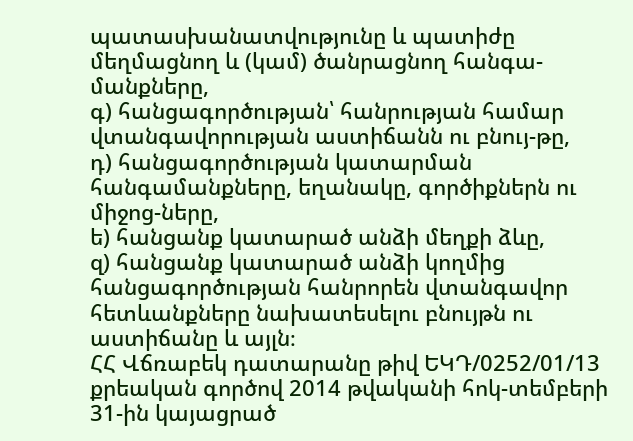պատասխանատվությունը և պատիժը մեղմացնող և (կամ) ծանրացնող հանգա-մանքները,
գ) հանցագործության՝ հանրության համար վտանգավորության աստիճանն ու բնույ-թը,
դ) հանցագործության կատարման հանգամանքները, եղանակը, գործիքներն ու միջոց-ները,
ե) հանցանք կատարած անձի մեղքի ձևը,
զ) հանցանք կատարած անձի կողմից հանցագործության հանրորեն վտանգավոր հետևանքները նախատեսելու բնույթն ու աստիճանը և այլն։
ՀՀ Վճռաբեկ դատարանը թիվ ԵԿԴ/0252/01/13 քրեական գործով 2014 թվականի հոկ-տեմբերի 31-ին կայացրած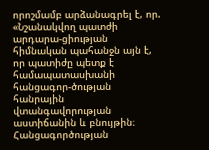որոշմամբ արձանագրել է, որ. «Նշանակվող պատժի արդարա-ցիության հիմնական պահանջն այն է, որ պատիժը պետք է համապատասխանի հանցագոր-ծության հանրային վտանգավորության աստիճանին և բնույթին։
Հանցագործության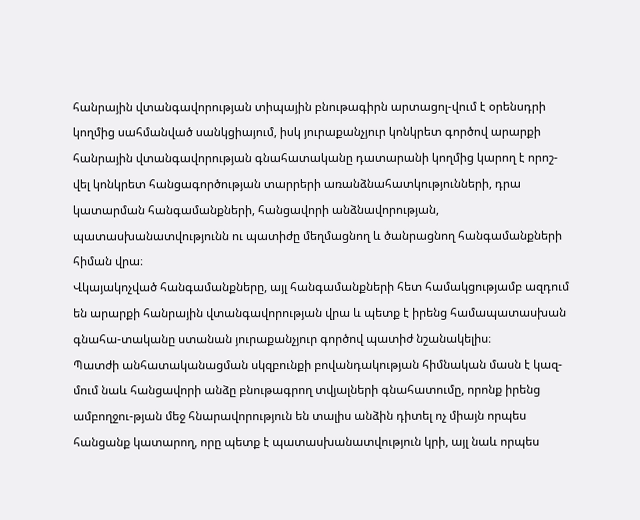հանրային վտանգավորության տիպային բնութագիրն արտացոլ-վում է օրենսդրի կողմից սահմանված սանկցիայում, իսկ յուրաքանչյուր կոնկրետ գործով արարքի հանրային վտանգավորության գնահատականը դատարանի կողմից կարող է որոշ-վել կոնկրետ հանցագործության տարրերի առանձնահատկությունների, դրա կատարման հանգամանքների, հանցավորի անձնավորության, պատասխանատվությունն ու պատիժը մեղմացնող և ծանրացնող հանգամանքների հիման վրա։
Վկայակոչված հանգամանքները, այլ հանգամանքների հետ համակցությամբ ազդում են արարքի հանրային վտանգավորության վրա և պետք է իրենց համապատասխան գնահա-տականը ստանան յուրաքանչյուր գործով պատիժ նշանակելիս։
Պատժի անհատականացման սկզբունքի բովանդակության հիմնական մասն է կազ-մում նաև հանցավորի անձը բնութագրող տվյալների գնահատումը, որոնք իրենց ամբողջու-թյան մեջ հնարավորություն են տալիս անձին դիտել ոչ միայն որպես հանցանք կատարող, որը պետք է պատասխանատվություն կրի, այլ նաև որպես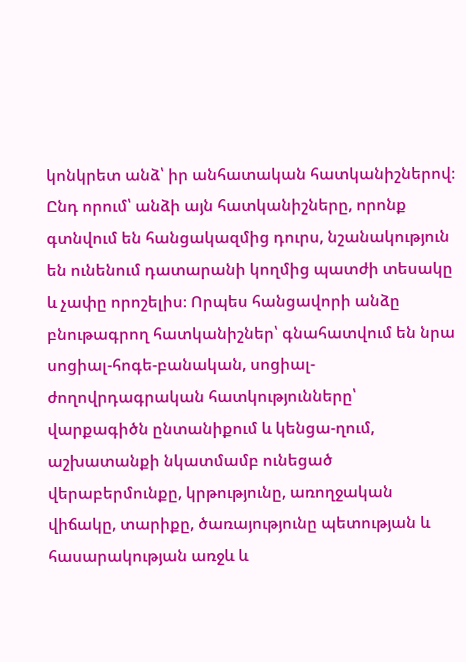կոնկրետ անձ՝ իր անհատական հատկանիշներով։ Ընդ որում՝ անձի այն հատկանիշները, որոնք գտնվում են հանցակազմից դուրս, նշանակություն են ունենում դատարանի կողմից պատժի տեսակը և չափը որոշելիս։ Որպես հանցավորի անձը բնութագրող հատկանիշներ՝ գնահատվում են նրա սոցիալ-հոգե-բանական, սոցիալ-ժողովրդագրական հատկությունները՝ վարքագիծն ընտանիքում և կենցա-ղում, աշխատանքի նկատմամբ ունեցած վերաբերմունքը, կրթությունը, առողջական վիճակը, տարիքը, ծառայությունը պետության և հասարակության առջև և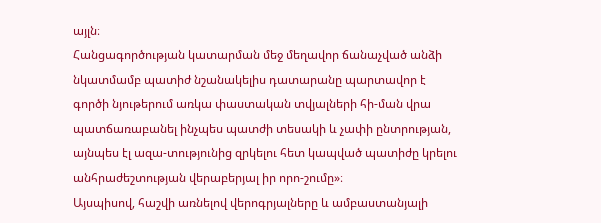այլն։
Հանցագործության կատարման մեջ մեղավոր ճանաչված անձի նկատմամբ պատիժ նշանակելիս դատարանը պարտավոր է գործի նյութերում առկա փաստական տվյալների հի-ման վրա պատճառաբանել ինչպես պատժի տեսակի և չափի ընտրության, այնպես էլ ազա-տությունից զրկելու հետ կապված պատիժը կրելու անհրաժեշտության վերաբերյալ իր որո-շումը»։
Այսպիսով, հաշվի առնելով վերոգրյալները և ամբաստանյալի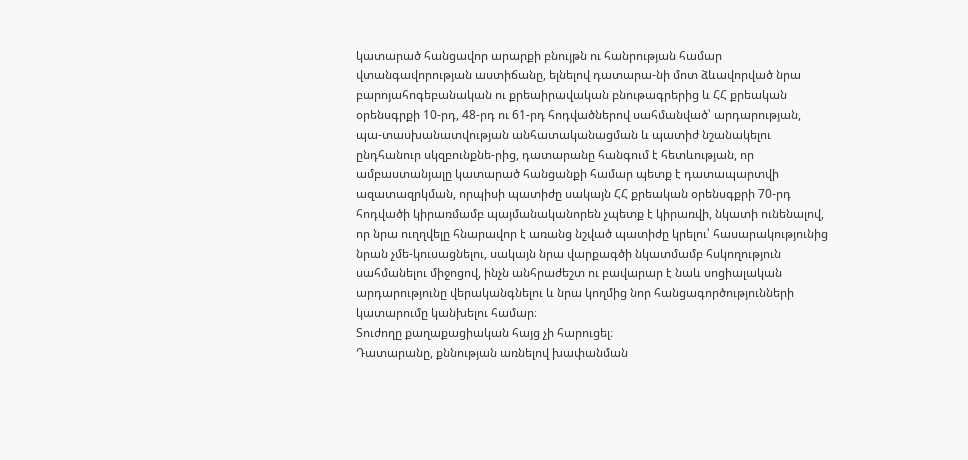կատարած հանցավոր արարքի բնույթն ու հանրության համար վտանգավորության աստիճանը, ելնելով դատարա-նի մոտ ձևավորված նրա բարոյահոգեբանական ու քրեաիրավական բնութագրերից և ՀՀ քրեական օրենսգրքի 10-րդ, 48-րդ ու 61-րդ հոդվածներով սահմանված՝ արդարության, պա-տասխանատվության անհատականացման և պատիժ նշանակելու ընդհանուր սկզբունքնե-րից, դատարանը հանգում է հետևության, որ ամբաստանյալը կատարած հանցանքի համար պետք է դատապարտվի ազատազրկման, որպիսի պատիժը սակայն ՀՀ քրեական օրենսգքրի 70-րդ հոդվածի կիրառմամբ պայմանականորեն չպետք է կիրառվի, նկատի ունենալով, որ նրա ուղղվելը հնարավոր է առանց նշված պատիժը կրելու՝ հասարակությունից նրան չմե-կուսացնելու, սակայն նրա վարքագծի նկատմամբ հսկողություն սահմանելու միջոցով, ինչն անհրաժեշտ ու բավարար է նաև սոցիալական արդարությունը վերականգնելու և նրա կողմից նոր հանցագործությունների կատարումը կանխելու համար։
Տուժողը քաղաքացիական հայց չի հարուցել։
Դատարանը, քննության առնելով խափանման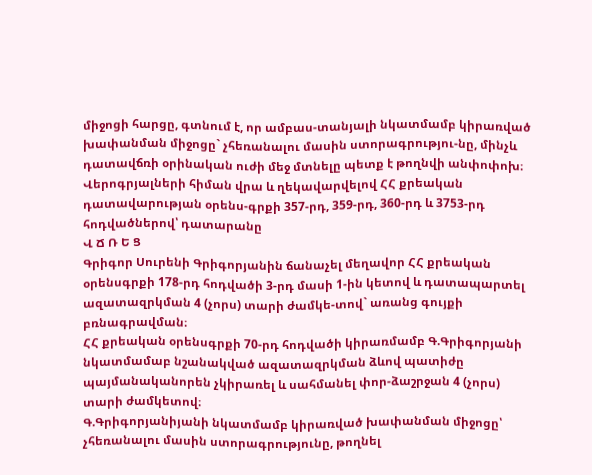միջոցի հարցը, գտնում է, որ ամբաս-տանյալի նկատմամբ կիրառված խափանման միջոցը` չհեռանալու մասին ստորագրությու-նը, մինչև դատավճռի օրինական ուժի մեջ մտնելը պետք է թողնվի անփոփոխ։
Վերոգրյալների հիման վրա և ղեկավարվելով ՀՀ քրեական դատավարության օրենս-գրքի 357-րդ, 359-րդ, 360-րդ և 3753-րդ հոդվածներով՝ դատարանը
Վ Ճ Ռ Ե Ց
Գրիգոր Սուրենի Գրիգորյանին ճանաչել մեղավոր ՀՀ քրեական օրենսգրքի 178-րդ հոդվածի 3-րդ մասի 1-ին կետով և դատապարտել ազատազրկման 4 (չորս) տարի ժամկե-տով` առանց գույքի բռնագրավման։
ՀՀ քրեական օրենսգրքի 70-րդ հոդվածի կիրառմամբ Գ.Գրիգորյանի նկատմամաբ նշանակված ազատազրկման ձևով պատիժը պայմանականորեն չկիրառել և սահմանել փոր-ձաշրջան 4 (չորս) տարի ժամկետով։
Գ.Գրիգորյանիյանի նկատմամբ կիրառված խափանման միջոցը՝ չհեռանալու մասին ստորագրությունը, թողնել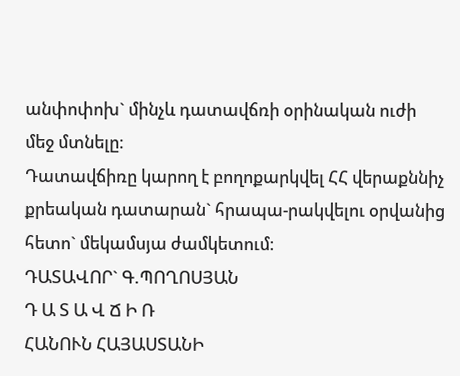անփոփոխ` մինչև դատավճռի օրինական ուժի մեջ մտնելը։
Դատավճիռը կարող է բողոքարկվել ՀՀ վերաքննիչ քրեական դատարան` հրապա-րակվելու օրվանից հետո` մեկամսյա ժամկետում։
ԴԱՏԱՎՈՐ` Գ.ՊՈՂՈՍՅԱՆ
Դ Ա Տ Ա Վ Ճ Ի Ռ
ՀԱՆՈՒՆ ՀԱՅԱՍՏԱՆԻ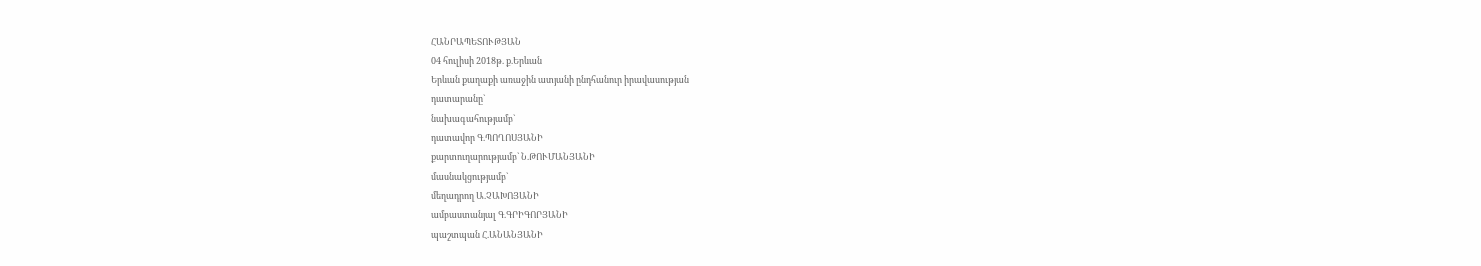ՀԱՆՐԱՊԵՏՈՒԹՅԱՆ
04 հուլիսի 2018թ. ք.Երևան
Երևան քաղաքի առաջին ատյանի ընդհանուր իրավասության
դատարանը`
նախագահությամբ`
դատավոր Գ.ՊՈՂՈՍՅԱՆԻ
քարտուղարությամբ` Ն.ԹՈՒՄԱՆՅԱՆԻ
մասնակցությամբ`
մեղադրող Ա.ՉԱԽՈՅԱՆԻ
ամբաստանյալ Գ.ԳՐԻԳՈՐՅԱՆԻ
պաշտպան Հ.ԱՆԱՆՅԱՆԻ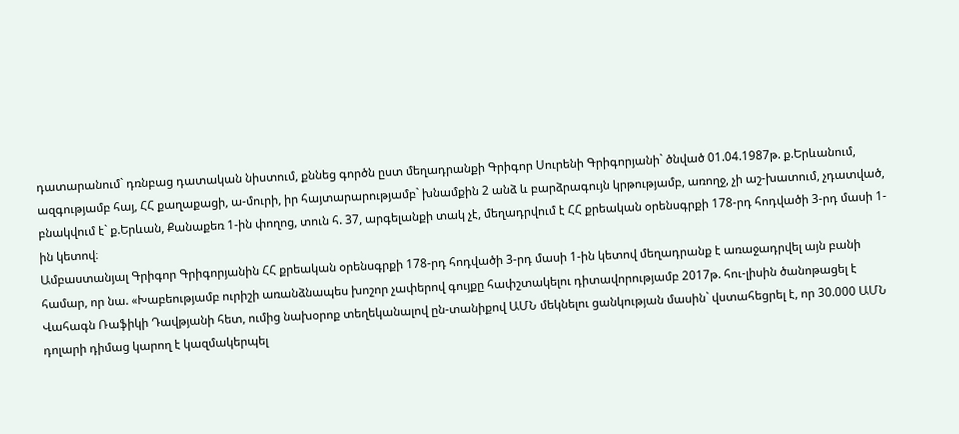դատարանում` դռնբաց դատական նիստում, քննեց գործն ըստ մեղադրանքի Գրիգոր Սուրենի Գրիգորյանի` ծնված 01.04.1987թ. ք.Երևանում, ազգությամբ հայ, ՀՀ քաղաքացի, ա-մուրի, իր հայտարարությամբ` խնամքին 2 անձ և բարձրագույն կրթությամբ, առողջ, չի աշ-խատում, չդատված, բնակվում է` ք.Երևան, Քանաքեռ 1-ին փողոց, տուն հ. 37, արգելանքի տակ չէ, մեղադրվում է ՀՀ քրեական օրենսգրքի 178-րդ հոդվածի 3-րդ մասի 1-ին կետով։
Ամբաստանյալ Գրիգոր Գրիգորյանին ՀՀ քրեական օրենսգրքի 178-րդ հոդվածի 3-րդ մասի 1-ին կետով մեղադրանք է առաջադրվել այն բանի համար, որ նա. «Խաբեությամբ ուրիշի առանձնապես խոշոր չափերով գույքը հափշտակելու դիտավորությամբ 2017թ. հու-լիսին ծանոթացել է Վահագն Ռաֆիկի Դավթյանի հետ, ումից նախօրոք տեղեկանալով ըն-տանիքով ԱՄՆ մեկնելու ցանկության մասին` վստահեցրել է, որ 30.000 ԱՄՆ դոլարի դիմաց կարող է կազմակերպել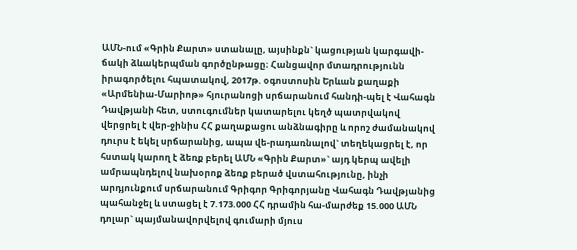ԱՄՆ-ում «Գրին Քարտ» ստանալը, այսինքն` կացության կարգավի-ճակի ձևակերպման գործընթացը։ Հանցավոր մտադրությունն իրագործելու հպատակով, 2017թ. օգոստոսին Երևան քաղաքի «Արմենիա-Մարիոթ» հյուրանոցի սրճարանում հանդի-պել է Վահագն Դավթյանի հետ, ստուգումներ կատարելու կեղծ պատրվակով վերցրել է վեր-ջինիս ՀՀ քաղաքացու անձնագիրը և որոշ ժամանակով դուրս է եկել սրճարանից, ապա վե-րադառնալով` տեղեկացրել է, որ հստակ կարող է ձեռք բերել ԱՄՆ «Գրին Քարտ»` այդ կերպ ավելի ամրապնդելով նախօրոք ձեռք բերած վստահությունը, ինչի արդյունքում սրճարանում Գրիգոր Գրիգորյանը Վահագն Դավթյանից պահանջել և ստացել է 7.173.000 ՀՀ դրամին հա-մարժեք 15.000 ԱՄՆ դոլար` պայմանավորվելով գումարի մյուս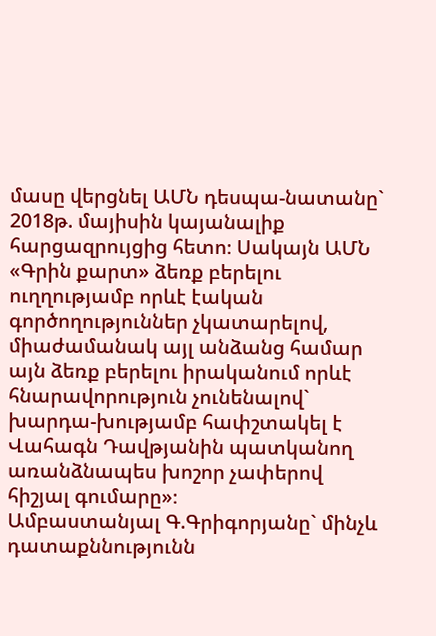մասը վերցնել ԱՄՆ դեսպա-նատանը` 2018թ. մայիսին կայանալիք հարցազրույցից հետո։ Սակայն ԱՄՆ «Գրին քարտ» ձեռք բերելու ուղղությամբ որևէ էական գործողություններ չկատարելով, միաժամանակ այլ անձանց համար այն ձեռք բերելու իրականում որևէ հնարավորություն չունենալով` խարդա-խությամբ հափշտակել է Վահագն Դավթյանին պատկանող առանձնապես խոշոր չափերով հիշյալ գումարը»։
Ամբաստանյալ Գ.Գրիգորյանը` մինչև դատաքննությունն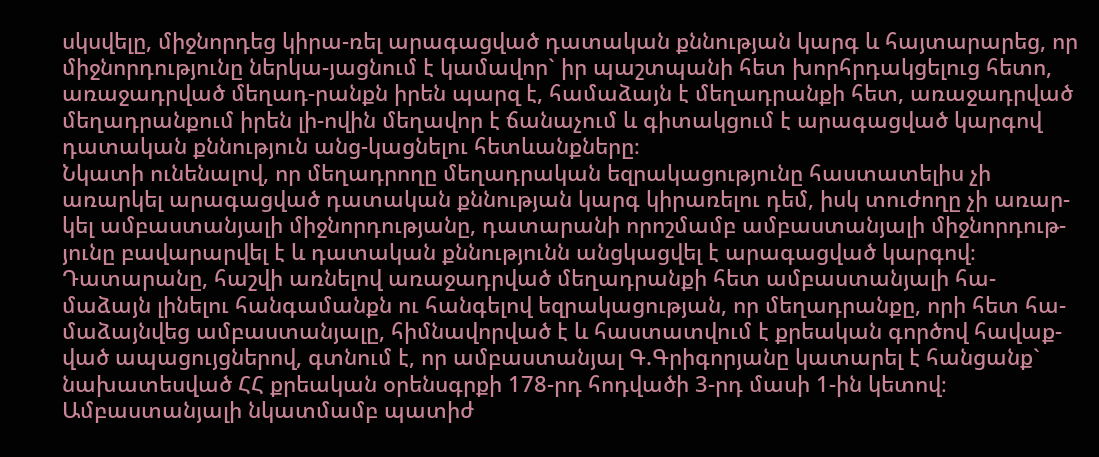սկսվելը, միջնորդեց կիրա-ռել արագացված դատական քննության կարգ և հայտարարեց, որ միջնորդությունը ներկա-յացնում է կամավոր` իր պաշտպանի հետ խորհրդակցելուց հետո, առաջադրված մեղադ-րանքն իրեն պարզ է, համաձայն է մեղադրանքի հետ, առաջադրված մեղադրանքում իրեն լի-ովին մեղավոր է ճանաչում և գիտակցում է արագացված կարգով դատական քննություն անց-կացնելու հետևանքները։
Նկատի ունենալով, որ մեղադրողը մեղադրական եզրակացությունը հաստատելիս չի առարկել արագացված դատական քննության կարգ կիրառելու դեմ, իսկ տուժողը չի առար-կել ամբաստանյալի միջնորդությանը, դատարանի որոշմամբ ամբաստանյալի միջնորդութ-յունը բավարարվել է և դատական քննությունն անցկացվել է արագացված կարգով։
Դատարանը, հաշվի առնելով առաջադրված մեղադրանքի հետ ամբաստանյալի հա-մաձայն լինելու հանգամանքն ու հանգելով եզրակացության, որ մեղադրանքը, որի հետ հա-մաձայնվեց ամբաստանյալը, հիմնավորված է և հաստատվում է քրեական գործով հավաք-ված ապացույցներով, գտնում է, որ ամբաստանյալ Գ.Գրիգորյանը կատարել է հանցանք` նախատեսված ՀՀ քրեական օրենսգրքի 178-րդ հոդվածի 3-րդ մասի 1-ին կետով։
Ամբաստանյալի նկատմամբ պատիժ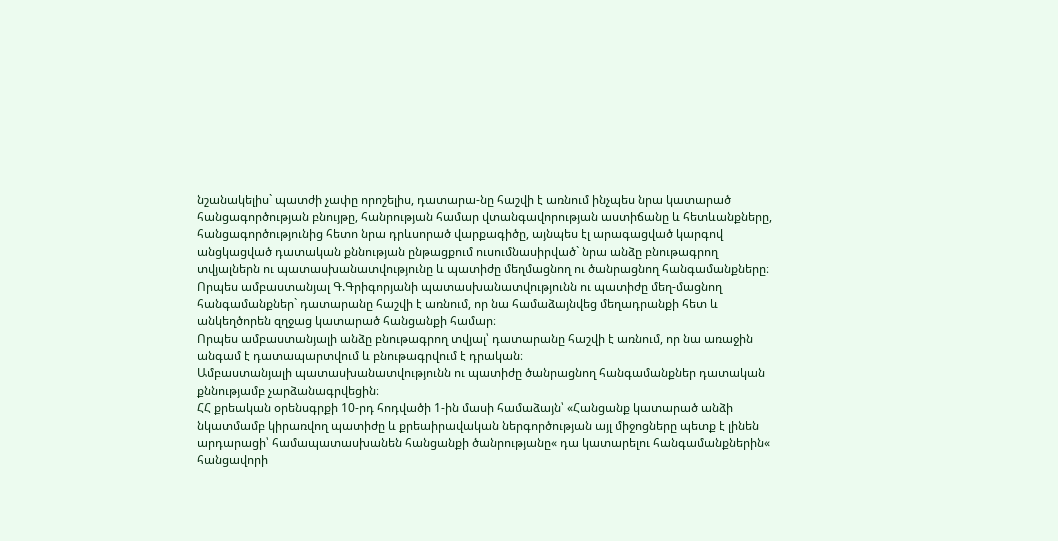նշանակելիս` պատժի չափը որոշելիս, դատարա-նը հաշվի է առնում ինչպես նրա կատարած հանցագործության բնույթը, հանրության համար վտանգավորության աստիճանը և հետևանքները, հանցագործությունից հետո նրա դրևսորած վարքագիծը, այնպես էլ արագացված կարգով անցկացված դատական քննության ընթացքում ուսումնասիրված` նրա անձը բնութագրող տվյալներն ու պատասխանատվությունը և պատիժը մեղմացնող ու ծանրացնող հանգամանքները։
Որպես ամբաստանյալ Գ.Գրիգորյանի պատասխանատվությունն ու պատիժը մեղ-մացնող հանգամանքներ` դատարանը հաշվի է առնում, որ նա համաձայնվեց մեղադրանքի հետ և անկեղծորեն զղջաց կատարած հանցանքի համար։
Որպես ամբաստանյալի անձը բնութագրող տվյալ՝ դատարանը հաշվի է առնում, որ նա առաջին անգամ է դատապարտվում և բնութագրվում է դրական։
Ամբաստանյալի պատասխանատվությունն ու պատիժը ծանրացնող հանգամանքներ դատական քննությամբ չարձանագրվեցին։
ՀՀ քրեական օրենսգրքի 10-րդ հոդվածի 1-ին մասի համաձայն՝ «Հանցանք կատարած անձի նկատմամբ կիրառվող պատիժը և քրեաիրավական ներգործության այլ միջոցները պետք է լինեն արդարացի՝ համապատասխանեն հանցանքի ծանրությանը« դա կատարելու հանգամանքներին« հանցավորի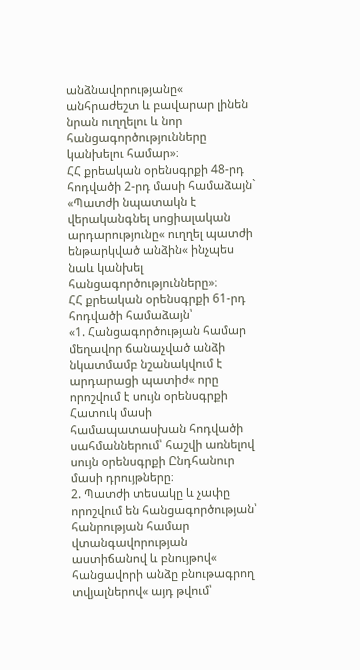անձնավորությանը« անհրաժեշտ և բավարար լինեն նրան ուղղելու և նոր հանցագործությունները կանխելու համար»։
ՀՀ քրեական օրենսգրքի 48-րդ հոդվածի 2-րդ մասի համաձայն` «Պատժի նպատակն է վերականգնել սոցիալական արդարությունը« ուղղել պատժի ենթարկված անձին« ինչպես նաև կանխել հանցագործությունները»։
ՀՀ քրեական օրենսգրքի 61-րդ հոդվածի համաձայն՝
«1. Հանցագործության համար մեղավոր ճանաչված անձի նկատմամբ նշանակվում է արդարացի պատիժ« որը որոշվում է սույն օրենսգրքի Հատուկ մասի համապատասխան հոդվածի սահմաններում՝ հաշվի առնելով սույն օրենսգրքի Ընդհանուր մասի դրույթները։
2. Պատժի տեսակը և չափը որոշվում են հանցագործության՝ հանրության համար վտանգավորության աստիճանով և բնույթով« հանցավորի անձը բնութագրող տվյալներով« այդ թվում՝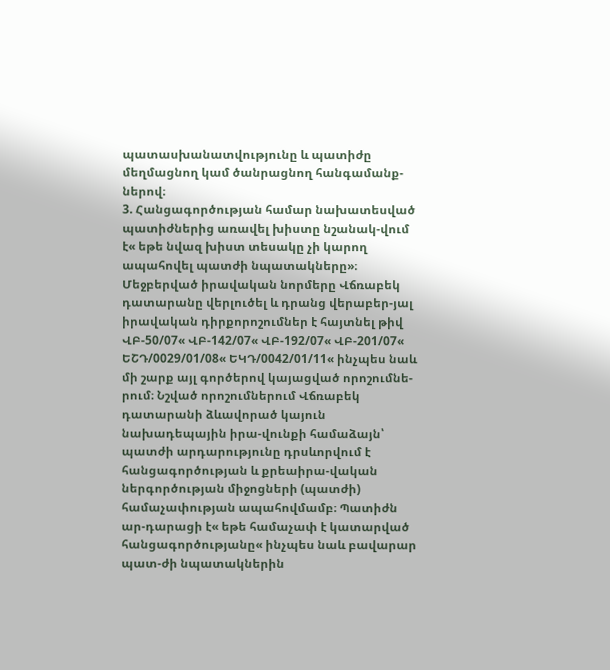պատասխանատվությունը և պատիժը մեղմացնող կամ ծանրացնող հանգամանք-ներով։
3. Հանցագործության համար նախատեսված պատիժներից առավել խիստը նշանակ-վում է« եթե նվազ խիստ տեսակը չի կարող ապահովել պատժի նպատակները»։
Մեջբերված իրավական նորմերը Վճռաբեկ դատարանը վերլուծել և դրանց վերաբեր-յալ իրավական դիրքորոշումներ է հայտնել թիվ ՎԲ-50/07« ՎԲ-142/07« ՎԲ-192/07« ՎԲ-201/07« ԵՇԴ/0029/01/08« ԵԿԴ/0042/01/11« ինչպես նաև մի շարք այլ գործերով կայացված որոշումնե-րում։ Նշված որոշումներում Վճռաբեկ դատարանի ձևավորած կայուն նախադեպային իրա-վունքի համաձայն՝ պատժի արդարությունը դրսևորվում է հանցագործության և քրեաիրա-վական ներգործության միջոցների (պատժի) համաչափության ապահովմամբ։ Պատիժն ար-դարացի է« եթե համաչափ է կատարված հանցագործությանը« ինչպես նաև բավարար պատ-ժի նպատակներին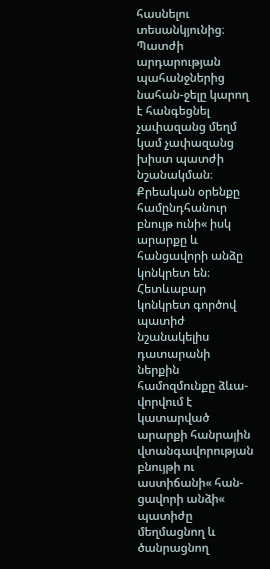հասնելու տեսանկյունից։ Պատժի արդարության պահանջներից նահան-ջելը կարող է հանգեցնել չափազանց մեղմ կամ չափազանց խիստ պատժի նշանակման։ Քրեական օրենքը համընդհանուր բնույթ ունի« իսկ արարքը և հանցավորի անձը կոնկրետ են։ Հետևաբար կոնկրետ գործով պատիժ նշանակելիս դատարանի ներքին համոզմունքը ձևա-վորվում է կատարված արարքի հանրային վտանգավորության բնույթի ու աստիճանի« հան-ցավորի անձի« պատիժը մեղմացնող և ծանրացնող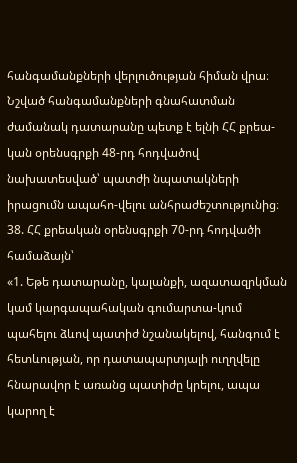հանգամանքների վերլուծության հիման վրա։ Նշված հանգամանքների գնահատման ժամանակ դատարանը պետք է ելնի ՀՀ քրեա-կան օրենսգրքի 48-րդ հոդվածով նախատեսված՝ պատժի նպատակների իրացումն ապահո-վելու անհրաժեշտությունից։
38. ՀՀ քրեական օրենսգրքի 70-րդ հոդվածի համաձայն՝
«1. Եթե դատարանը, կալանքի, ազատազրկման կամ կարգապահական գումարտա-կում պահելու ձևով պատիժ նշանակելով, հանգում է հետևության, որ դատապարտյալի ուղղվելը հնարավոր է առանց պատիժը կրելու, ապա կարող է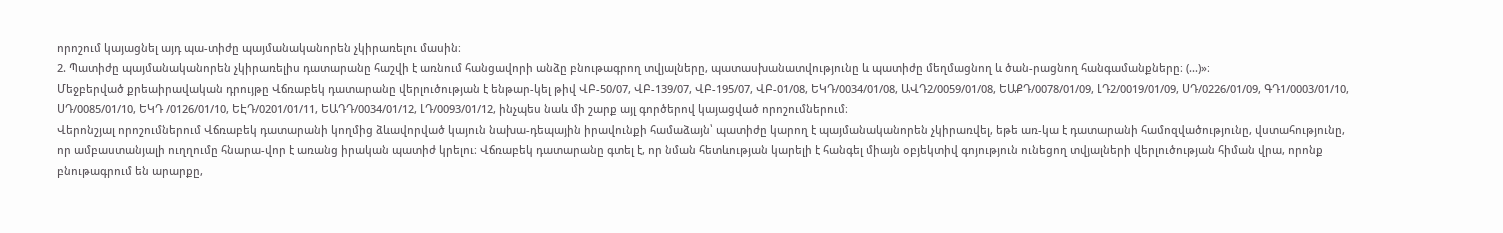որոշում կայացնել այդ պա-տիժը պայմանականորեն չկիրառելու մասին։
2. Պատիժը պայմանականորեն չկիրառելիս դատարանը հաշվի է առնում հանցավորի անձը բնութագրող տվյալները, պատասխանատվությունը և պատիժը մեղմացնող և ծան-րացնող հանգամանքները։ (...)»։
Մեջբերված քրեաիրավական դրույթը Վճռաբեկ դատարանը վերլուծության է ենթար-կել թիվ ՎԲ-50/07, ՎԲ-139/07, ՎԲ-195/07, ՎԲ-01/08, ԵԿԴ/0034/01/08, ԱՎԴ2/0059/01/08, ԵԱՔԴ/0078/01/09, ԼԴ2/0019/01/09, ՍԴ/0226/01/09, ԳԴ1/0003/01/10, ՍԴ/0085/01/10, ԵԿԴ /0126/01/10, ԵԷԴ/0201/01/11, ԵԱԴԴ/0034/01/12, ԼԴ/0093/01/12, ինչպես նաև մի շարք այլ գործերով կայացված որոշումներում։
Վերոնշյալ որոշումներում Վճռաբեկ դատարանի կողմից ձևավորված կայուն նախա-դեպային իրավունքի համաձայն՝ պատիժը կարող է պայմանականորեն չկիրառվել, եթե առ-կա է դատարանի համոզվածությունը, վստահությունը, որ ամբաստանյալի ուղղումը հնարա-վոր է առանց իրական պատիժ կրելու։ Վճռաբեկ դատարանը գտել է, որ նման հետևության կարելի է հանգել միայն օբյեկտիվ գոյություն ունեցող տվյալների վերլուծության հիման վրա, որոնք բնութագրում են արարքը,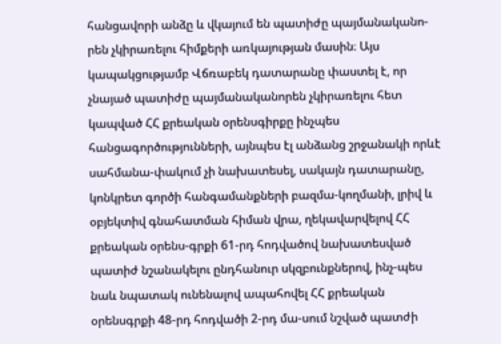հանցավորի անձը և վկայում են պատիժը պայմանականո-րեն չկիրառելու հիմքերի առկայության մասին։ Այս կապակցությամբ Վճռաբեկ դատարանը փաստել է, որ չնայած պատիժը պայմանականորեն չկիրառելու հետ կապված ՀՀ քրեական օրենսգիրքը ինչպես հանցագործությունների, այնպես էլ անձանց շրջանակի որևէ սահմանա-փակում չի նախատեսել, սակայն դատարանը, կոնկրետ գործի հանգամանքների բազմա-կողմանի, լրիվ և օբյեկտիվ գնահատման հիման վրա, ղեկավարվելով ՀՀ քրեական օրենս-գրքի 61-րդ հոդվածով նախատեսված պատիժ նշանակելու ընդհանուր սկզբունքներով, ինչ-պես նաև նպատակ ունենալով ապահովել ՀՀ քրեական օրենսգրքի 48-րդ հոդվածի 2-րդ մա-սում նշված պատժի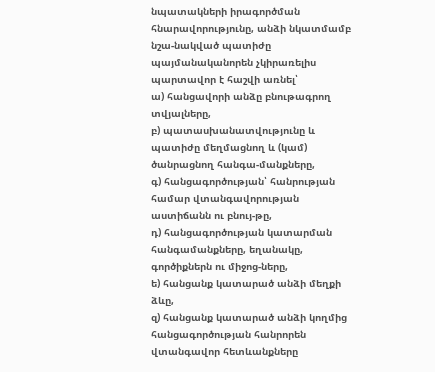նպատակների իրագործման հնարավորությունը, անձի նկատմամբ նշա-նակված պատիժը պայմանականորեն չկիրառելիս պարտավոր է հաշվի առնել՝
ա) հանցավորի անձը բնութագրող տվյալները,
բ) պատասխանատվությունը և պատիժը մեղմացնող և (կամ) ծանրացնող հանգա-մանքները,
գ) հանցագործության՝ հանրության համար վտանգավորության աստիճանն ու բնույ-թը,
դ) հանցագործության կատարման հանգամանքները, եղանակը, գործիքներն ու միջոց-ները,
ե) հանցանք կատարած անձի մեղքի ձևը,
զ) հանցանք կատարած անձի կողմից հանցագործության հանրորեն վտանգավոր հետևանքները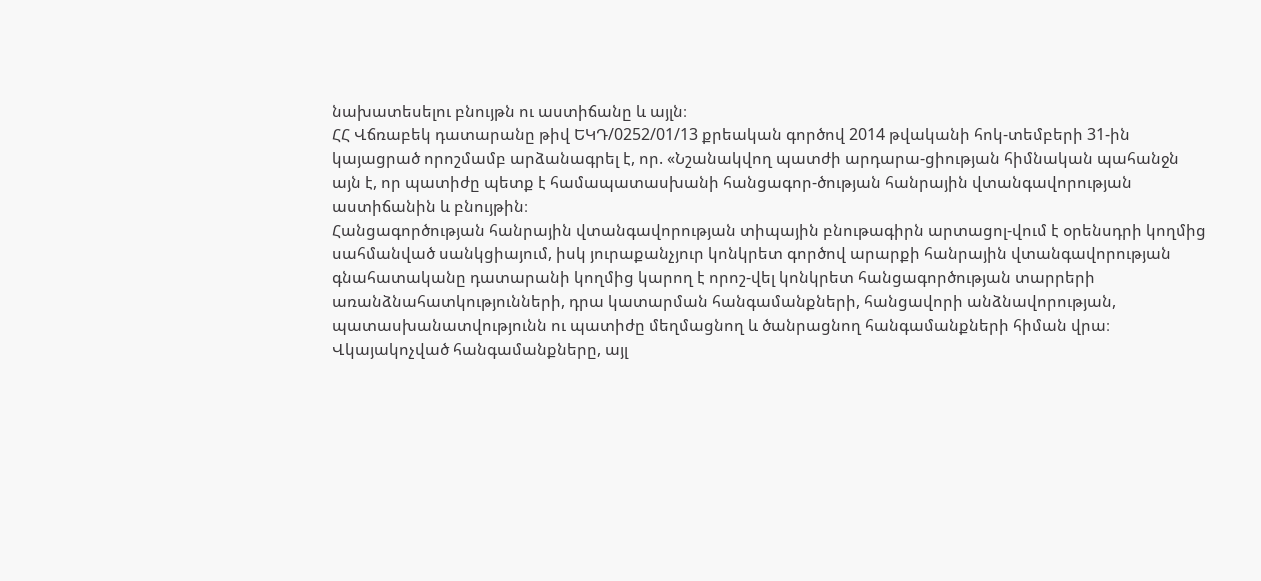նախատեսելու բնույթն ու աստիճանը և այլն։
ՀՀ Վճռաբեկ դատարանը թիվ ԵԿԴ/0252/01/13 քրեական գործով 2014 թվականի հոկ-տեմբերի 31-ին կայացրած որոշմամբ արձանագրել է, որ. «Նշանակվող պատժի արդարա-ցիության հիմնական պահանջն այն է, որ պատիժը պետք է համապատասխանի հանցագոր-ծության հանրային վտանգավորության աստիճանին և բնույթին։
Հանցագործության հանրային վտանգավորության տիպային բնութագիրն արտացոլ-վում է օրենսդրի կողմից սահմանված սանկցիայում, իսկ յուրաքանչյուր կոնկրետ գործով արարքի հանրային վտանգավորության գնահատականը դատարանի կողմից կարող է որոշ-վել կոնկրետ հանցագործության տարրերի առանձնահատկությունների, դրա կատարման հանգամանքների, հանցավորի անձնավորության, պատասխանատվությունն ու պատիժը մեղմացնող և ծանրացնող հանգամանքների հիման վրա։
Վկայակոչված հանգամանքները, այլ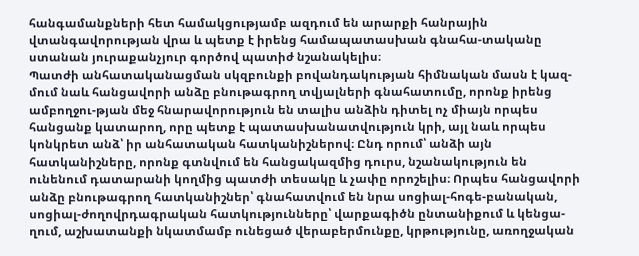հանգամանքների հետ համակցությամբ ազդում են արարքի հանրային վտանգավորության վրա և պետք է իրենց համապատասխան գնահա-տականը ստանան յուրաքանչյուր գործով պատիժ նշանակելիս։
Պատժի անհատականացման սկզբունքի բովանդակության հիմնական մասն է կազ-մում նաև հանցավորի անձը բնութագրող տվյալների գնահատումը, որոնք իրենց ամբողջու-թյան մեջ հնարավորություն են տալիս անձին դիտել ոչ միայն որպես հանցանք կատարող, որը պետք է պատասխանատվություն կրի, այլ նաև որպես կոնկրետ անձ՝ իր անհատական հատկանիշներով։ Ընդ որում՝ անձի այն հատկանիշները, որոնք գտնվում են հանցակազմից դուրս, նշանակություն են ունենում դատարանի կողմից պատժի տեսակը և չափը որոշելիս։ Որպես հանցավորի անձը բնութագրող հատկանիշներ՝ գնահատվում են նրա սոցիալ-հոգե-բանական, սոցիալ-ժողովրդագրական հատկությունները՝ վարքագիծն ընտանիքում և կենցա-ղում, աշխատանքի նկատմամբ ունեցած վերաբերմունքը, կրթությունը, առողջական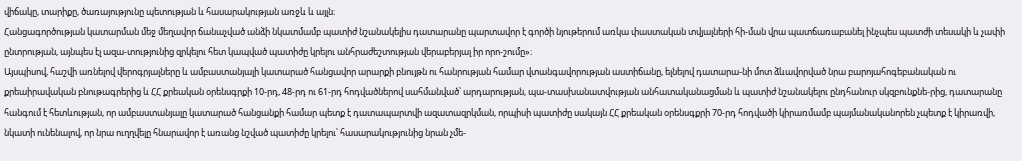վիճակը, տարիքը, ծառայությունը պետության և հասարակության առջև և այլն։
Հանցագործության կատարման մեջ մեղավոր ճանաչված անձի նկատմամբ պատիժ նշանակելիս դատարանը պարտավոր է գործի նյութերում առկա փաստական տվյալների հի-ման վրա պատճառաբանել ինչպես պատժի տեսակի և չափի ընտրության, այնպես էլ ազա-տությունից զրկելու հետ կապված պատիժը կրելու անհրաժեշտության վերաբերյալ իր որո-շումը»։
Այսպիսով, հաշվի առնելով վերոգրյալները և ամբաստանյալի կատարած հանցավոր արարքի բնույթն ու հանրության համար վտանգավորության աստիճանը, ելնելով դատարա-նի մոտ ձևավորված նրա բարոյահոգեբանական ու քրեաիրավական բնութագրերից և ՀՀ քրեական օրենսգրքի 10-րդ, 48-րդ ու 61-րդ հոդվածներով սահմանված՝ արդարության, պա-տասխանատվության անհատականացման և պատիժ նշանակելու ընդհանուր սկզբունքնե-րից, դատարանը հանգում է հետևության, որ ամբաստանյալը կատարած հանցանքի համար պետք է դատապարտվի ազատազրկման, որպիսի պատիժը սակայն ՀՀ քրեական օրենսգքրի 70-րդ հոդվածի կիրառմամբ պայմանականորեն չպետք է կիրառվի, նկատի ունենալով, որ նրա ուղղվելը հնարավոր է առանց նշված պատիժը կրելու՝ հասարակությունից նրան չմե-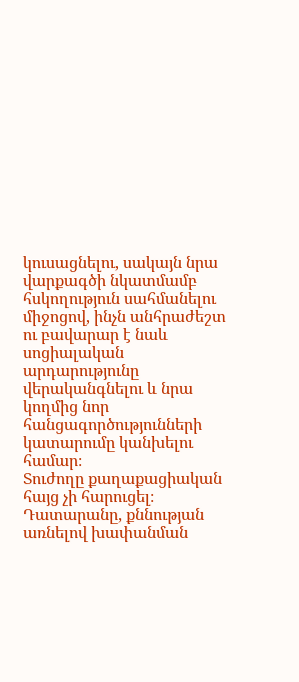կուսացնելու, սակայն նրա վարքագծի նկատմամբ հսկողություն սահմանելու միջոցով, ինչն անհրաժեշտ ու բավարար է նաև սոցիալական արդարությունը վերականգնելու և նրա կողմից նոր հանցագործությունների կատարումը կանխելու համար։
Տուժողը քաղաքացիական հայց չի հարուցել։
Դատարանը, քննության առնելով խափանման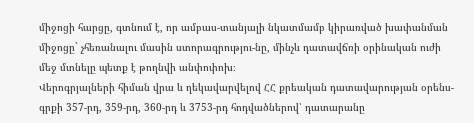միջոցի հարցը, գտնում է, որ ամբաս-տանյալի նկատմամբ կիրառված խափանման միջոցը` չհեռանալու մասին ստորագրությու-նը, մինչև դատավճռի օրինական ուժի մեջ մտնելը պետք է թողնվի անփոփոխ։
Վերոգրյալների հիման վրա և ղեկավարվելով ՀՀ քրեական դատավարության օրենս-գրքի 357-րդ, 359-րդ, 360-րդ և 3753-րդ հոդվածներով՝ դատարանը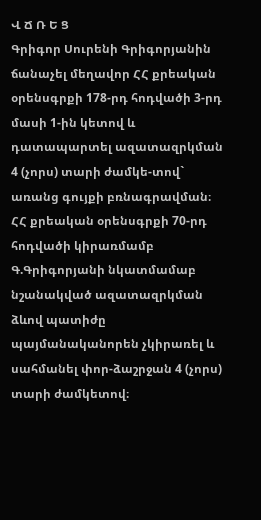Վ Ճ Ռ Ե Ց
Գրիգոր Սուրենի Գրիգորյանին ճանաչել մեղավոր ՀՀ քրեական օրենսգրքի 178-րդ հոդվածի 3-րդ մասի 1-ին կետով և դատապարտել ազատազրկման 4 (չորս) տարի ժամկե-տով` առանց գույքի բռնագրավման։
ՀՀ քրեական օրենսգրքի 70-րդ հոդվածի կիրառմամբ Գ.Գրիգորյանի նկատմամաբ նշանակված ազատազրկման ձևով պատիժը պայմանականորեն չկիրառել և սահմանել փոր-ձաշրջան 4 (չորս) տարի ժամկետով։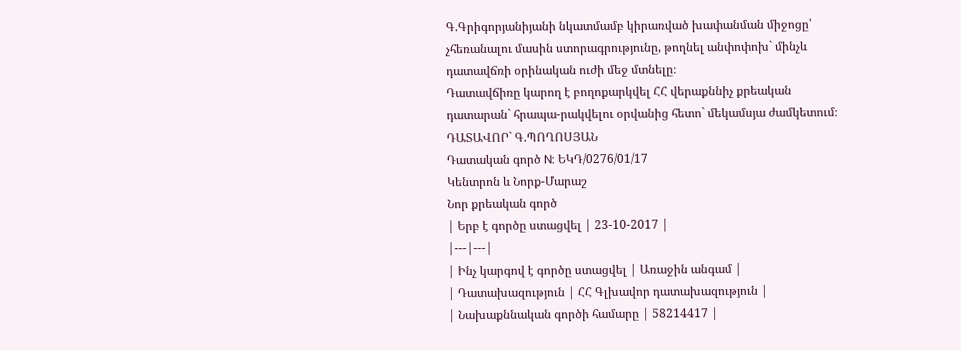Գ.Գրիգորյանիյանի նկատմամբ կիրառված խափանման միջոցը՝ չհեռանալու մասին ստորագրությունը, թողնել անփոփոխ` մինչև դատավճռի օրինական ուժի մեջ մտնելը։
Դատավճիռը կարող է բողոքարկվել ՀՀ վերաքննիչ քրեական դատարան` հրապա-րակվելու օրվանից հետո` մեկամսյա ժամկետում։
ԴԱՏԱՎՈՐ` Գ.ՊՈՂՈՍՅԱՆ
Դատական գործ N: ԵԿԴ/0276/01/17
Կենտրոն և Նորք-Մարաշ
Նոր քրեական գործ
| Երբ է գործը ստացվել | 23-10-2017 |
|---|---|
| Ինչ կարգով է գործը ստացվել | Առաջին անգամ |
| Դատախազություն | ՀՀ Գլխավոր դատախազություն |
| Նախաքննական գործի համարը | 58214417 |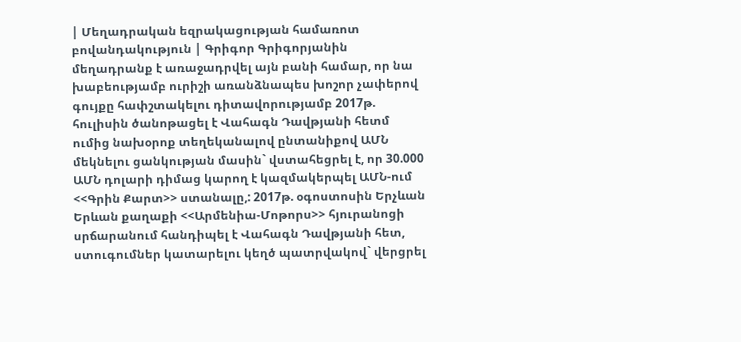| Մեղադրական եզրակացության համառոտ բովանդակություն | Գրիգոր Գրիգորյանին մեղադրանք է առաջադրվել այն բանի համար, որ նա խաբեությամբ ուրիշի առանձնապես խոշոր չափերով գույքը հափշտակելու դիտավորությամբ 2017թ. հուլիսին ծանոթացել է Վահագն Դավթյանի հետմ ումից նախօրոք տեղեկանալով ընտանիքով ԱՄՆ մեկնելու ցանկության մասին` վստահեցրել է, որ 30.000 ԱՄՆ դոլարի դիմաց կարող է կազմակերպել ԱՄՆ-ում <<Գրին Քարտ>> ստանալը,: 2017թ. օգոստոսին Երչևան Երևան քաղաքի <<Արմենիա-Մոթորս>> հյուրանոցի սրճարանում հանդիպել է Վահագն Դավթյանի հետ, ստուգումներ կատարելու կեղծ պատրվակով` վերցրել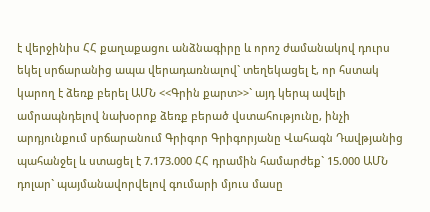է վերջինիս ՀՀ քաղաքացու անձնագիրը և որոշ ժամանակով դուրս եկել սրճարանից ապա վերադառնալով` տեղեկացել է, որ հստակ կարող է ձեռք բերել ԱՄՆ <<Գրին քարտ>>` այդ կերպ ավելի ամրապնդելով նախօրոք ձեռք բերած վստահությունը, ինչի արդյունքում սրճարանում Գրիգոր Գրիգորյանը Վահագն Դավթյանից պահանջել և ստացել է 7.173.000 ՀՀ դրամին համարժեք` 15.000 ԱՄՆ դոլար` պայմանավորվելով գումարի մյուս մասը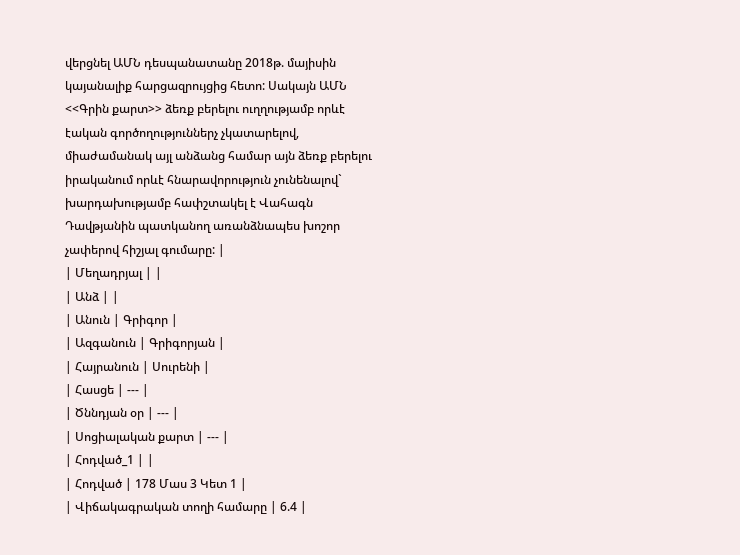վերցնել ԱՄՆ դեսպանատանը 2018թ. մայիսին կայանալիք հարցազրույցից հետո: Սակայն ԱՄՆ <<Գրին քարտ>> ձեռք բերելու ուղղությամբ որևէ էական գործողություններչ չկատարելով, միաժամանակ այլ անձանց համար այն ձեռք բերելու իրականում որևէ հնարավորություն չունենալով` խարդախությամբ հափշտակել է Վահագն Դավթյանին պատկանող առանձնապես խոշոր չափերով հիշյալ գումարը: |
| Մեղադրյալ | |
| Անձ | |
| Անուն | Գրիգոր |
| Ազգանուն | Գրիգորյան |
| Հայրանուն | Սուրենի |
| Հասցե | --- |
| Ծննդյան օր | --- |
| Սոցիալական քարտ | --- |
| Հոդված_1 | |
| Հոդված | 178 Մաս 3 Կետ 1 |
| Վիճակագրական տողի համարը | 6.4 |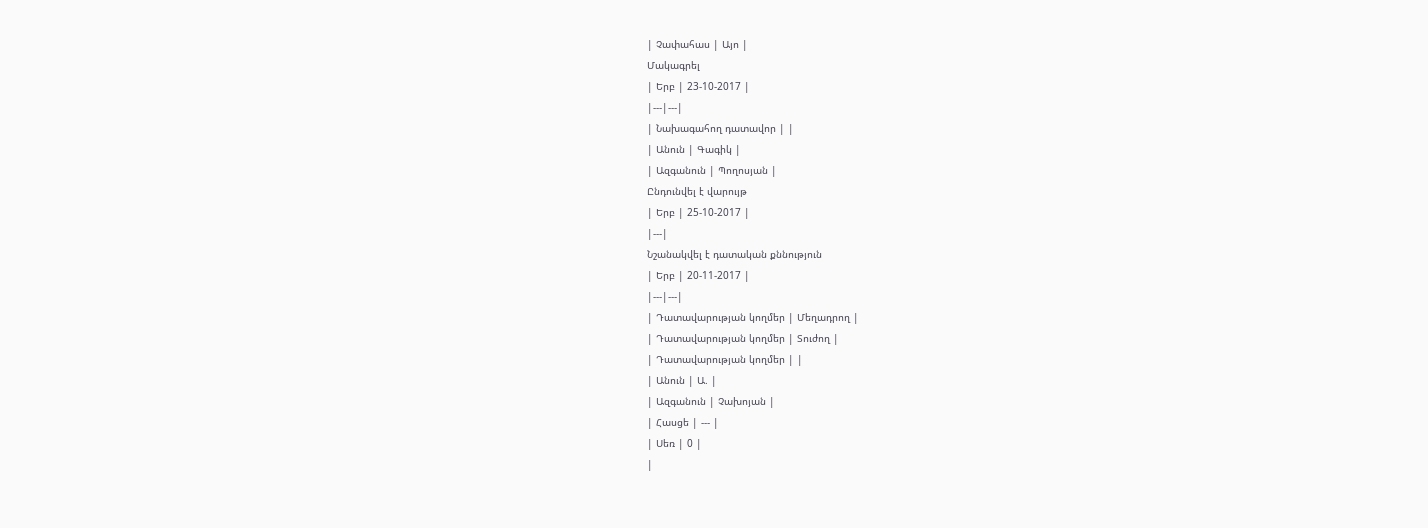| Չափահաս | Այո |
Մակագրել
| Երբ | 23-10-2017 |
|---|---|
| Նախագահող դատավոր | |
| Անուն | Գագիկ |
| Ազգանուն | Պողոսյան |
Ընդունվել է վարույթ
| Երբ | 25-10-2017 |
|---|
Նշանակվել է դատական քննություն
| Երբ | 20-11-2017 |
|---|---|
| Դատավարության կողմեր | Մեղադրող |
| Դատավարության կողմեր | Տուժող |
| Դատավարության կողմեր | |
| Անուն | Ա. |
| Ազգանուն | Չախոյան |
| Հասցե | --- |
| Սեռ | 0 |
|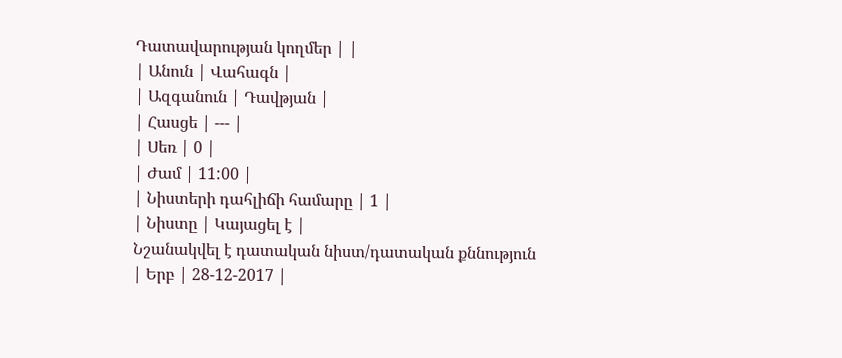Դատավարության կողմեր | |
| Անուն | Վահագն |
| Ազգանուն | Դավթյան |
| Հասցե | --- |
| Սեռ | 0 |
| Ժամ | 11:00 |
| Նիստերի դահլիճի համարը | 1 |
| Նիստը | Կայացել է |
Նշանակվել է դատական նիստ/դատական քննություն
| Երբ | 28-12-2017 |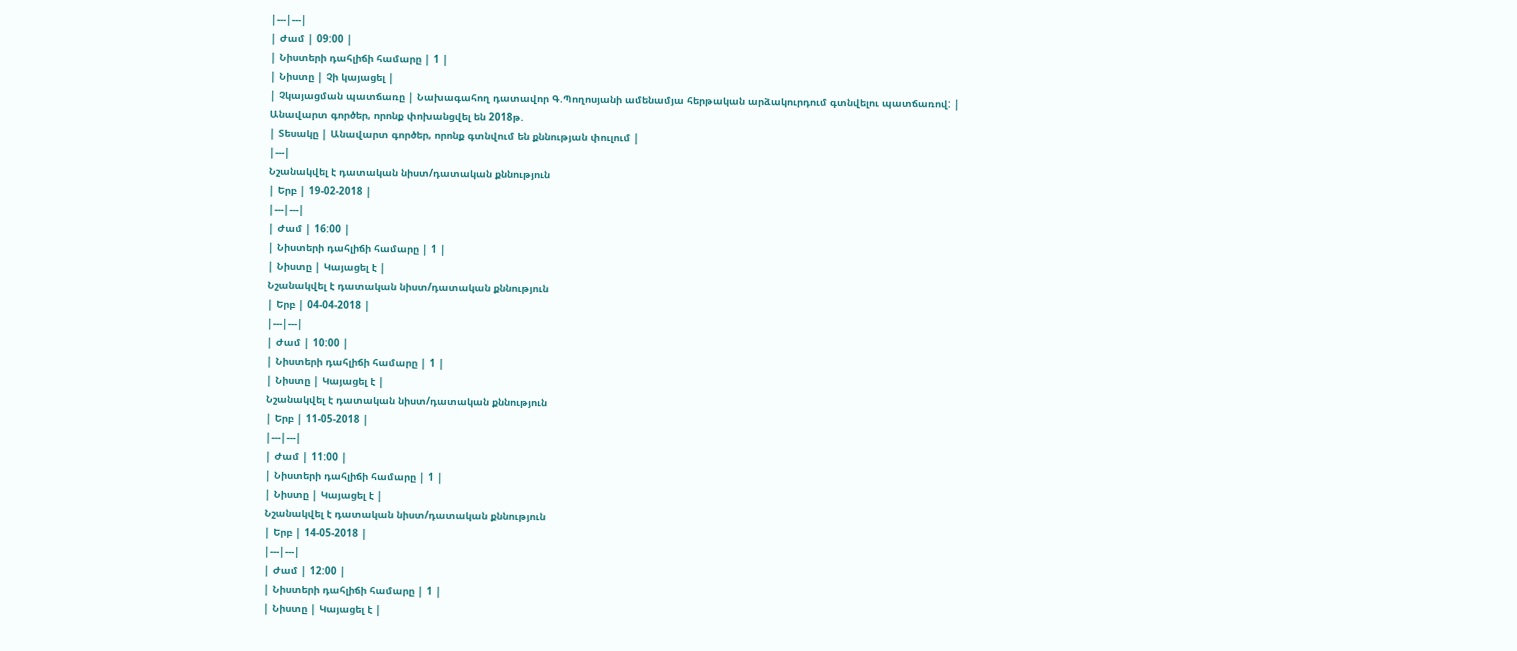|---|---|
| Ժամ | 09:00 |
| Նիստերի դահլիճի համարը | 1 |
| Նիստը | Չի կայացել |
| Չկայացման պատճառը | Նախագահող դատավոր Գ.Պողոսյանի ամենամյա հերթական արձակուրդում գտնվելու պատճառով: |
Անավարտ գործեր, որոնք փոխանցվել են 2018թ.
| Տեսակը | Անավարտ գործեր, որոնք գտնվում են քննության փուլում |
|---|
Նշանակվել է դատական նիստ/դատական քննություն
| Երբ | 19-02-2018 |
|---|---|
| Ժամ | 16:00 |
| Նիստերի դահլիճի համարը | 1 |
| Նիստը | Կայացել է |
Նշանակվել է դատական նիստ/դատական քննություն
| Երբ | 04-04-2018 |
|---|---|
| Ժամ | 10:00 |
| Նիստերի դահլիճի համարը | 1 |
| Նիստը | Կայացել է |
Նշանակվել է դատական նիստ/դատական քննություն
| Երբ | 11-05-2018 |
|---|---|
| Ժամ | 11:00 |
| Նիստերի դահլիճի համարը | 1 |
| Նիստը | Կայացել է |
Նշանակվել է դատական նիստ/դատական քննություն
| Երբ | 14-05-2018 |
|---|---|
| Ժամ | 12:00 |
| Նիստերի դահլիճի համարը | 1 |
| Նիստը | Կայացել է |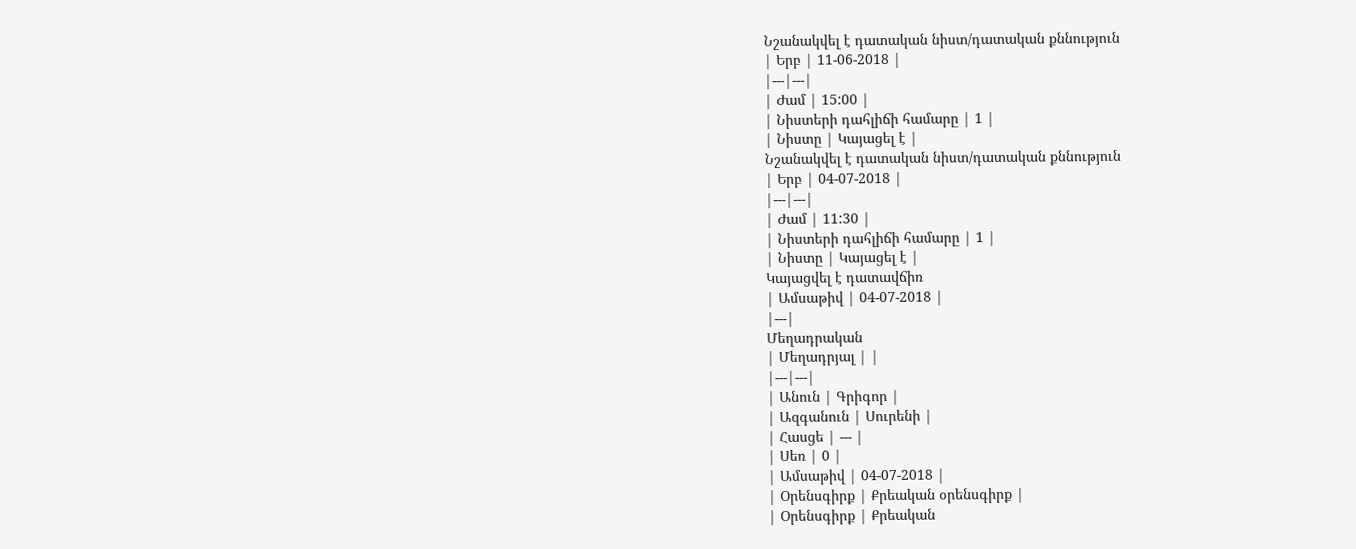Նշանակվել է դատական նիստ/դատական քննություն
| Երբ | 11-06-2018 |
|---|---|
| Ժամ | 15:00 |
| Նիստերի դահլիճի համարը | 1 |
| Նիստը | Կայացել է |
Նշանակվել է դատական նիստ/դատական քննություն
| Երբ | 04-07-2018 |
|---|---|
| Ժամ | 11:30 |
| Նիստերի դահլիճի համարը | 1 |
| Նիստը | Կայացել է |
Կայացվել է դատավճիռ
| Ամսաթիվ | 04-07-2018 |
|---|
Մեղադրական
| Մեղադրյալ | |
|---|---|
| Անուն | Գրիգոր |
| Ազգանուն | Սուրենի |
| Հասցե | --- |
| Սեռ | 0 |
| Ամսաթիվ | 04-07-2018 |
| Օրենսգիրք | Քրեական օրենսգիրք |
| Օրենսգիրք | Քրեական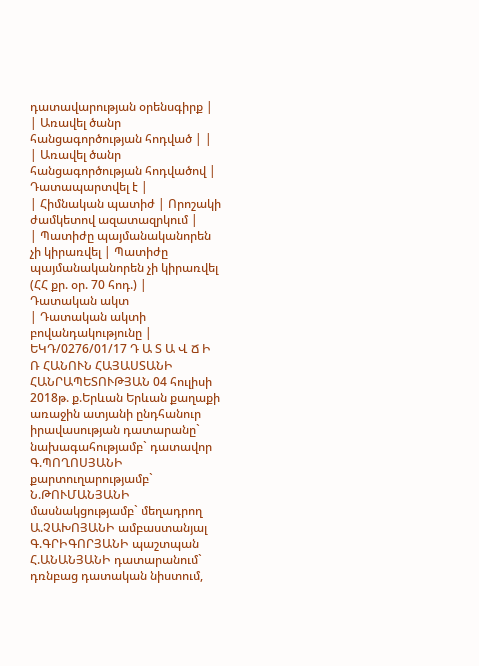դատավարության օրենսգիրք |
| Առավել ծանր հանցագործության հոդված | |
| Առավել ծանր հանցագործության հոդվածով | Դատապարտվել է |
| Հիմնական պատիժ | Որոշակի ժամկետով ազատազրկում |
| Պատիժը պայմանականորեն չի կիրառվել | Պատիժը պայմանականորեն չի կիրառվել (ՀՀ քր. օր. 70 հոդ.) |
Դատական ակտ
| Դատական ակտի բովանդակությունը | ԵԿԴ/0276/01/17 Դ Ա Տ Ա Վ Ճ Ի Ռ ՀԱՆՈՒՆ ՀԱՅԱՍՏԱՆԻ ՀԱՆՐԱՊԵՏՈՒԹՅԱՆ 04 հուլիսի 2018թ. ք.Երևան Երևան քաղաքի առաջին ատյանի ընդհանուր իրավասության դատարանը` նախագահությամբ` դատավոր Գ.ՊՈՂՈՍՅԱՆԻ քարտուղարությամբ` Ն.ԹՈՒՄԱՆՅԱՆԻ մասնակցությամբ` մեղադրող Ա.ՉԱԽՈՅԱՆԻ ամբաստանյալ Գ.ԳՐԻԳՈՐՅԱՆԻ պաշտպան Հ.ԱՆԱՆՅԱՆԻ դատարանում` դռնբաց դատական նիստում,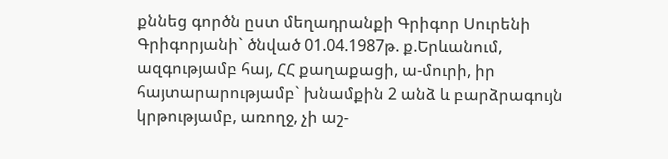քննեց գործն ըստ մեղադրանքի Գրիգոր Սուրենի Գրիգորյանի` ծնված 01.04.1987թ. ք.Երևանում, ազգությամբ հայ, ՀՀ քաղաքացի, ա-մուրի, իր հայտարարությամբ` խնամքին 2 անձ և բարձրագույն կրթությամբ, առողջ, չի աշ-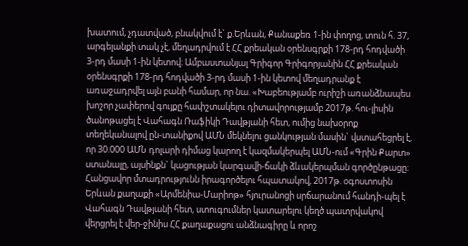խատում, չդատված, բնակվում է` ք.Երևան, Քանաքեռ 1-ին փողոց, տուն հ. 37, արգելանքի տակ չէ, մեղադրվում է ՀՀ քրեական օրենսգրքի 178-րդ հոդվածի 3-րդ մասի 1-ին կետով։ Ամբաստանյալ Գրիգոր Գրիգորյանին ՀՀ քրեական օրենսգրքի 178-րդ հոդվածի 3-րդ մասի 1-ին կետով մեղադրանք է առաջադրվել այն բանի համար, որ նա. «Խաբեությամբ ուրիշի առանձնապես խոշոր չափերով գույքը հափշտակելու դիտավորությամբ 2017թ. հու-լիսին ծանոթացել է Վահագն Ռաֆիկի Դավթյանի հետ, ումից նախօրոք տեղեկանալով ըն-տանիքով ԱՄՆ մեկնելու ցանկության մասին` վստահեցրել է, որ 30.000 ԱՄՆ դոլարի դիմաց կարող է կազմակերպել ԱՄՆ-ում «Գրին Քարտ» ստանալը, այսինքն` կացության կարգավի-ճակի ձևակերպման գործընթացը։ Հանցավոր մտադրությունն իրագործելու հպատակով, 2017թ. օգոստոսին Երևան քաղաքի «Արմենիա-Մարիոթ» հյուրանոցի սրճարանում հանդի-պել է Վահագն Դավթյանի հետ, ստուգումներ կատարելու կեղծ պատրվակով վերցրել է վեր-ջինիս ՀՀ քաղաքացու անձնագիրը և որոշ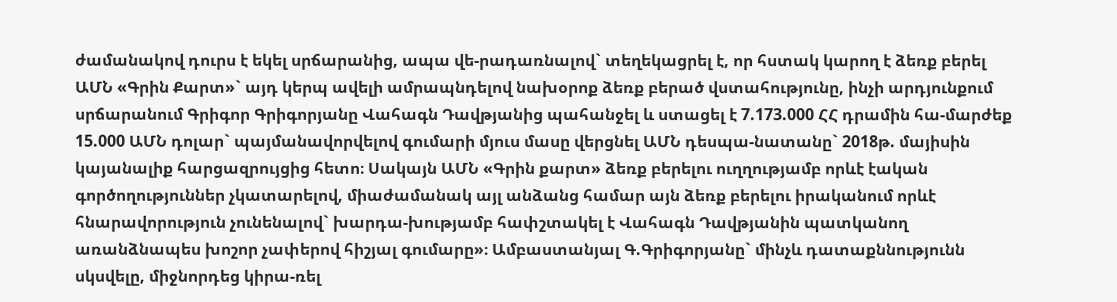ժամանակով դուրս է եկել սրճարանից, ապա վե-րադառնալով` տեղեկացրել է, որ հստակ կարող է ձեռք բերել ԱՄՆ «Գրին Քարտ»` այդ կերպ ավելի ամրապնդելով նախօրոք ձեռք բերած վստահությունը, ինչի արդյունքում սրճարանում Գրիգոր Գրիգորյանը Վահագն Դավթյանից պահանջել և ստացել է 7.173.000 ՀՀ դրամին հա-մարժեք 15.000 ԱՄՆ դոլար` պայմանավորվելով գումարի մյուս մասը վերցնել ԱՄՆ դեսպա-նատանը` 2018թ. մայիսին կայանալիք հարցազրույցից հետո։ Սակայն ԱՄՆ «Գրին քարտ» ձեռք բերելու ուղղությամբ որևէ էական գործողություններ չկատարելով, միաժամանակ այլ անձանց համար այն ձեռք բերելու իրականում որևէ հնարավորություն չունենալով` խարդա-խությամբ հափշտակել է Վահագն Դավթյանին պատկանող առանձնապես խոշոր չափերով հիշյալ գումարը»։ Ամբաստանյալ Գ.Գրիգորյանը` մինչև դատաքննությունն սկսվելը, միջնորդեց կիրա-ռել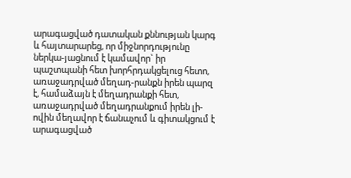արագացված դատական քննության կարգ և հայտարարեց, որ միջնորդությունը ներկա-յացնում է կամավոր` իր պաշտպանի հետ խորհրդակցելուց հետո, առաջադրված մեղադ-րանքն իրեն պարզ է, համաձայն է մեղադրանքի հետ, առաջադրված մեղադրանքում իրեն լի-ովին մեղավոր է ճանաչում և գիտակցում է արագացված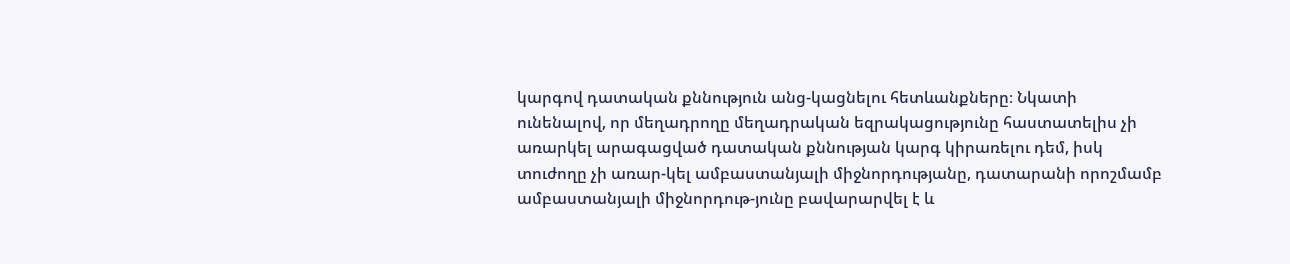կարգով դատական քննություն անց-կացնելու հետևանքները։ Նկատի ունենալով, որ մեղադրողը մեղադրական եզրակացությունը հաստատելիս չի առարկել արագացված դատական քննության կարգ կիրառելու դեմ, իսկ տուժողը չի առար-կել ամբաստանյալի միջնորդությանը, դատարանի որոշմամբ ամբաստանյալի միջնորդութ-յունը բավարարվել է և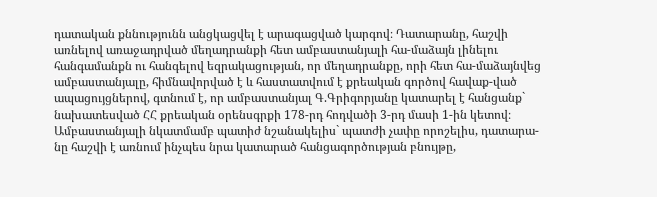դատական քննությունն անցկացվել է արագացված կարգով։ Դատարանը, հաշվի առնելով առաջադրված մեղադրանքի հետ ամբաստանյալի հա-մաձայն լինելու հանգամանքն ու հանգելով եզրակացության, որ մեղադրանքը, որի հետ հա-մաձայնվեց ամբաստանյալը, հիմնավորված է և հաստատվում է քրեական գործով հավաք-ված ապացույցներով, գտնում է, որ ամբաստանյալ Գ.Գրիգորյանը կատարել է հանցանք` նախատեսված ՀՀ քրեական օրենսգրքի 178-րդ հոդվածի 3-րդ մասի 1-ին կետով։ Ամբաստանյալի նկատմամբ պատիժ նշանակելիս` պատժի չափը որոշելիս, դատարա-նը հաշվի է առնում ինչպես նրա կատարած հանցագործության բնույթը,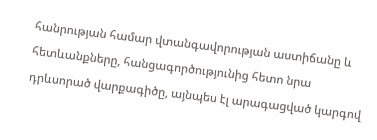հանրության համար վտանգավորության աստիճանը և հետևանքները, հանցագործությունից հետո նրա դրևսորած վարքագիծը, այնպես էլ արագացված կարգով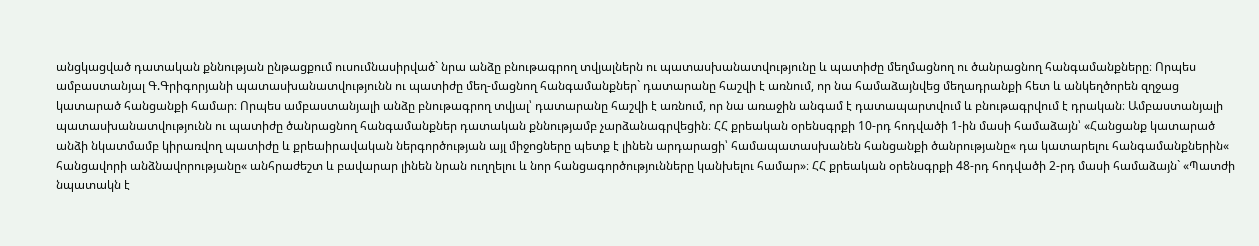անցկացված դատական քննության ընթացքում ուսումնասիրված` նրա անձը բնութագրող տվյալներն ու պատասխանատվությունը և պատիժը մեղմացնող ու ծանրացնող հանգամանքները։ Որպես ամբաստանյալ Գ.Գրիգորյանի պատասխանատվությունն ու պատիժը մեղ-մացնող հանգամանքներ` դատարանը հաշվի է առնում, որ նա համաձայնվեց մեղադրանքի հետ և անկեղծորեն զղջաց կատարած հանցանքի համար։ Որպես ամբաստանյալի անձը բնութագրող տվյալ՝ դատարանը հաշվի է առնում, որ նա առաջին անգամ է դատապարտվում և բնութագրվում է դրական։ Ամբաստանյալի պատասխանատվությունն ու պատիժը ծանրացնող հանգամանքներ դատական քննությամբ չարձանագրվեցին։ ՀՀ քրեական օրենսգրքի 10-րդ հոդվածի 1-ին մասի համաձայն՝ «Հանցանք կատարած անձի նկատմամբ կիրառվող պատիժը և քրեաիրավական ներգործության այլ միջոցները պետք է լինեն արդարացի՝ համապատասխանեն հանցանքի ծանրությանը« դա կատարելու հանգամանքներին« հանցավորի անձնավորությանը« անհրաժեշտ և բավարար լինեն նրան ուղղելու և նոր հանցագործությունները կանխելու համար»։ ՀՀ քրեական օրենսգրքի 48-րդ հոդվածի 2-րդ մասի համաձայն` «Պատժի նպատակն է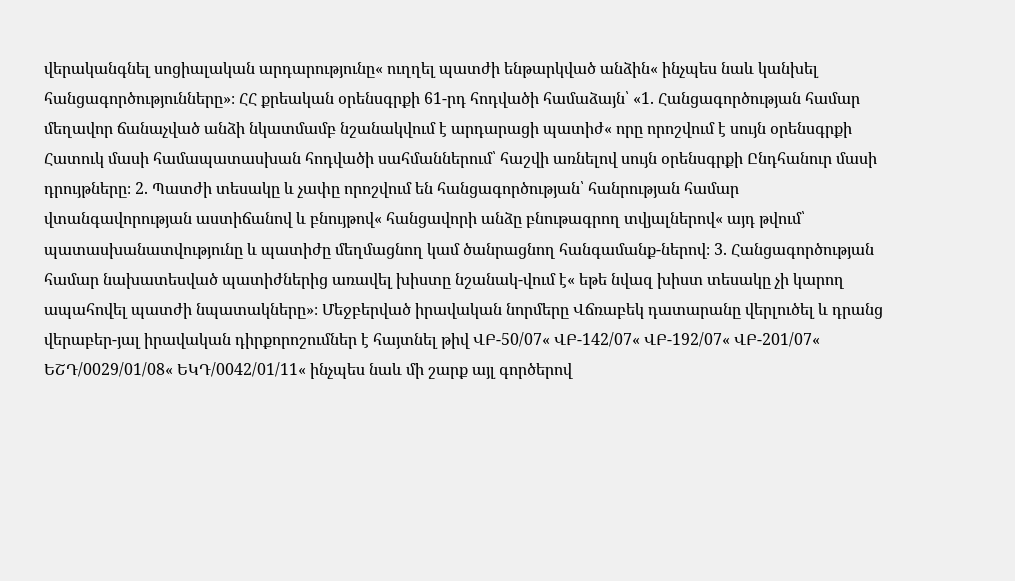վերականգնել սոցիալական արդարությունը« ուղղել պատժի ենթարկված անձին« ինչպես նաև կանխել հանցագործությունները»։ ՀՀ քրեական օրենսգրքի 61-րդ հոդվածի համաձայն՝ «1. Հանցագործության համար մեղավոր ճանաչված անձի նկատմամբ նշանակվում է արդարացի պատիժ« որը որոշվում է սույն օրենսգրքի Հատուկ մասի համապատասխան հոդվածի սահմաններում՝ հաշվի առնելով սույն օրենսգրքի Ընդհանուր մասի դրույթները։ 2. Պատժի տեսակը և չափը որոշվում են հանցագործության՝ հանրության համար վտանգավորության աստիճանով և բնույթով« հանցավորի անձը բնութագրող տվյալներով« այդ թվում՝ պատասխանատվությունը և պատիժը մեղմացնող կամ ծանրացնող հանգամանք-ներով։ 3. Հանցագործության համար նախատեսված պատիժներից առավել խիստը նշանակ-վում է« եթե նվազ խիստ տեսակը չի կարող ապահովել պատժի նպատակները»։ Մեջբերված իրավական նորմերը Վճռաբեկ դատարանը վերլուծել և դրանց վերաբեր-յալ իրավական դիրքորոշումներ է հայտնել թիվ ՎԲ-50/07« ՎԲ-142/07« ՎԲ-192/07« ՎԲ-201/07« ԵՇԴ/0029/01/08« ԵԿԴ/0042/01/11« ինչպես նաև մի շարք այլ գործերով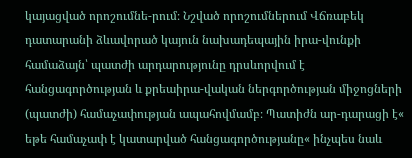կայացված որոշումնե-րում։ Նշված որոշումներում Վճռաբեկ դատարանի ձևավորած կայուն նախադեպային իրա-վունքի համաձայն՝ պատժի արդարությունը դրսևորվում է հանցագործության և քրեաիրա-վական ներգործության միջոցների (պատժի) համաչափության ապահովմամբ։ Պատիժն ար-դարացի է« եթե համաչափ է կատարված հանցագործությանը« ինչպես նաև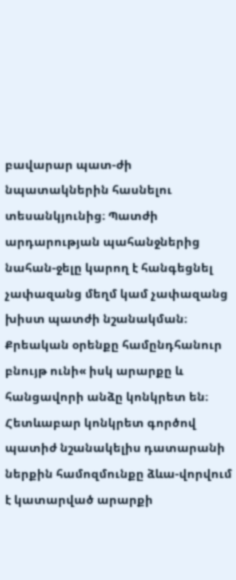բավարար պատ-ժի նպատակներին հասնելու տեսանկյունից։ Պատժի արդարության պահանջներից նահան-ջելը կարող է հանգեցնել չափազանց մեղմ կամ չափազանց խիստ պատժի նշանակման։ Քրեական օրենքը համընդհանուր բնույթ ունի« իսկ արարքը և հանցավորի անձը կոնկրետ են։ Հետևաբար կոնկրետ գործով պատիժ նշանակելիս դատարանի ներքին համոզմունքը ձևա-վորվում է կատարված արարքի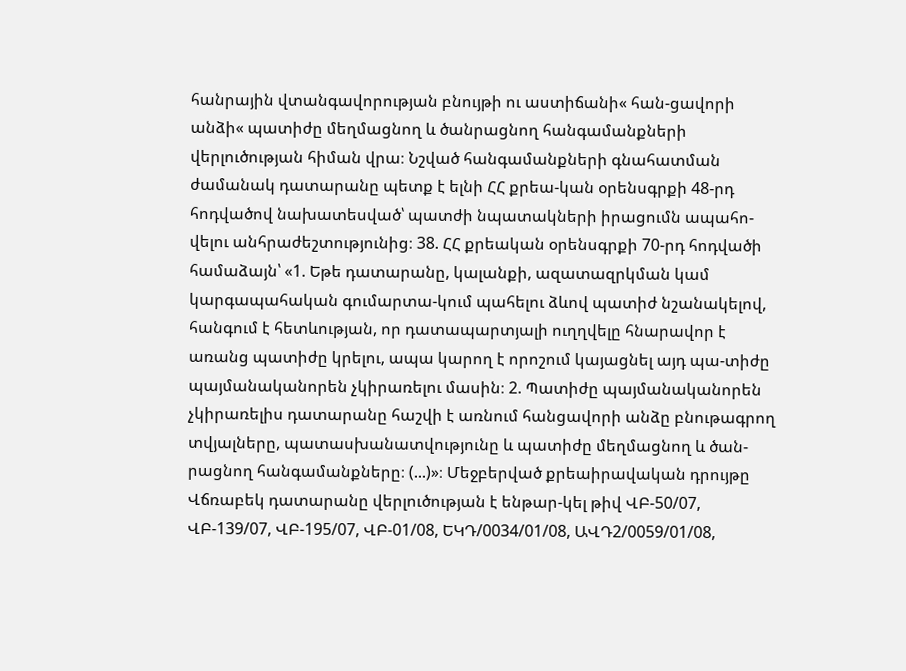հանրային վտանգավորության բնույթի ու աստիճանի« հան-ցավորի անձի« պատիժը մեղմացնող և ծանրացնող հանգամանքների վերլուծության հիման վրա։ Նշված հանգամանքների գնահատման ժամանակ դատարանը պետք է ելնի ՀՀ քրեա-կան օրենսգրքի 48-րդ հոդվածով նախատեսված՝ պատժի նպատակների իրացումն ապահո-վելու անհրաժեշտությունից։ 38. ՀՀ քրեական օրենսգրքի 70-րդ հոդվածի համաձայն՝ «1. Եթե դատարանը, կալանքի, ազատազրկման կամ կարգապահական գումարտա-կում պահելու ձևով պատիժ նշանակելով, հանգում է հետևության, որ դատապարտյալի ուղղվելը հնարավոր է առանց պատիժը կրելու, ապա կարող է որոշում կայացնել այդ պա-տիժը պայմանականորեն չկիրառելու մասին։ 2. Պատիժը պայմանականորեն չկիրառելիս դատարանը հաշվի է առնում հանցավորի անձը բնութագրող տվյալները, պատասխանատվությունը և պատիժը մեղմացնող և ծան-րացնող հանգամանքները։ (...)»։ Մեջբերված քրեաիրավական դրույթը Վճռաբեկ դատարանը վերլուծության է ենթար-կել թիվ ՎԲ-50/07, ՎԲ-139/07, ՎԲ-195/07, ՎԲ-01/08, ԵԿԴ/0034/01/08, ԱՎԴ2/0059/01/08,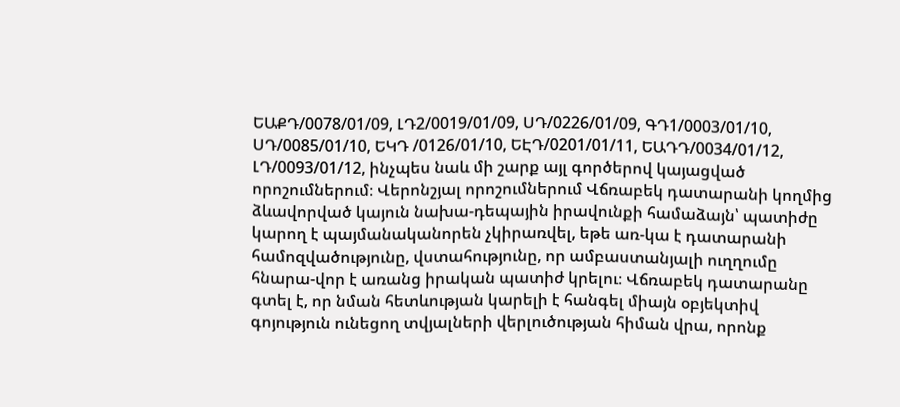ԵԱՔԴ/0078/01/09, ԼԴ2/0019/01/09, ՍԴ/0226/01/09, ԳԴ1/0003/01/10, ՍԴ/0085/01/10, ԵԿԴ /0126/01/10, ԵԷԴ/0201/01/11, ԵԱԴԴ/0034/01/12, ԼԴ/0093/01/12, ինչպես նաև մի շարք այլ գործերով կայացված որոշումներում։ Վերոնշյալ որոշումներում Վճռաբեկ դատարանի կողմից ձևավորված կայուն նախա-դեպային իրավունքի համաձայն՝ պատիժը կարող է պայմանականորեն չկիրառվել, եթե առ-կա է դատարանի համոզվածությունը, վստահությունը, որ ամբաստանյալի ուղղումը հնարա-վոր է առանց իրական պատիժ կրելու։ Վճռաբեկ դատարանը գտել է, որ նման հետևության կարելի է հանգել միայն օբյեկտիվ գոյություն ունեցող տվյալների վերլուծության հիման վրա, որոնք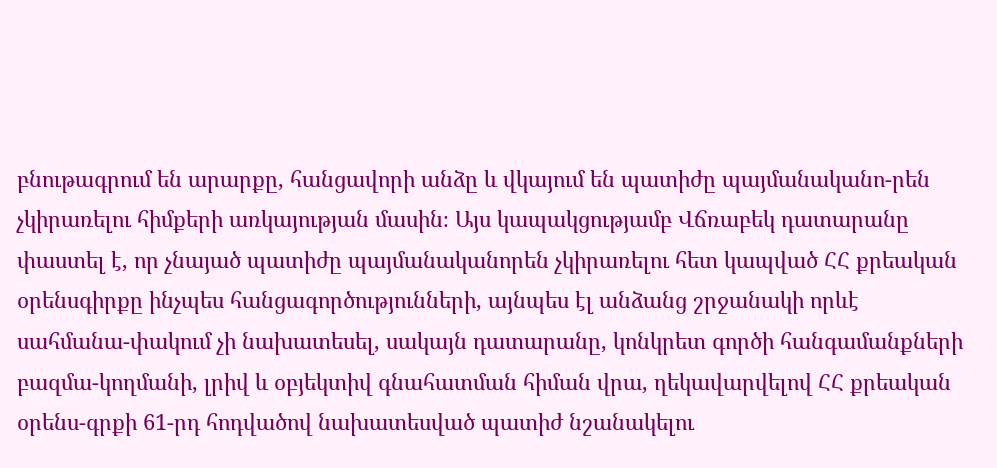բնութագրում են արարքը, հանցավորի անձը և վկայում են պատիժը պայմանականո-րեն չկիրառելու հիմքերի առկայության մասին։ Այս կապակցությամբ Վճռաբեկ դատարանը փաստել է, որ չնայած պատիժը պայմանականորեն չկիրառելու հետ կապված ՀՀ քրեական օրենսգիրքը ինչպես հանցագործությունների, այնպես էլ անձանց շրջանակի որևէ սահմանա-փակում չի նախատեսել, սակայն դատարանը, կոնկրետ գործի հանգամանքների բազմա-կողմանի, լրիվ և օբյեկտիվ գնահատման հիման վրա, ղեկավարվելով ՀՀ քրեական օրենս-գրքի 61-րդ հոդվածով նախատեսված պատիժ նշանակելու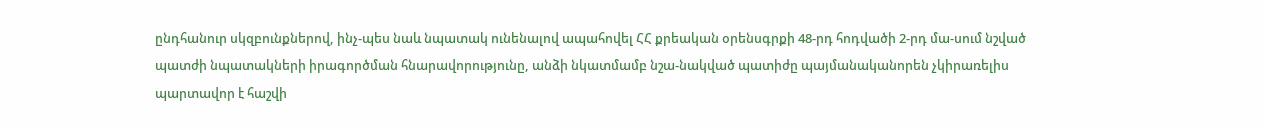ընդհանուր սկզբունքներով, ինչ-պես նաև նպատակ ունենալով ապահովել ՀՀ քրեական օրենսգրքի 48-րդ հոդվածի 2-րդ մա-սում նշված պատժի նպատակների իրագործման հնարավորությունը, անձի նկատմամբ նշա-նակված պատիժը պայմանականորեն չկիրառելիս պարտավոր է հաշվի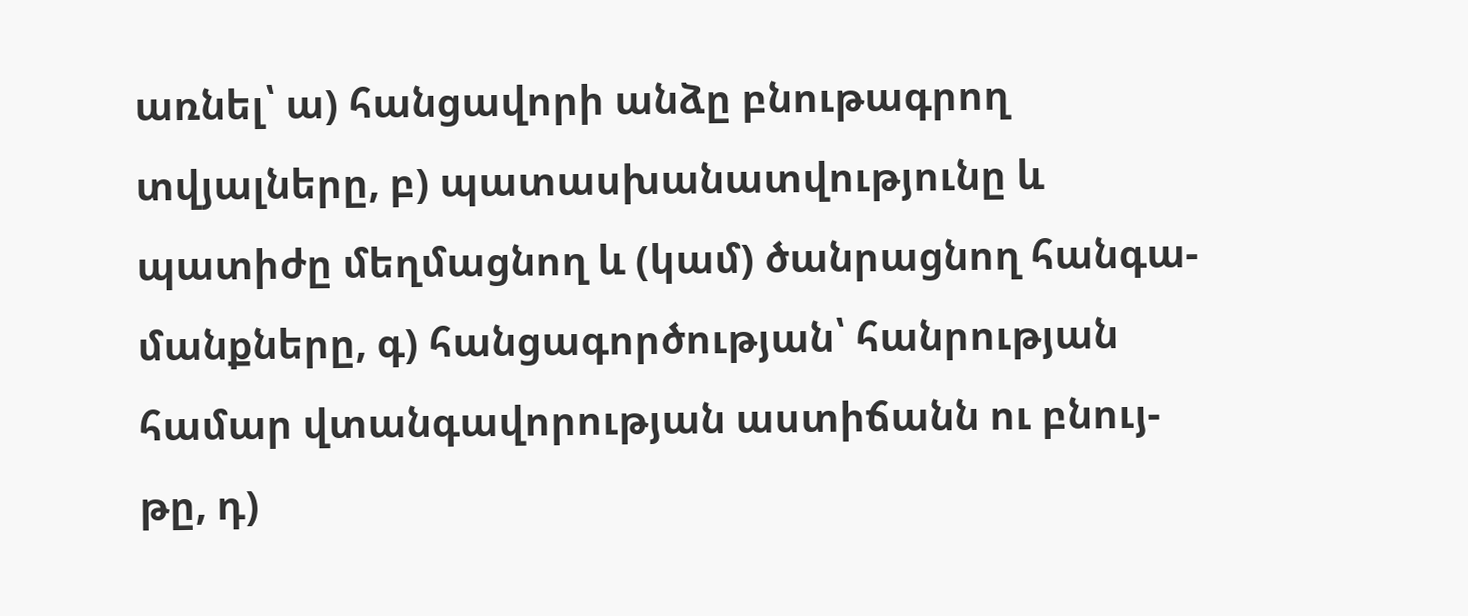առնել՝ ա) հանցավորի անձը բնութագրող տվյալները, բ) պատասխանատվությունը և պատիժը մեղմացնող և (կամ) ծանրացնող հանգա-մանքները, գ) հանցագործության՝ հանրության համար վտանգավորության աստիճանն ու բնույ-թը, դ)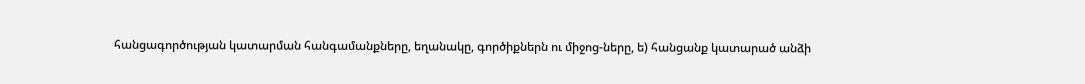հանցագործության կատարման հանգամանքները, եղանակը, գործիքներն ու միջոց-ները, ե) հանցանք կատարած անձի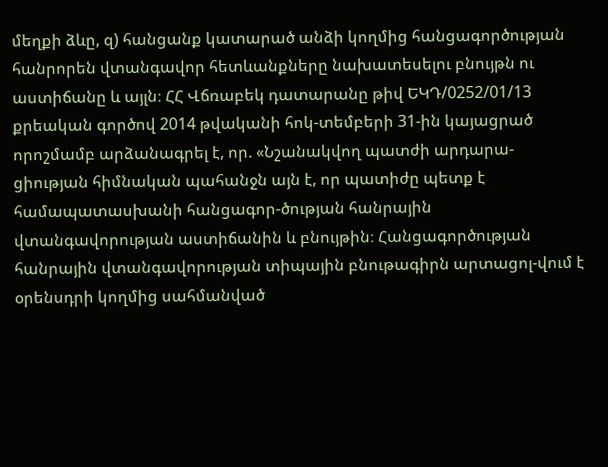մեղքի ձևը, զ) հանցանք կատարած անձի կողմից հանցագործության հանրորեն վտանգավոր հետևանքները նախատեսելու բնույթն ու աստիճանը և այլն։ ՀՀ Վճռաբեկ դատարանը թիվ ԵԿԴ/0252/01/13 քրեական գործով 2014 թվականի հոկ-տեմբերի 31-ին կայացրած որոշմամբ արձանագրել է, որ. «Նշանակվող պատժի արդարա-ցիության հիմնական պահանջն այն է, որ պատիժը պետք է համապատասխանի հանցագոր-ծության հանրային վտանգավորության աստիճանին և բնույթին։ Հանցագործության հանրային վտանգավորության տիպային բնութագիրն արտացոլ-վում է օրենսդրի կողմից սահմանված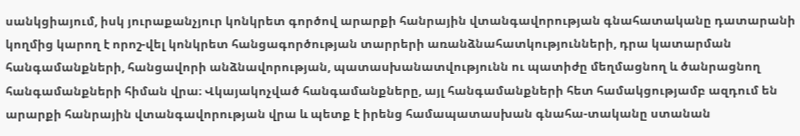սանկցիայում, իսկ յուրաքանչյուր կոնկրետ գործով արարքի հանրային վտանգավորության գնահատականը դատարանի կողմից կարող է որոշ-վել կոնկրետ հանցագործության տարրերի առանձնահատկությունների, դրա կատարման հանգամանքների, հանցավորի անձնավորության, պատասխանատվությունն ու պատիժը մեղմացնող և ծանրացնող հանգամանքների հիման վրա։ Վկայակոչված հանգամանքները, այլ հանգամանքների հետ համակցությամբ ազդում են արարքի հանրային վտանգավորության վրա և պետք է իրենց համապատասխան գնահա-տականը ստանան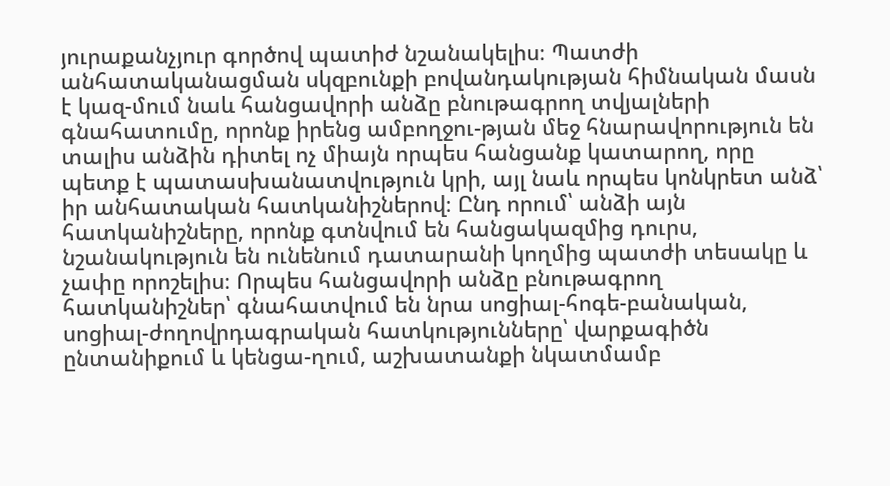յուրաքանչյուր գործով պատիժ նշանակելիս։ Պատժի անհատականացման սկզբունքի բովանդակության հիմնական մասն է կազ-մում նաև հանցավորի անձը բնութագրող տվյալների գնահատումը, որոնք իրենց ամբողջու-թյան մեջ հնարավորություն են տալիս անձին դիտել ոչ միայն որպես հանցանք կատարող, որը պետք է պատասխանատվություն կրի, այլ նաև որպես կոնկրետ անձ՝ իր անհատական հատկանիշներով։ Ընդ որում՝ անձի այն հատկանիշները, որոնք գտնվում են հանցակազմից դուրս, նշանակություն են ունենում դատարանի կողմից պատժի տեսակը և չափը որոշելիս։ Որպես հանցավորի անձը բնութագրող հատկանիշներ՝ գնահատվում են նրա սոցիալ-հոգե-բանական, սոցիալ-ժողովրդագրական հատկությունները՝ վարքագիծն ընտանիքում և կենցա-ղում, աշխատանքի նկատմամբ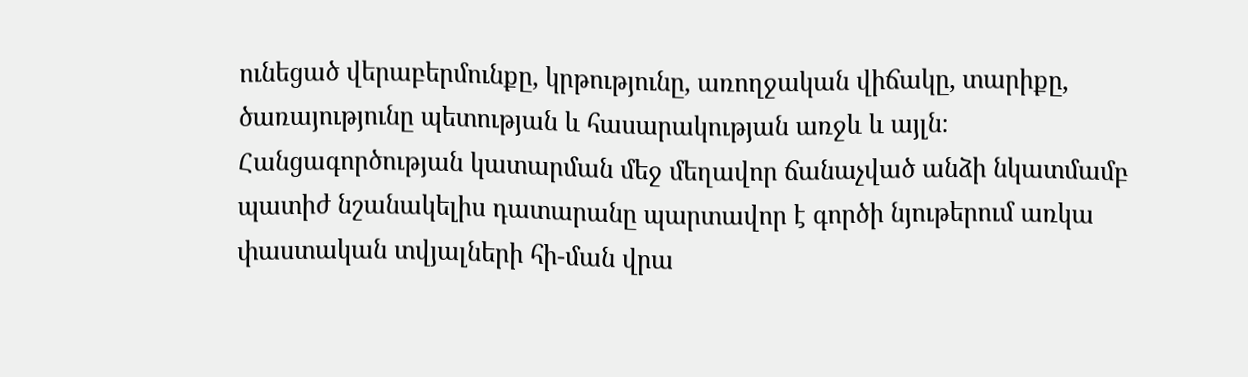ունեցած վերաբերմունքը, կրթությունը, առողջական վիճակը, տարիքը, ծառայությունը պետության և հասարակության առջև և այլն։ Հանցագործության կատարման մեջ մեղավոր ճանաչված անձի նկատմամբ պատիժ նշանակելիս դատարանը պարտավոր է գործի նյութերում առկա փաստական տվյալների հի-ման վրա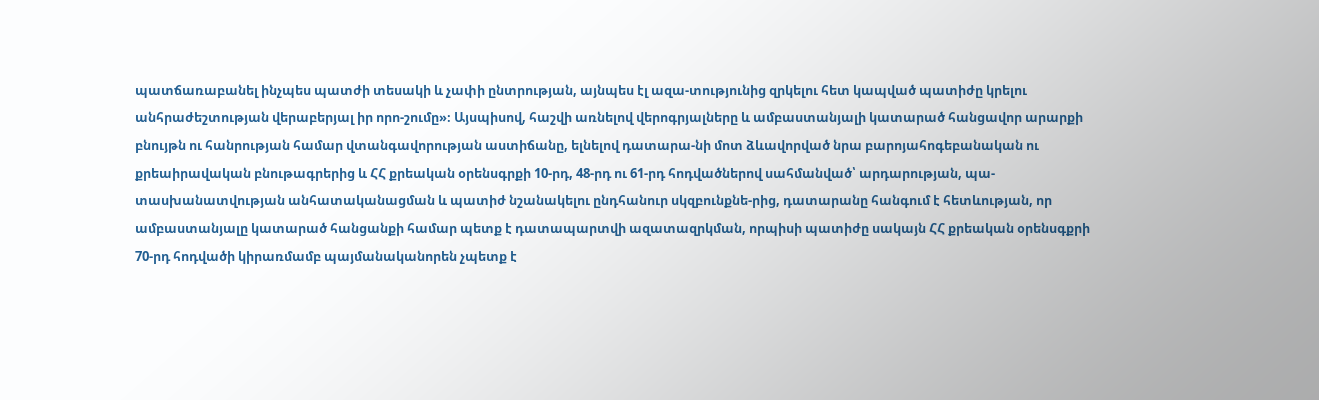պատճառաբանել ինչպես պատժի տեսակի և չափի ընտրության, այնպես էլ ազա-տությունից զրկելու հետ կապված պատիժը կրելու անհրաժեշտության վերաբերյալ իր որո-շումը»։ Այսպիսով, հաշվի առնելով վերոգրյալները և ամբաստանյալի կատարած հանցավոր արարքի բնույթն ու հանրության համար վտանգավորության աստիճանը, ելնելով դատարա-նի մոտ ձևավորված նրա բարոյահոգեբանական ու քրեաիրավական բնութագրերից և ՀՀ քրեական օրենսգրքի 10-րդ, 48-րդ ու 61-րդ հոդվածներով սահմանված՝ արդարության, պա-տասխանատվության անհատականացման և պատիժ նշանակելու ընդհանուր սկզբունքնե-րից, դատարանը հանգում է հետևության, որ ամբաստանյալը կատարած հանցանքի համար պետք է դատապարտվի ազատազրկման, որպիսի պատիժը սակայն ՀՀ քրեական օրենսգքրի 70-րդ հոդվածի կիրառմամբ պայմանականորեն չպետք է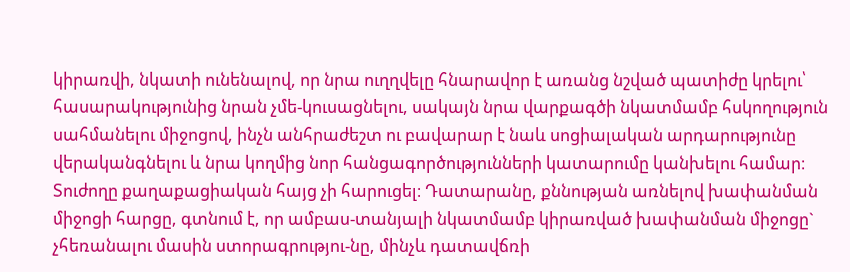կիրառվի, նկատի ունենալով, որ նրա ուղղվելը հնարավոր է առանց նշված պատիժը կրելու՝ հասարակությունից նրան չմե-կուսացնելու, սակայն նրա վարքագծի նկատմամբ հսկողություն սահմանելու միջոցով, ինչն անհրաժեշտ ու բավարար է նաև սոցիալական արդարությունը վերականգնելու և նրա կողմից նոր հանցագործությունների կատարումը կանխելու համար։ Տուժողը քաղաքացիական հայց չի հարուցել։ Դատարանը, քննության առնելով խափանման միջոցի հարցը, գտնում է, որ ամբաս-տանյալի նկատմամբ կիրառված խափանման միջոցը` չհեռանալու մասին ստորագրությու-նը, մինչև դատավճռի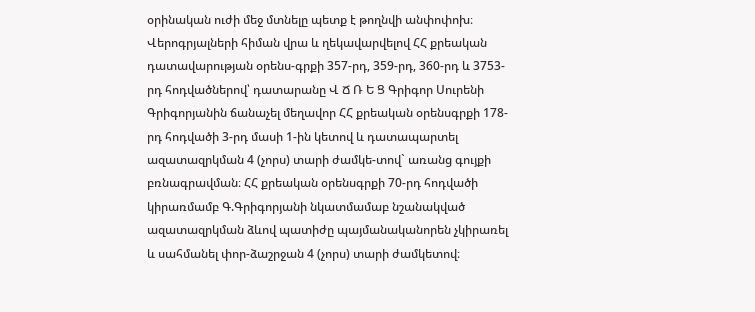օրինական ուժի մեջ մտնելը պետք է թողնվի անփոփոխ։ Վերոգրյալների հիման վրա և ղեկավարվելով ՀՀ քրեական դատավարության օրենս-գրքի 357-րդ, 359-րդ, 360-րդ և 3753-րդ հոդվածներով՝ դատարանը Վ Ճ Ռ Ե Ց Գրիգոր Սուրենի Գրիգորյանին ճանաչել մեղավոր ՀՀ քրեական օրենսգրքի 178-րդ հոդվածի 3-րդ մասի 1-ին կետով և դատապարտել ազատազրկման 4 (չորս) տարի ժամկե-տով` առանց գույքի բռնագրավման։ ՀՀ քրեական օրենսգրքի 70-րդ հոդվածի կիրառմամբ Գ.Գրիգորյանի նկատմամաբ նշանակված ազատազրկման ձևով պատիժը պայմանականորեն չկիրառել և սահմանել փոր-ձաշրջան 4 (չորս) տարի ժամկետով։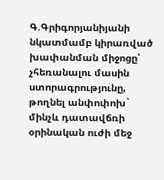Գ.Գրիգորյանիյանի նկատմամբ կիրառված խափանման միջոցը՝ չհեռանալու մասին ստորագրությունը, թողնել անփոփոխ` մինչև դատավճռի օրինական ուժի մեջ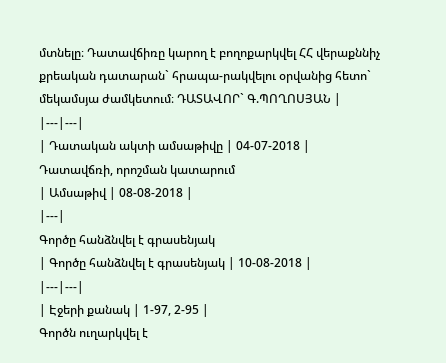մտնելը։ Դատավճիռը կարող է բողոքարկվել ՀՀ վերաքննիչ քրեական դատարան` հրապա-րակվելու օրվանից հետո` մեկամսյա ժամկետում։ ԴԱՏԱՎՈՐ` Գ.ՊՈՂՈՍՅԱՆ |
|---|---|
| Դատական ակտի ամսաթիվը | 04-07-2018 |
Դատավճռի, որոշման կատարում
| Ամսաթիվ | 08-08-2018 |
|---|
Գործը հանձնվել է գրասենյակ
| Գործը հանձնվել է գրասենյակ | 10-08-2018 |
|---|---|
| Էջերի քանակ | 1-97, 2-95 |
Գործն ուղարկվել է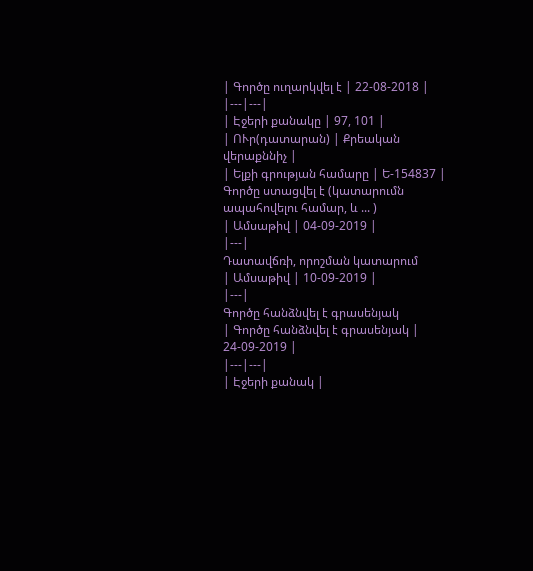| Գործը ուղարկվել է | 22-08-2018 |
|---|---|
| Էջերի քանակը | 97, 101 |
| ՈՒր(դատարան) | Քրեական վերաքննիչ |
| Ելքի գրության համարը | Ե-154837 |
Գործը ստացվել է (կատարումն ապահովելու համար, և ... )
| Ամսաթիվ | 04-09-2019 |
|---|
Դատավճռի, որոշման կատարում
| Ամսաթիվ | 10-09-2019 |
|---|
Գործը հանձնվել է գրասենյակ
| Գործը հանձնվել է գրասենյակ | 24-09-2019 |
|---|---|
| Էջերի քանակ |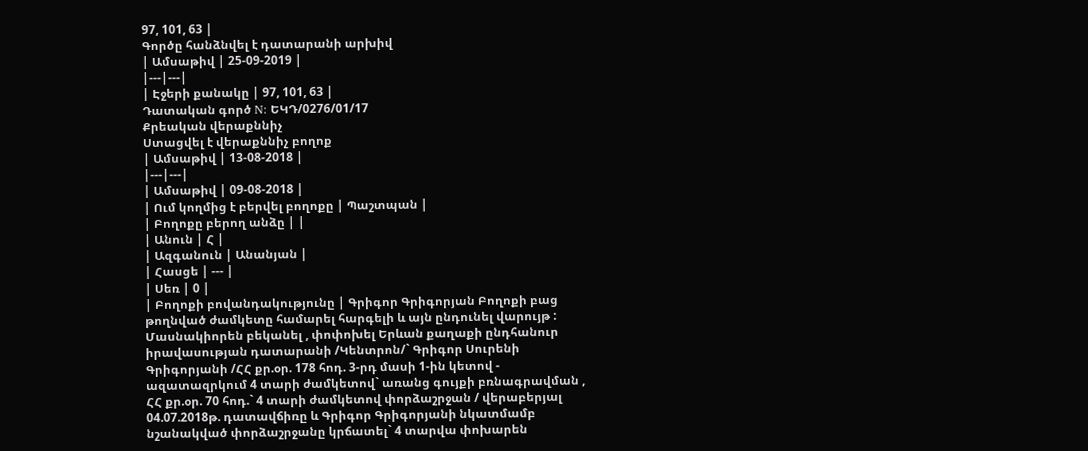97, 101, 63 |
Գործը հանձնվել է դատարանի արխիվ
| Ամսաթիվ | 25-09-2019 |
|---|---|
| Էջերի քանակը | 97, 101, 63 |
Դատական գործ N: ԵԿԴ/0276/01/17
Քրեական վերաքննիչ
Ստացվել է վերաքննիչ բողոք
| Ամսաթիվ | 13-08-2018 |
|---|---|
| Ամսաթիվ | 09-08-2018 |
| Ում կողմից է բերվել բողոքը | Պաշտպան |
| Բողոքը բերող անձը | |
| Անուն | Հ |
| Ազգանուն | Անանյան |
| Հասցե | --- |
| Սեռ | 0 |
| Բողոքի բովանդակությունը | Գրիգոր Գրիգորյան Բողոքի բաց թողնված ժամկետը համարել հարգելի և այն ընդունել վարույթ : Մասնակիորեն բեկանել , փոփոխել Երևան քաղաքի ընդհանուր իրավասության դատարանի /Կենտրոն/` Գրիգոր Սուրենի Գրիգորյանի /ՀՀ քր.օր. 178 հոդ. 3-րդ մասի 1-ին կետով - ազատազրկում 4 տարի ժամկետով` առանց գույքի բռնագրավման , ՀՀ քր.օր. 70 հոդ.` 4 տարի ժամկետով փորձաշրջան / վերաբերյալ 04.07.2018թ. դատավճիռը և Գրիգոր Գրիգորյանի նկատմամբ նշանակված փորձաշրջանը կրճատել` 4 տարվա փոխարեն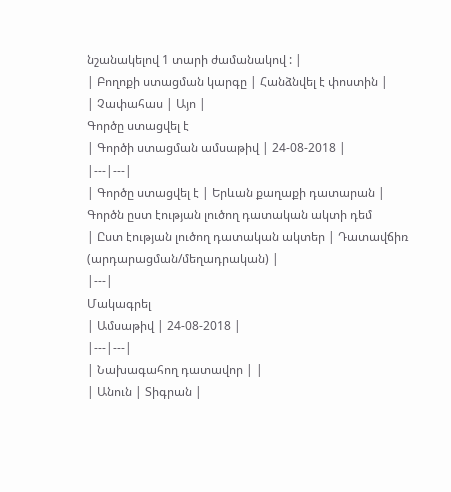նշանակելով 1 տարի ժամանակով : |
| Բողոքի ստացման կարգը | Հանձնվել է փոստին |
| Չափահաս | Այո |
Գործը ստացվել է
| Գործի ստացման ամսաթիվ | 24-08-2018 |
|---|---|
| Գործը ստացվել է | Երևան քաղաքի դատարան |
Գործն ըստ էության լուծող դատական ակտի դեմ
| Ըստ էության լուծող դատական ակտեր | Դատավճիռ (արդարացման/մեղադրական) |
|---|
Մակագրել
| Ամսաթիվ | 24-08-2018 |
|---|---|
| Նախագահող դատավոր | |
| Անուն | Տիգրան |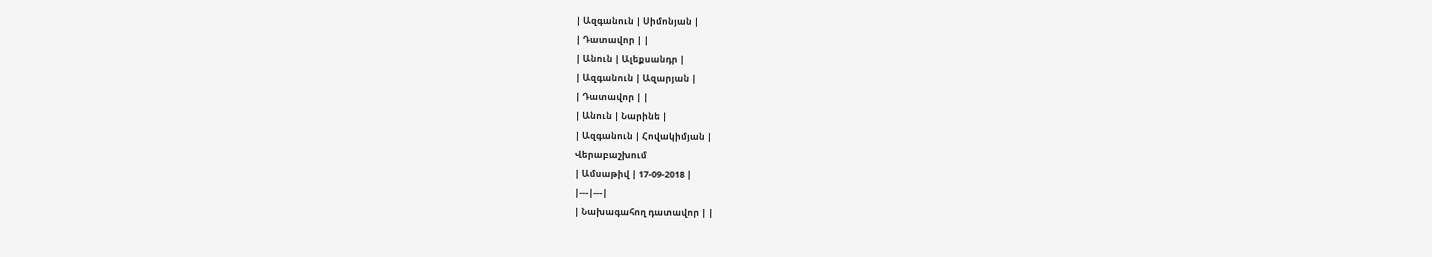| Ազգանուն | Սիմոնյան |
| Դատավոր | |
| Անուն | Ալեքսանդր |
| Ազգանուն | Ազարյան |
| Դատավոր | |
| Անուն | Նարինե |
| Ազգանուն | Հովակիմյան |
Վերաբաշխում
| Ամսաթիվ | 17-09-2018 |
|---|---|
| Նախագահող դատավոր | |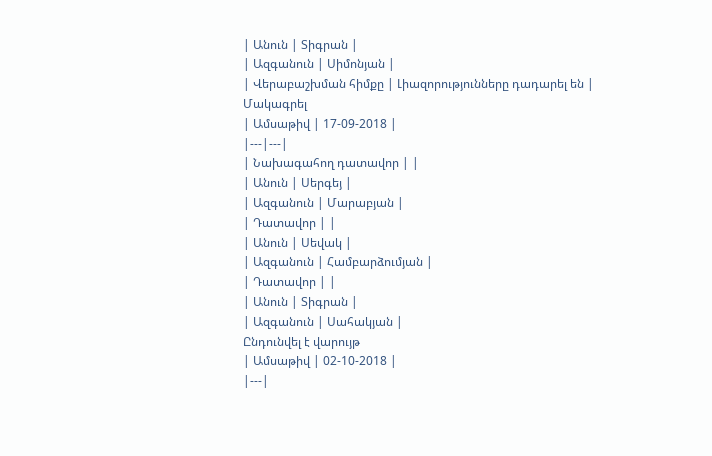| Անուն | Տիգրան |
| Ազգանուն | Սիմոնյան |
| Վերաբաշխման հիմքը | Լիազորությունները դադարել են |
Մակագրել
| Ամսաթիվ | 17-09-2018 |
|---|---|
| Նախագահող դատավոր | |
| Անուն | Սերգեյ |
| Ազգանուն | Մարաբյան |
| Դատավոր | |
| Անուն | Սեվակ |
| Ազգանուն | Համբարձումյան |
| Դատավոր | |
| Անուն | Տիգրան |
| Ազգանուն | Սահակյան |
Ընդունվել է վարույթ
| Ամսաթիվ | 02-10-2018 |
|---|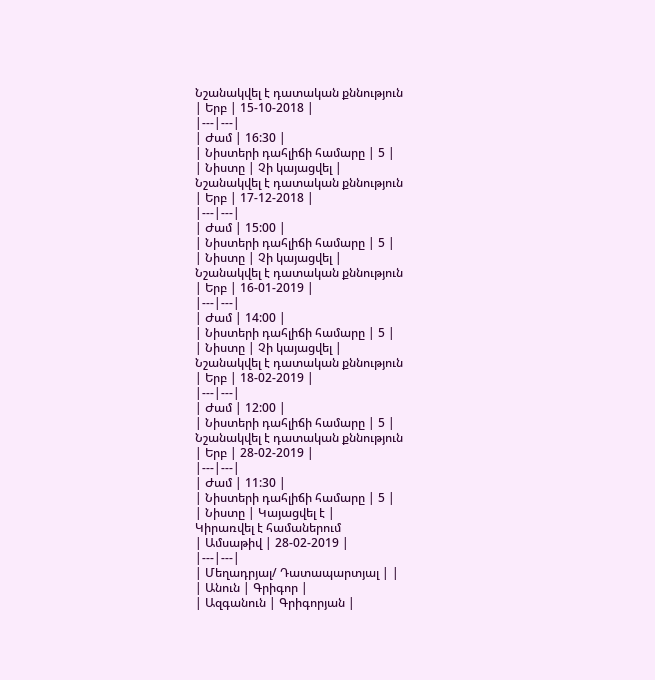Նշանակվել է դատական քննություն
| Երբ | 15-10-2018 |
|---|---|
| Ժամ | 16:30 |
| Նիստերի դահլիճի համարը | 5 |
| Նիստը | Չի կայացվել |
Նշանակվել է դատական քննություն
| Երբ | 17-12-2018 |
|---|---|
| Ժամ | 15:00 |
| Նիստերի դահլիճի համարը | 5 |
| Նիստը | Չի կայացվել |
Նշանակվել է դատական քննություն
| Երբ | 16-01-2019 |
|---|---|
| Ժամ | 14:00 |
| Նիստերի դահլիճի համարը | 5 |
| Նիստը | Չի կայացվել |
Նշանակվել է դատական քննություն
| Երբ | 18-02-2019 |
|---|---|
| Ժամ | 12:00 |
| Նիստերի դահլիճի համարը | 5 |
Նշանակվել է դատական քննություն
| Երբ | 28-02-2019 |
|---|---|
| Ժամ | 11:30 |
| Նիստերի դահլիճի համարը | 5 |
| Նիստը | Կայացվել է |
Կիրառվել է համաներում
| Ամսաթիվ | 28-02-2019 |
|---|---|
| Մեղադրյալ/ Դատապարտյալ | |
| Անուն | Գրիգոր |
| Ազգանուն | Գրիգորյան |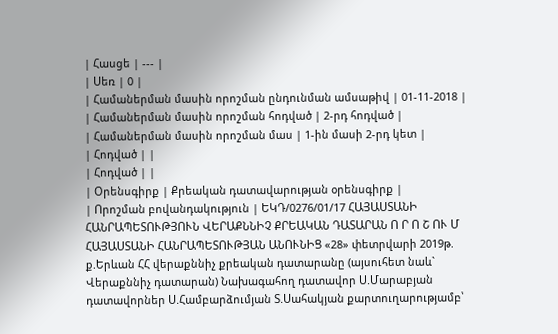| Հասցե | --- |
| Սեռ | 0 |
| Համաներման մասին որոշման ընդունման ամսաթիվ | 01-11-2018 |
| Համաներման մասին որոշման հոդված | 2-րդ հոդված |
| Համաներման մասին որոշման մաս | 1-ին մասի 2-րդ կետ |
| Հոդված | |
| Հոդված | |
| Օրենսգիրք | Քրեական դատավարության օրենսգիրք |
| Որոշման բովանդակություն | ԵԿԴ/0276/01/17 ՀԱՅԱՍՏԱՆԻ ՀԱՆՐԱՊԵՏՈՒԹՅՈՒՆ ՎԵՐԱՔՆՆԻՉ ՔՐԵԱԿԱՆ ԴԱՏԱՐԱՆ Ո Ր Ո Շ ՈՒ Մ ՀԱՅԱՍՏԱՆԻ ՀԱՆՐԱՊԵՏՈՒԹՅԱՆ ԱՆՈՒՆԻՑ «28» փետրվարի 2019թ. ք.Երևան ՀՀ վերաքննիչ քրեական դատարանը (այսուհետ նաև` Վերաքննիչ դատարան) Նախագահող դատավոր Ս.Մարաբյան դատավորներ Ս.Համբարձումյան Տ.Սահակյան քարտուղարությամբ՝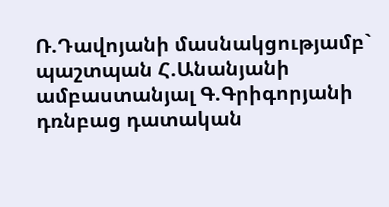Ռ.Դավոյանի մասնակցությամբ` պաշտպան Հ.Անանյանի ամբաստանյալ Գ.Գրիգորյանի դռնբաց դատական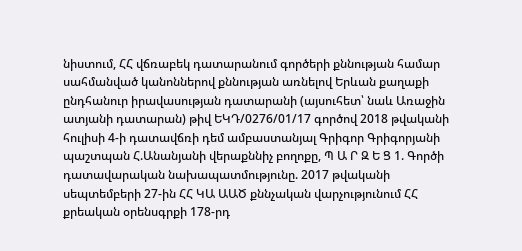նիստում, ՀՀ վճռաբեկ դատարանում գործերի քննության համար սահմանված կանոններով քննության առնելով Երևան քաղաքի ընդհանուր իրավասության դատարանի (այսուհետ՝ նաև Առաջին ատյանի դատարան) թիվ ԵԿԴ/0276/01/17 գործով 2018 թվականի հուլիսի 4-ի դատավճռի դեմ ամբաստանյալ Գրիգոր Գրիգորյանի պաշտպան Հ.Անանյանի վերաքննիչ բողոքը, Պ Ա Ր Զ Ե Ց 1. Գործի դատավարական նախապատմությունը. 2017 թվականի սեպտեմբերի 27-ին ՀՀ ԿԱ ԱԱԾ քննչական վարչությունում ՀՀ քրեական օրենսգրքի 178-րդ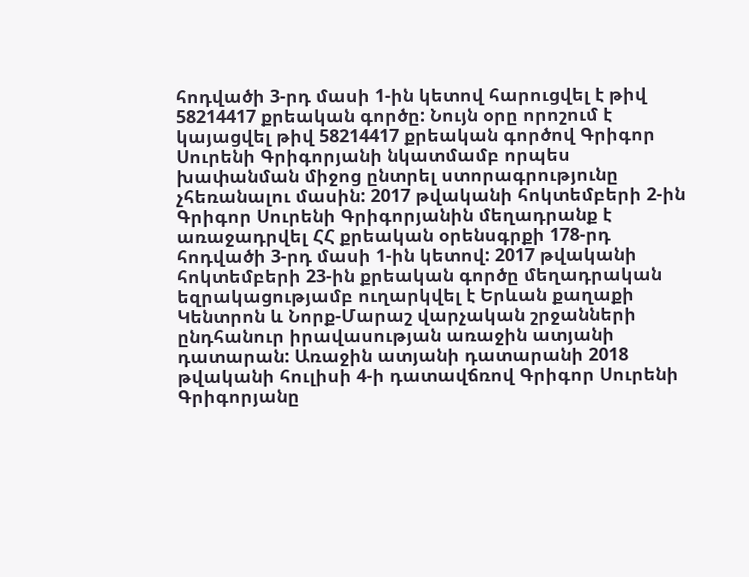հոդվածի 3-րդ մասի 1-ին կետով հարուցվել է թիվ 58214417 քրեական գործը: Նույն օրը որոշում է կայացվել թիվ 58214417 քրեական գործով Գրիգոր Սուրենի Գրիգորյանի նկատմամբ որպես խափանման միջոց ընտրել ստորագրությունը չհեռանալու մասին: 2017 թվականի հոկտեմբերի 2-ին Գրիգոր Սուրենի Գրիգորյանին մեղադրանք է առաջադրվել ՀՀ քրեական օրենսգրքի 178-րդ հոդվածի 3-րդ մասի 1-ին կետով: 2017 թվականի հոկտեմբերի 23-ին քրեական գործը մեղադրական եզրակացությամբ ուղարկվել է Երևան քաղաքի Կենտրոն և Նորք-Մարաշ վարչական շրջանների ընդհանուր իրավասության առաջին ատյանի դատարան: Առաջին ատյանի դատարանի 2018 թվականի հուլիսի 4-ի դատավճռով Գրիգոր Սուրենի Գրիգորյանը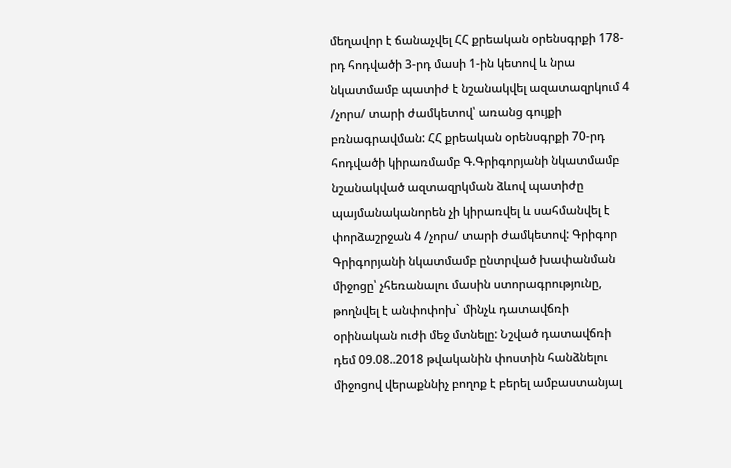մեղավոր է ճանաչվել ՀՀ քրեական օրենսգրքի 178-րդ հոդվածի 3-րդ մասի 1-ին կետով և նրա նկատմամբ պատիժ է նշանակվել ազատազրկում 4 /չորս/ տարի ժամկետով՝ առանց գույքի բռնագրավման: ՀՀ քրեական օրենսգրքի 70-րդ հոդվածի կիրառմամբ Գ.Գրիգորյանի նկատմամբ նշանակված ազտազրկման ձևով պատիժը պայմանականորեն չի կիրառվել և սահմանվել է փորձաշրջան 4 /չորս/ տարի ժամկետով: Գրիգոր Գրիգորյանի նկատմամբ ընտրված խափանման միջոցը՝ չհեռանալու մասին ստորագրությունը, թողնվել է անփոփոխ` մինչև դատավճռի օրինական ուժի մեջ մտնելը: Նշված դատավճռի դեմ 09.08..2018 թվականին փոստին հանձնելու միջոցով վերաքննիչ բողոք է բերել ամբաստանյալ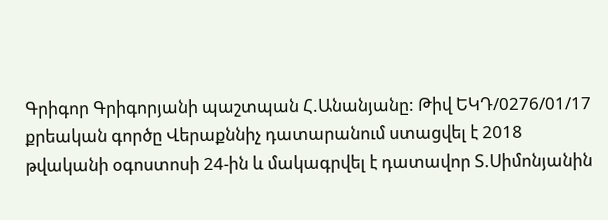Գրիգոր Գրիգորյանի պաշտպան Հ.Անանյանը: Թիվ ԵԿԴ/0276/01/17 քրեական գործը Վերաքննիչ դատարանում ստացվել է 2018 թվականի օգոստոսի 24-ին և մակագրվել է դատավոր Տ.Սիմոնյանին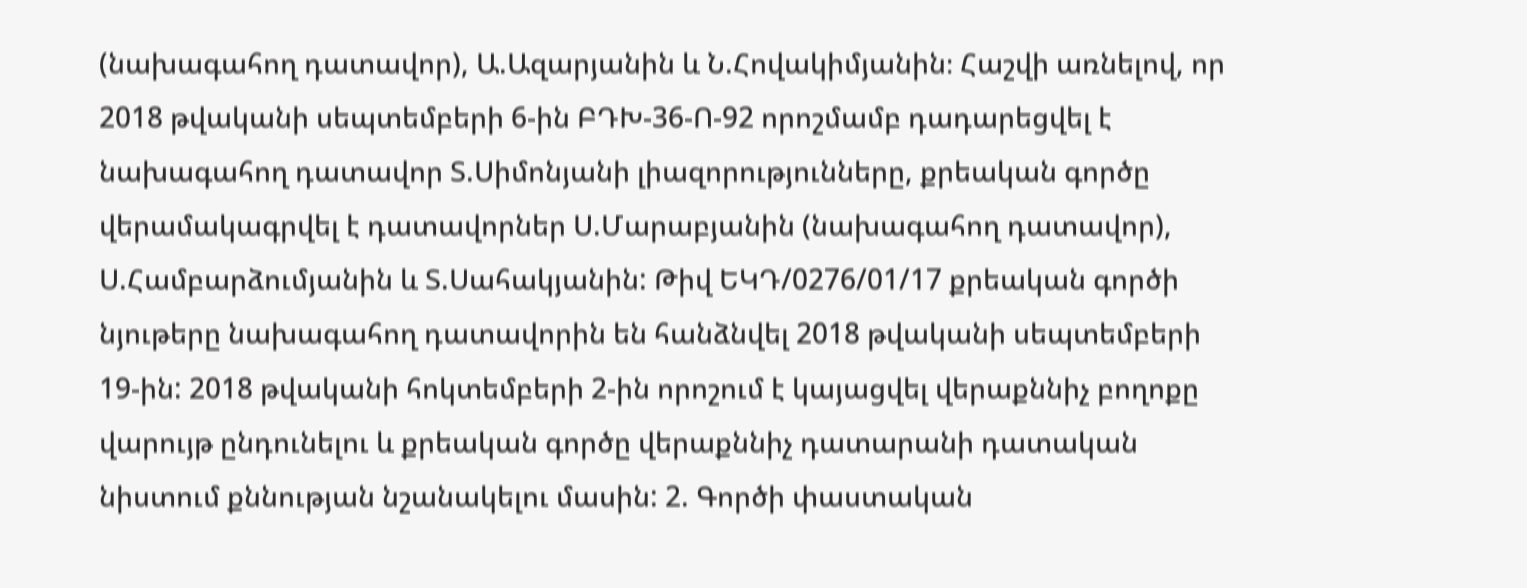(նախագահող դատավոր), Ա.Ազարյանին և Ն.Հովակիմյանին։ Հաշվի առնելով, որ 2018 թվականի սեպտեմբերի 6-ին ԲԴԽ-36-Ո-92 որոշմամբ դադարեցվել է նախագահող դատավոր Տ.Սիմոնյանի լիազորությունները, քրեական գործը վերամակագրվել է դատավորներ Ս.Մարաբյանին (նախագահող դատավոր), Ս.Համբարձումյանին և Տ.Սահակյանին: Թիվ ԵԿԴ/0276/01/17 քրեական գործի նյութերը նախագահող դատավորին են հանձնվել 2018 թվականի սեպտեմբերի 19-ին: 2018 թվականի հոկտեմբերի 2-ին որոշում է կայացվել վերաքննիչ բողոքը վարույթ ընդունելու և քրեական գործը վերաքննիչ դատարանի դատական նիստում քննության նշանակելու մասին: 2. Գործի փաստական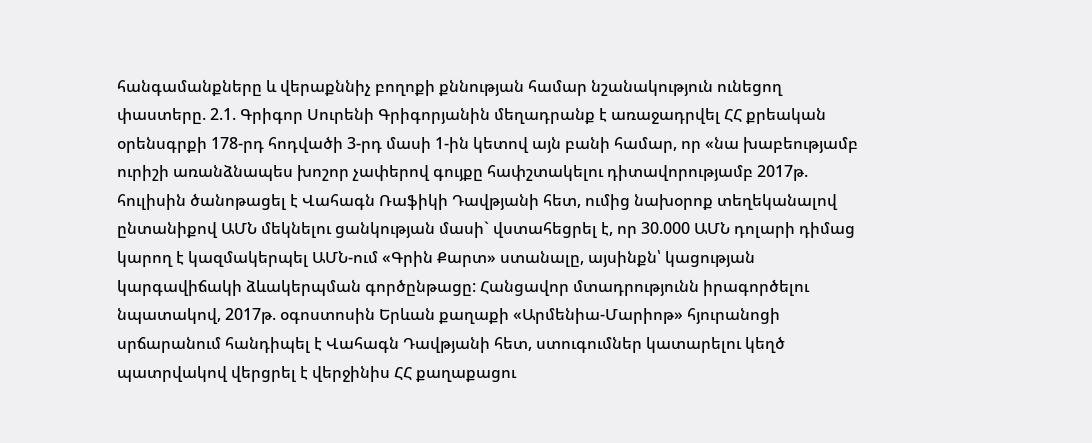հանգամանքները և վերաքննիչ բողոքի քննության համար նշանակություն ունեցող փաստերը. 2.1. Գրիգոր Սուրենի Գրիգորյանին մեղադրանք է առաջադրվել ՀՀ քրեական օրենսգրքի 178-րդ հոդվածի 3-րդ մասի 1-ին կետով այն բանի համար, որ «նա խաբեությամբ ուրիշի առանձնապես խոշոր չափերով գույքը հափշտակելու դիտավորությամբ 2017թ. հուլիսին ծանոթացել է Վահագն Ռաֆիկի Դավթյանի հետ, ումից նախօրոք տեղեկանալով ընտանիքով ԱՄՆ մեկնելու ցանկության մասի` վստահեցրել է, որ 30.000 ԱՄՆ դոլարի դիմաց կարող է կազմակերպել ԱՄՆ-ում «Գրին Քարտ» ստանալը, այսինքն՝ կացության կարգավիճակի ձևակերպման գործընթացը: Հանցավոր մտադրությունն իրագործելու նպատակով, 2017թ. օգոստոսին Երևան քաղաքի «Արմենիա-Մարիոթ» հյուրանոցի սրճարանում հանդիպել է Վահագն Դավթյանի հետ, ստուգումներ կատարելու կեղծ պատրվակով վերցրել է վերջինիս ՀՀ քաղաքացու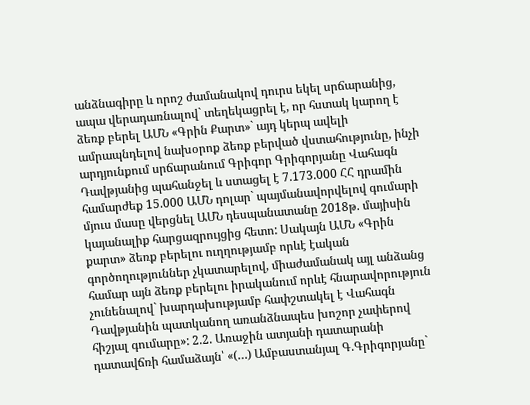անձնագիրը և որոշ ժամանակով դուրս եկել սրճարանից, ապա վերադառնալով` տեղեկացրել է, որ հստակ կարող է ձեռք բերել ԱՄՆ «Գրին Քարտ»` այդ կերպ ավելի ամրապնդելով նախօրոք ձեռք բերված վստահությունը, ինչի արդյունքում սրճարանում Գրիգոր Գրիգորյանը Վահագն Դավթյանից պահանջել և ստացել է 7.173.000 ՀՀ դրամին համարժեք 15.000 ԱՄՆ դոլար` պայմանավորվելով գումարի մյուս մասը վերցնել ԱՄՆ դեսպանատանը 2018թ. մայիսին կայանալիք հարցազրույցից հետո: Սակայն ԱՄՆ «Գրին քարտ» ձեռք բերելու ուղղությամբ որևէ էական գործողություններ չկատարելով, միաժամանակ այլ անձանց համար այն ձեռք բերելու իրականում որևէ հնարավորություն չունենալով` խարդախությամբ հափշտակել է Վահագն Դավթյանին պատկանող առանձնապես խոշոր չափերով հիշյալ գումարը»: 2.2. Առաջին ատյանի դատարանի դատավճռի համաձայն՝ «(…) Ամբաստանյալ Գ.Գրիգորյանը`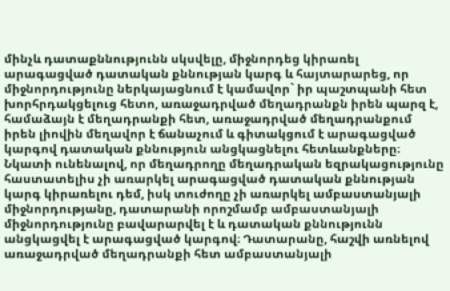մինչև դատաքննությունն սկսվելը, միջնորդեց կիրառել արագացված դատական քննության կարգ և հայտարարեց, որ միջնորդությունը ներկայացնում է կամավոր` իր պաշտպանի հետ խորհրդակցելուց հետո, առաջադրված մեղադրանքն իրեն պարզ է, համաձայն է մեղադրանքի հետ, առաջադրված մեղադրանքում իրեն լիովին մեղավոր է ճանաչում և գիտակցում է արագացված կարգով դատական քննություն անցկացնելու հետևանքները։ Նկատի ունենալով, որ մեղադրողը մեղադրական եզրակացությունը հաստատելիս չի առարկել արագացված դատական քննության կարգ կիրառելու դեմ, իսկ տուժողը չի առարկել ամբաստանյալի միջնորդությանը, դատարանի որոշմամբ ամբաստանյալի միջնորդությունը բավարարվել է և դատական քննությունն անցկացվել է արագացված կարգով։ Դատարանը, հաշվի առնելով առաջադրված մեղադրանքի հետ ամբաստանյալի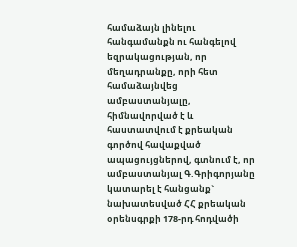համաձայն լինելու հանգամանքն ու հանգելով եզրակացության, որ մեղադրանքը, որի հետ համաձայնվեց ամբաստանյալը, հիմնավորված է և հաստատվում է քրեական գործով հավաքված ապացույցներով, գտնում է, որ ամբաստանյալ Գ.Գրիգորյանը կատարել է հանցանք` նախատեսված ՀՀ քրեական օրենսգրքի 178-րդ հոդվածի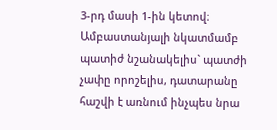3-րդ մասի 1-ին կետով։ Ամբաստանյալի նկատմամբ պատիժ նշանակելիս` պատժի չափը որոշելիս, դատարանը հաշվի է առնում ինչպես նրա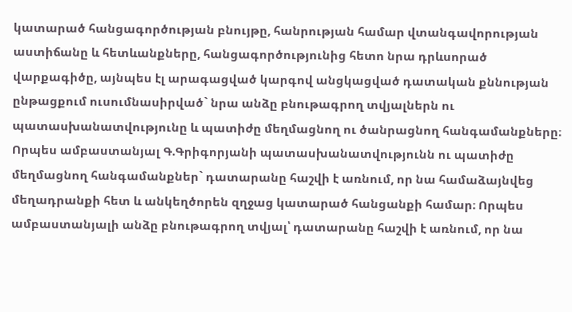կատարած հանցագործության բնույթը, հանրության համար վտանգավորության աստիճանը և հետևանքները, հանցագործությունից հետո նրա դրևսորած վարքագիծը, այնպես էլ արագացված կարգով անցկացված դատական քննության ընթացքում ուսումնասիրված` նրա անձը բնութագրող տվյալներն ու պատասխանատվությունը և պատիժը մեղմացնող ու ծանրացնող հանգամանքները։ Որպես ամբաստանյալ Գ.Գրիգորյանի պատասխանատվությունն ու պատիժը մեղմացնող հանգամանքներ` դատարանը հաշվի է առնում, որ նա համաձայնվեց մեղադրանքի հետ և անկեղծորեն զղջաց կատարած հանցանքի համար։ Որպես ամբաստանյալի անձը բնութագրող տվյալ՝ դատարանը հաշվի է առնում, որ նա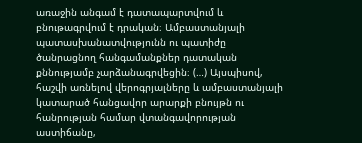առաջին անգամ է դատապարտվում և բնութագրվում է դրական։ Ամբաստանյալի պատասխանատվությունն ու պատիժը ծանրացնող հանգամանքներ դատական քննությամբ չարձանագրվեցին։ (…) Այսպիսով, հաշվի առնելով վերոգրյալները և ամբաստանյալի կատարած հանցավոր արարքի բնույթն ու հանրության համար վտանգավորության աստիճանը,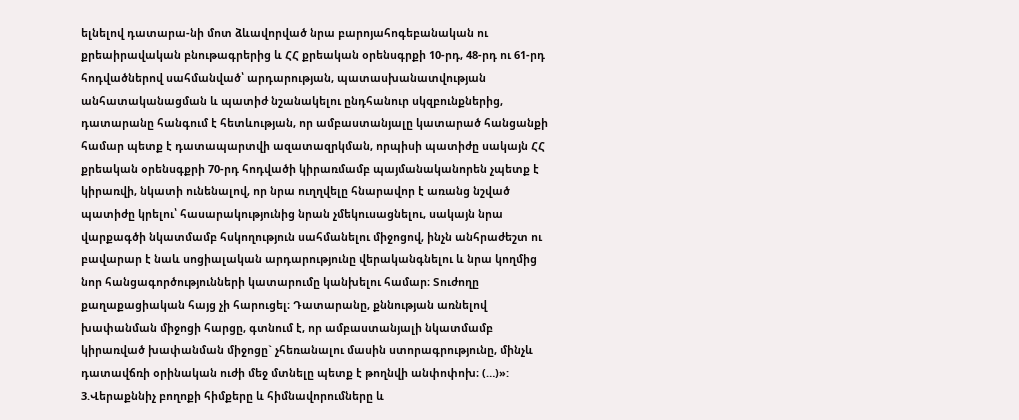ելնելով դատարա-նի մոտ ձևավորված նրա բարոյահոգեբանական ու քրեաիրավական բնութագրերից և ՀՀ քրեական օրենսգրքի 10-րդ, 48-րդ ու 61-րդ հոդվածներով սահմանված՝ արդարության, պատասխանատվության անհատականացման և պատիժ նշանակելու ընդհանուր սկզբունքներից, դատարանը հանգում է հետևության, որ ամբաստանյալը կատարած հանցանքի համար պետք է դատապարտվի ազատազրկման, որպիսի պատիժը սակայն ՀՀ քրեական օրենսգքրի 70-րդ հոդվածի կիրառմամբ պայմանականորեն չպետք է կիրառվի, նկատի ունենալով, որ նրա ուղղվելը հնարավոր է առանց նշված պատիժը կրելու՝ հասարակությունից նրան չմեկուսացնելու, սակայն նրա վարքագծի նկատմամբ հսկողություն սահմանելու միջոցով, ինչն անհրաժեշտ ու բավարար է նաև սոցիալական արդարությունը վերականգնելու և նրա կողմից նոր հանցագործությունների կատարումը կանխելու համար։ Տուժողը քաղաքացիական հայց չի հարուցել։ Դատարանը, քննության առնելով խափանման միջոցի հարցը, գտնում է, որ ամբաստանյալի նկատմամբ կիրառված խափանման միջոցը` չհեռանալու մասին ստորագրությունը, մինչև դատավճռի օրինական ուժի մեջ մտնելը պետք է թողնվի անփոփոխ։ (…)»: 3.Վերաքննիչ բողոքի հիմքերը և հիմնավորումները և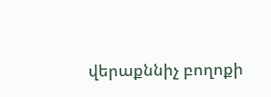վերաքննիչ բողոքի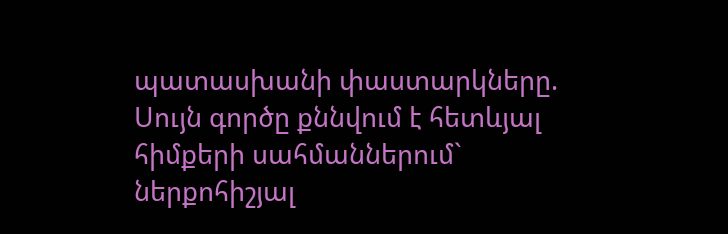պատասխանի փաստարկները. Սույն գործը քննվում է հետևյալ հիմքերի սահմաններում` ներքոհիշյալ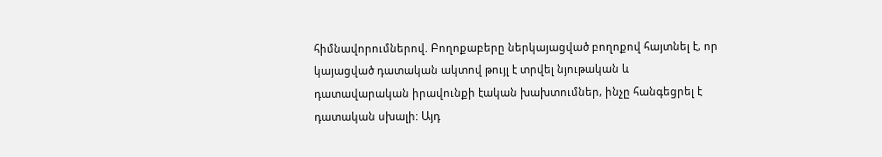հիմնավորումներով. Բողոքաբերը ներկայացված բողոքով հայտնել է, որ կայացված դատական ակտով թույլ է տրվել նյութական և դատավարական իրավունքի էական խախտումներ, ինչը հանգեցրել է դատական սխալի: Այդ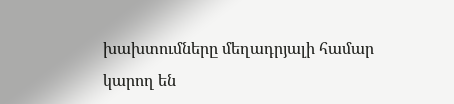խախտումները մեղադրյալի համար կարող են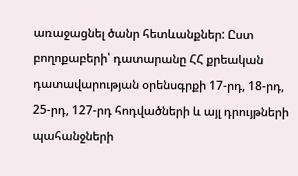առաջացնել ծանր հետևանքներ: Ըստ բողոքաբերի՝ դատարանը ՀՀ քրեական դատավարության օրենսգրքի 17-րդ, 18-րդ, 25-րդ, 127-րդ հոդվածների և այլ դրույթների պահանջների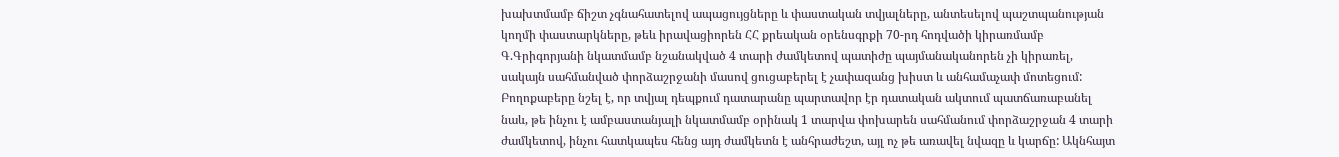խախտմամբ ճիշտ չգնահատելով ապացույցները և փաստական տվյալները, անտեսելով պաշտպանության կողմի փաստարկները, թեև իրավացիորեն ՀՀ քրեական օրենսգրքի 70-րդ հոդվածի կիրառմամբ Գ.Գրիգորյանի նկատմամբ նշանակված 4 տարի ժամկետով պատիժը պայմանականորեն չի կիրառել, սակայն սահմանված փորձաշրջանի մասով ցուցաբերել է չափազանց խիստ և անհամաչափ մոտեցում: Բողոքաբերը նշել է, որ տվյալ դեպքում դատարանը պարտավոր էր դատական ակտում պատճառաբանել նաև, թե ինչու է ամբաստանյալի նկատմամբ օրինակ 1 տարվա փոխարեն սահմանում փորձաշրջան 4 տարի ժամկետով, ինչու հատկապես հենց այդ ժամկետն է անհրաժեշտ, այլ ոչ թե առավել նվազը և կարճը: Ակնհայտ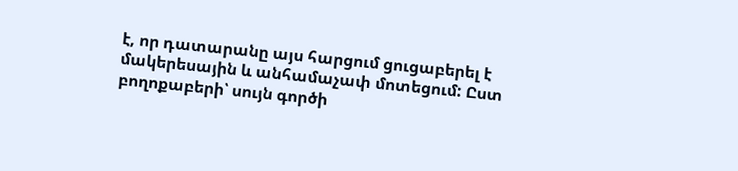է, որ դատարանը այս հարցում ցուցաբերել է մակերեսային և անհամաչափ մոտեցում: Ըստ բողոքաբերի՝ սույն գործի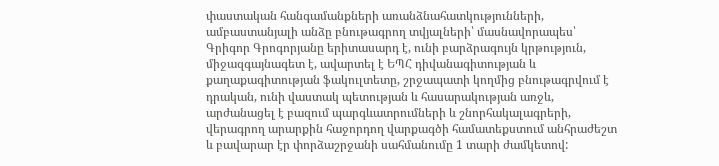փաստական հանգամանքների առանձնահատկությունների, ամբաստանյալի անձը բնութագրող տվյալների՝ մասնավորապես՝ Գրիգոր Գրոգորյանը երիտասարդ է, ունի բարձրագույն կրթություն, միջազգայնագետ է, ավարտել է ԵՊՀ դիվանագիտության և քաղաքագիտության ֆակուլտետը, շրջապատի կողմից բնութագրվում է դրական, ունի վաստակ պետության և հասարակության առջև, արժանացել է բազում պարգևատրումների և շնորհակալագրերի, վերագրող արարքին հաջորդող վարքագծի համատեքստում անհրաժեշտ և բավարար էր փորձաշրջանի սահմանումը 1 տարի ժամկետով: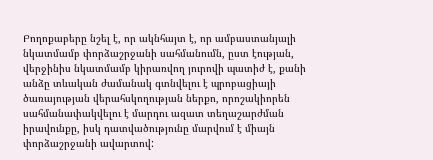Բողոքաբերը նշել է, որ ակնհայտ է, որ ամբաստանյալի նկատմամբ փորձաշրջանի սահմանումն, ըստ էության, վերջինիս նկատմամբ կիրառվող յուրովի պատիժ է, քանի անձը տևական ժամանակ գտնվելու է պրոբացիայի ծառայության վերահսկողության ներքո, որոշակիորեն սահմանափակվելու է մարդու ազատ տեղաշարժման իրավունքը, իսկ դատվածությունը մարվում է միայն փորձաշրջանի ավարտով: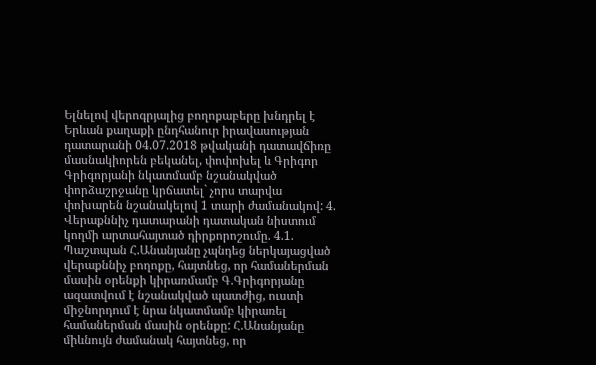Ելնելով վերոգրյալից բողոքաբերը խնդրել է Երևան քաղաքի ընդհանուր իրավասության դատարանի 04.07.2018 թվականի դատավճիռը մասնակիորեն բեկանել, փոփոխել և Գրիգոր Գրիգորյանի նկատմամբ նշանակված փորձաշրջանը կրճատել` չորս տարվա փոխարեն նշանակելով 1 տարի ժամանակով: 4. Վերաքննիչ դատարանի դատական նիստում կողմի արտահայտած դիրքորոշումը. 4.1. Պաշտպան Հ.Անանյանը չպնդեց ներկայացված վերաքննիչ բողոքը, հայտնեց, որ համաներման մասին օրենքի կիրառմամբ Գ.Գրիգորյանը ազատվում է նշանակված պատժից, ուստի միջնորդում է նրա նկատմամբ կիրառել համաներման մասին օրենքը: Հ.Անանյանը միևնույն ժամանակ հայտնեց, որ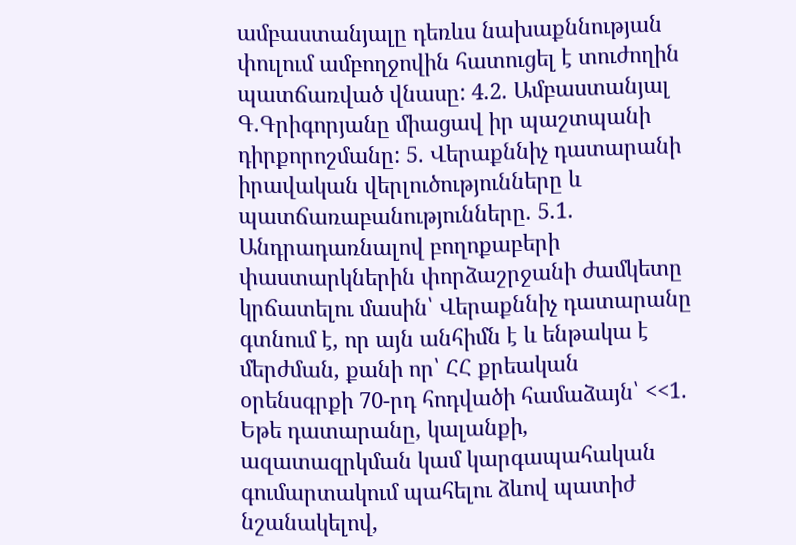ամբաստանյալը դեռևս նախաքննության փուլում ամբողջովին հատուցել է տուժողին պատճառված վնասը: 4.2. Ամբաստանյալ Գ.Գրիգորյանը միացավ իր պաշտպանի դիրքորոշմանը: 5. Վերաքննիչ դատարանի իրավական վերլուծությունները և պատճառաբանությունները. 5.1. Անդրադառնալով բողոքաբերի փաստարկներին փորձաշրջանի ժամկետը կրճատելու մասին՝ Վերաքննիչ դատարանը գտնում է, որ այն անհիմն է և ենթակա է մերժման, քանի որ՝ ՀՀ քրեական օրենսգրքի 70-րդ հոդվածի համաձայն՝ <<1. Եթե դատարանը, կալանքի, ազատազրկման կամ կարգապահական գումարտակում պահելու ձևով պատիժ նշանակելով,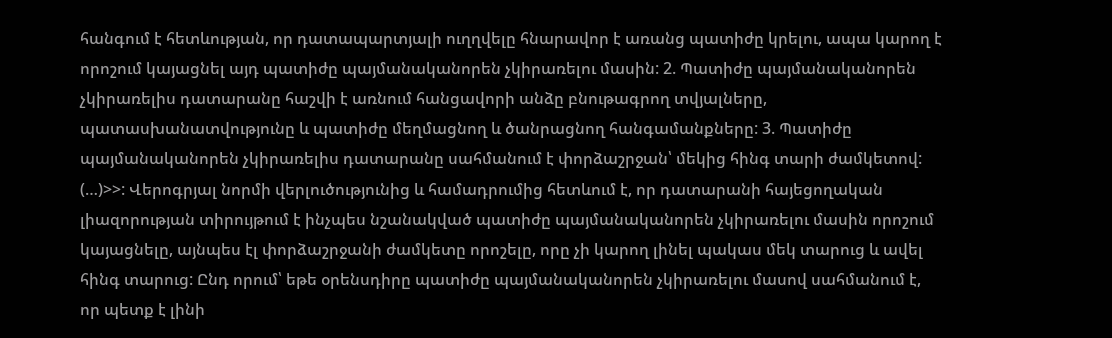հանգում է հետևության, որ դատապարտյալի ուղղվելը հնարավոր է առանց պատիժը կրելու, ապա կարող է որոշում կայացնել այդ պատիժը պայմանականորեն չկիրառելու մասին: 2. Պատիժը պայմանականորեն չկիրառելիս դատարանը հաշվի է առնում հանցավորի անձը բնութագրող տվյալները, պատասխանատվությունը և պատիժը մեղմացնող և ծանրացնող հանգամանքները: 3. Պատիժը պայմանականորեն չկիրառելիս դատարանը սահմանում է փորձաշրջան՝ մեկից հինգ տարի ժամկետով: (…)>>: Վերոգրյալ նորմի վերլուծությունից և համադրումից հետևում է, որ դատարանի հայեցողական լիազորության տիրույթում է ինչպես նշանակված պատիժը պայմանականորեն չկիրառելու մասին որոշում կայացնելը, այնպես էլ փորձաշրջանի ժամկետը որոշելը, որը չի կարող լինել պակաս մեկ տարուց և ավել հինգ տարուց: Ընդ որում՝ եթե օրենսդիրը պատիժը պայմանականորեն չկիրառելու մասով սահմանում է, որ պետք է լինի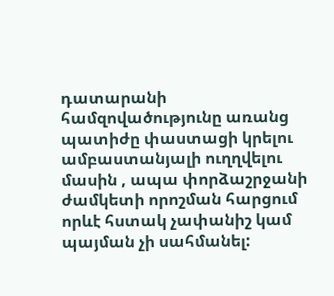դատարանի համզովածությունը առանց պատիժը փաստացի կրելու ամբաստանյալի ուղղվելու մասին , ապա փորձաշրջանի ժամկետի որոշման հարցում որևէ հստակ չափանիշ կամ պայման չի սահմանել: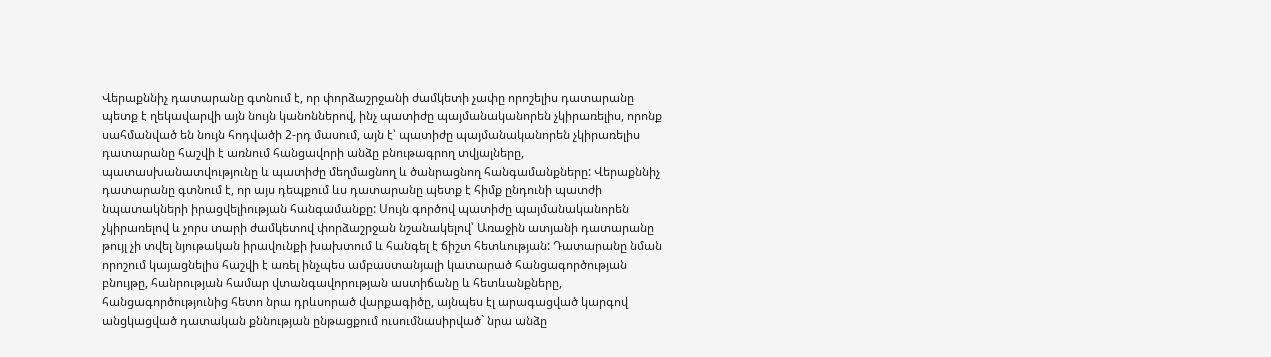Վերաքննիչ դատարանը գտնում է, որ փորձաշրջանի ժամկետի չափը որոշելիս դատարանը պետք է ղեկավարվի այն նույն կանոններով, ինչ պատիժը պայմանականորեն չկիրառելիս, որոնք սահմանված են նույն հոդվածի 2-րդ մասում, այն է՝ պատիժը պայմանականորեն չկիրառելիս դատարանը հաշվի է առնում հանցավորի անձը բնութագրող տվյալները, պատասխանատվությունը և պատիժը մեղմացնող և ծանրացնող հանգամանքները: Վերաքննիչ դատարանը գտնում է, որ այս դեպքում ևս դատարանը պետք է հիմք ընդունի պատժի նպատակների իրացվելիության հանգամանքը: Սույն գործով պատիժը պայմանականորեն չկիրառելով և չորս տարի ժամկետով փորձաշրջան նշանակելով՝ Առաջին ատյանի դատարանը թույլ չի տվել նյութական իրավունքի խախտում և հանգել է ճիշտ հետևության: Դատարանը նման որոշում կայացնելիս հաշվի է առել ինչպես ամբաստանյալի կատարած հանցագործության բնույթը, հանրության համար վտանգավորության աստիճանը և հետևանքները, հանցագործությունից հետո նրա դրևսորած վարքագիծը, այնպես էլ արագացված կարգով անցկացված դատական քննության ընթացքում ուսումնասիրված` նրա անձը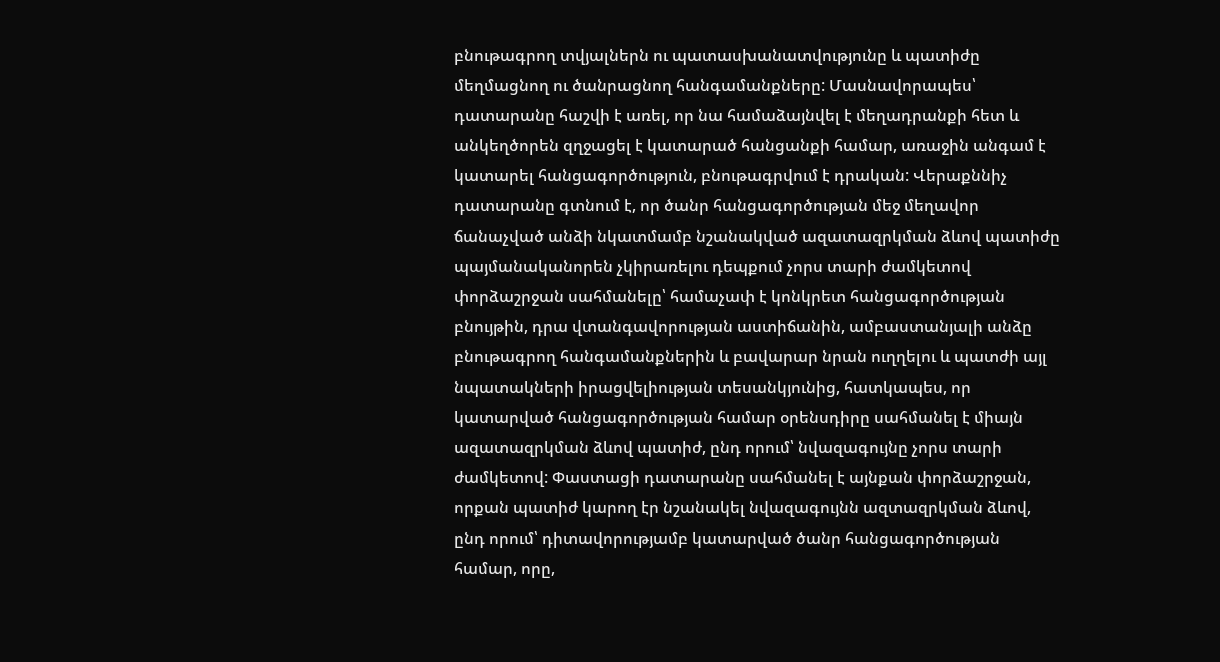բնութագրող տվյալներն ու պատասխանատվությունը և պատիժը մեղմացնող ու ծանրացնող հանգամանքները: Մասնավորապես՝ դատարանը հաշվի է առել, որ նա համաձայնվել է մեղադրանքի հետ և անկեղծորեն զղջացել է կատարած հանցանքի համար, առաջին անգամ է կատարել հանցագործություն, բնութագրվում է դրական: Վերաքննիչ դատարանը գտնում է, որ ծանր հանցագործության մեջ մեղավոր ճանաչված անձի նկատմամբ նշանակված ազատազրկման ձևով պատիժը պայմանականորեն չկիրառելու դեպքում չորս տարի ժամկետով փորձաշրջան սահմանելը՝ համաչափ է կոնկրետ հանցագործության բնույթին, դրա վտանգավորության աստիճանին, ամբաստանյալի անձը բնութագրող հանգամանքներին և բավարար նրան ուղղելու և պատժի այլ նպատակների իրացվելիության տեսանկյունից, հատկապես, որ կատարված հանցագործության համար օրենսդիրը սահմանել է միայն ազատազրկման ձևով պատիժ, ընդ որում՝ նվազագույնը չորս տարի ժամկետով: Փաստացի դատարանը սահմանել է այնքան փորձաշրջան, որքան պատիժ կարող էր նշանակել նվազագույնն ազտազրկման ձևով, ընդ որում՝ դիտավորությամբ կատարված ծանր հանցագործության համար, որը,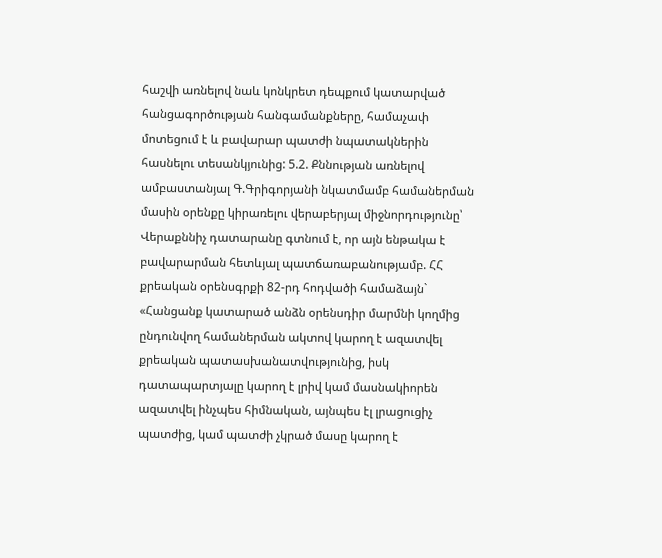հաշվի առնելով նաև կոնկրետ դեպքում կատարված հանցագործության հանգամանքները, համաչափ մոտեցում է և բավարար պատժի նպատակներին հասնելու տեսանկյունից: 5.2. Քննության առնելով ամբաստանյալ Գ.Գրիգորյանի նկատմամբ համաներման մասին օրենքը կիրառելու վերաբերյալ միջնորդությունը՝ Վերաքննիչ դատարանը գտնում է, որ այն ենթակա է բավարարման հետևյալ պատճառաբանությամբ. ՀՀ քրեական օրենսգրքի 82-րդ հոդվածի համաձայն` «Հանցանք կատարած անձն օրենսդիր մարմնի կողմից ընդունվող համաներման ակտով կարող է ազատվել քրեական պատասխանատվությունից, իսկ դատապարտյալը կարող է լրիվ կամ մասնակիորեն ազատվել ինչպես հիմնական, այնպես էլ լրացուցիչ պատժից, կամ պատժի չկրած մասը կարող է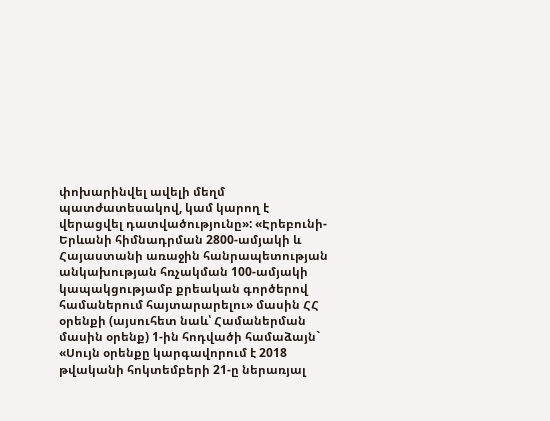փոխարինվել ավելի մեղմ պատժատեսակով, կամ կարող է վերացվել դատվածությունը»: «Էրեբունի-Երևանի հիմնադրման 2800-ամյակի և Հայաստանի առաջին հանրապետության անկախության հռչակման 100-ամյակի կապակցությամբ քրեական գործերով համաներում հայտարարելու» մասին ՀՀ օրենքի (այսուհետ նաև՝ Համաներման մասին օրենք) 1-ին հոդվածի համաձայն` «Սույն օրենքը կարգավորում է 2018 թվականի հոկտեմբերի 21-ը ներառյալ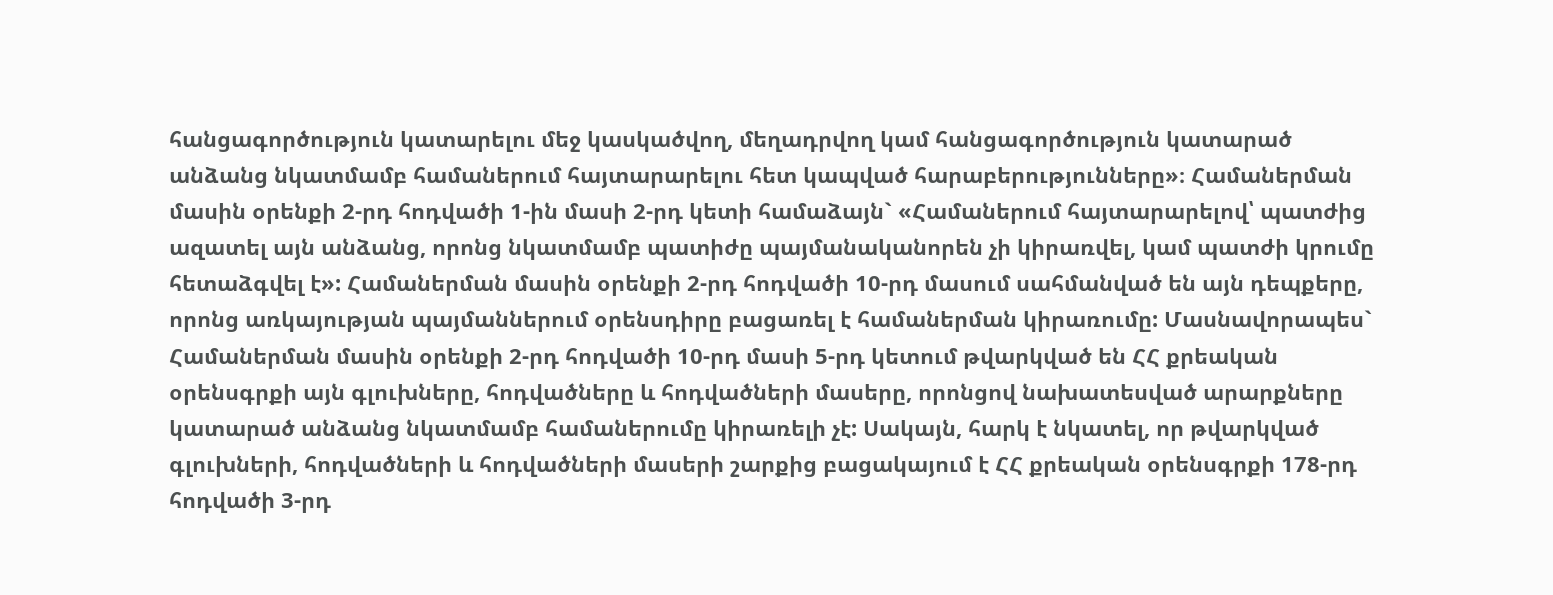հանցագործություն կատարելու մեջ կասկածվող, մեղադրվող կամ հանցագործություն կատարած անձանց նկատմամբ համաներում հայտարարելու հետ կապված հարաբերությունները»։ Համաներման մասին օրենքի 2-րդ հոդվածի 1-ին մասի 2-րդ կետի համաձայն` «Համաներում հայտարարելով՝ պատժից ազատել այն անձանց, որոնց նկատմամբ պատիժը պայմանականորեն չի կիրառվել, կամ պատժի կրումը հետաձգվել է»: Համաներման մասին օրենքի 2-րդ հոդվածի 10-րդ մասում սահմանված են այն դեպքերը, որոնց առկայության պայմաններում օրենսդիրը բացառել է համաներման կիրառումը: Մասնավորապես` Համաներման մասին օրենքի 2-րդ հոդվածի 10-րդ մասի 5-րդ կետում թվարկված են ՀՀ քրեական օրենսգրքի այն գլուխները, հոդվածները և հոդվածների մասերը, որոնցով նախատեսված արարքները կատարած անձանց նկատմամբ համաներումը կիրառելի չէ: Սակայն, հարկ է նկատել, որ թվարկված գլուխների, հոդվածների և հոդվածների մասերի շարքից բացակայում է ՀՀ քրեական օրենսգրքի 178-րդ հոդվածի 3-րդ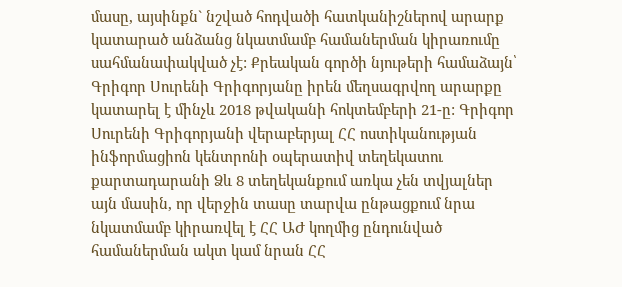մասը, այսինքն` նշված հոդվածի հատկանիշներով արարք կատարած անձանց նկատմամբ համաներման կիրառումը սահմանափակված չէ: Քրեական գործի նյութերի համաձայն՝ Գրիգոր Սուրենի Գրիգորյանը իրեն մեղսագրվող արարքը կատարել է մինչև 2018 թվականի հոկտեմբերի 21-ը: Գրիգոր Սուրենի Գրիգորյանի վերաբերյալ ՀՀ ոստիկանության ինֆորմացիոն կենտրոնի օպերատիվ տեղեկատու քարտադարանի Ձև 8 տեղեկանքում առկա չեն տվյալներ այն մասին, որ վերջին տասը տարվա ընթացքում նրա նկատմամբ կիրառվել է ՀՀ ԱԺ կողմից ընդունված համաներման ակտ կամ նրան ՀՀ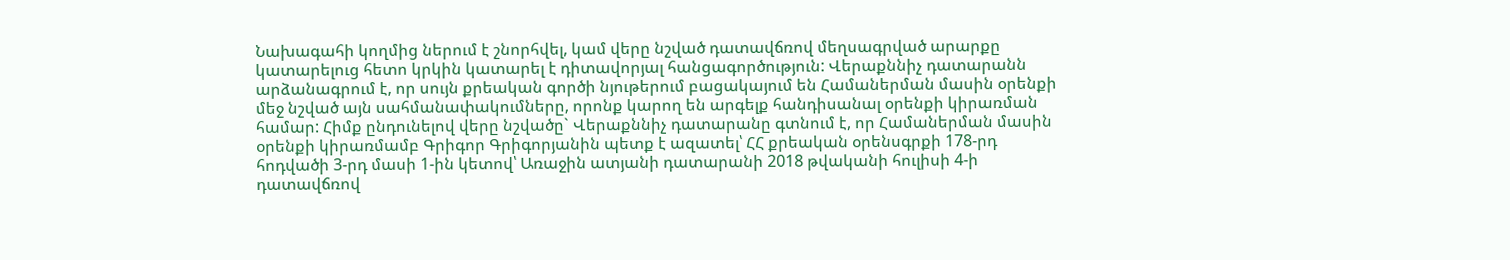Նախագահի կողմից ներում է շնորհվել, կամ վերը նշված դատավճռով մեղսագրված արարքը կատարելուց հետո կրկին կատարել է դիտավորյալ հանցագործություն: Վերաքննիչ դատարանն արձանագրում է, որ սույն քրեական գործի նյութերում բացակայում են Համաներման մասին օրենքի մեջ նշված այն սահմանափակումները, որոնք կարող են արգելք հանդիսանալ օրենքի կիրառման համար: Հիմք ընդունելով վերը նշվածը` Վերաքննիչ դատարանը գտնում է, որ Համաներման մասին օրենքի կիրառմամբ Գրիգոր Գրիգորյանին պետք է ազատել՝ ՀՀ քրեական օրենսգրքի 178-րդ հոդվածի 3-րդ մասի 1-ին կետով՝ Առաջին ատյանի դատարանի 2018 թվականի հուլիսի 4-ի դատավճռով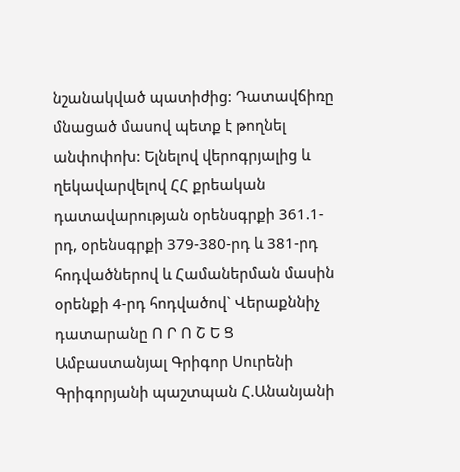նշանակված պատիժից: Դատավճիռը մնացած մասով պետք է թողնել անփոփոխ: Ելնելով վերոգրյալից և ղեկավարվելով ՀՀ քրեական դատավարության օրենսգրքի 361.1-րդ, օրենսգրքի 379-380-րդ և 381-րդ հոդվածներով և Համաներման մասին օրենքի 4-րդ հոդվածով` Վերաքննիչ դատարանը Ո Ր Ո Շ Ե Ց Ամբաստանյալ Գրիգոր Սուրենի Գրիգորյանի պաշտպան Հ.Անանյանի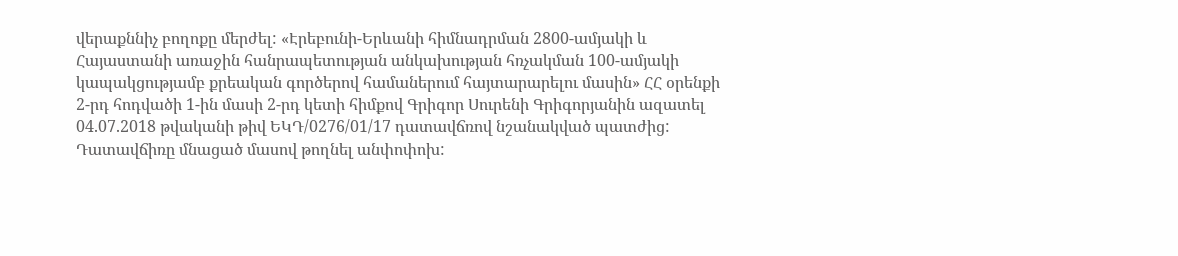վերաքննիչ բողոքը մերժել: «Էրեբունի-Երևանի հիմնադրման 2800-ամյակի և Հայաստանի առաջին հանրապետության անկախության հռչակման 100-ամյակի կապակցությամբ քրեական գործերով համաներում հայտարարելու մասին» ՀՀ օրենքի 2-րդ հոդվածի 1-ին մասի 2-րդ կետի հիմքով Գրիգոր Սուրենի Գրիգորյանին ազատել 04.07.2018 թվականի թիվ ԵԿԴ/0276/01/17 դատավճռով նշանակված պատժից: Դատավճիռը մնացած մասով թողնել անփոփոխ: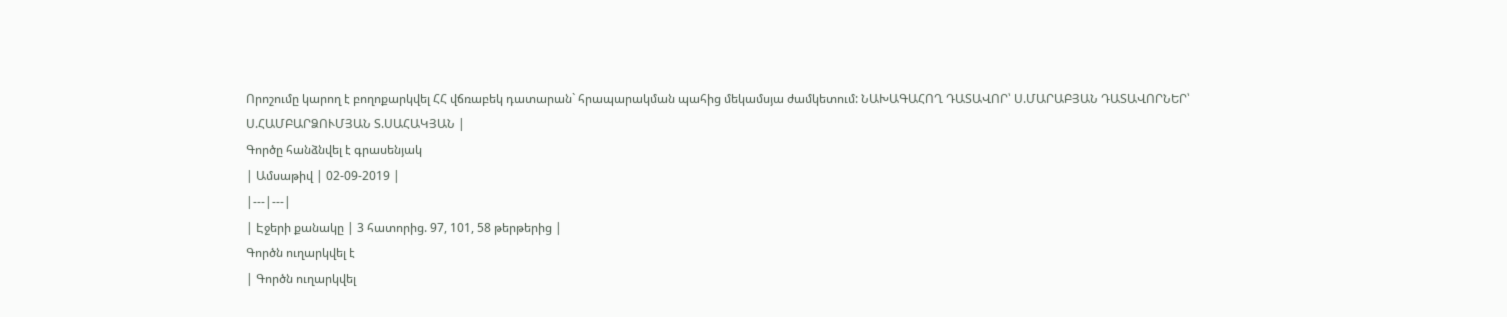Որոշումը կարող է բողոքարկվել ՀՀ վճռաբեկ դատարան` հրապարակման պահից մեկամսյա ժամկետում: ՆԱԽԱԳԱՀՈՂ ԴԱՏԱՎՈՐ՝ Ս.ՄԱՐԱԲՅԱՆ ԴԱՏԱՎՈՐՆԵՐ՝ Ս.ՀԱՄԲԱՐՁՈՒՄՅԱՆ Տ.ՍԱՀԱԿՅԱՆ |
Գործը հանձնվել է գրասենյակ
| Ամսաթիվ | 02-09-2019 |
|---|---|
| Էջերի քանակը | 3 հատորից. 97, 101, 58 թերթերից |
Գործն ուղարկվել է
| Գործն ուղարկվել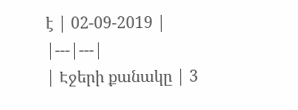է | 02-09-2019 |
|---|---|
| Էջերի քանակը | 3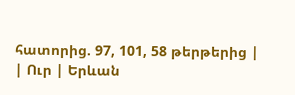հատորից. 97, 101, 58 թերթերից |
| Ուր | Երևան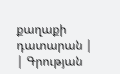քաղաքի դատարան |
| Գրության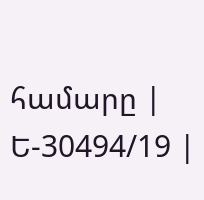համարը | Ե-30494/19 |